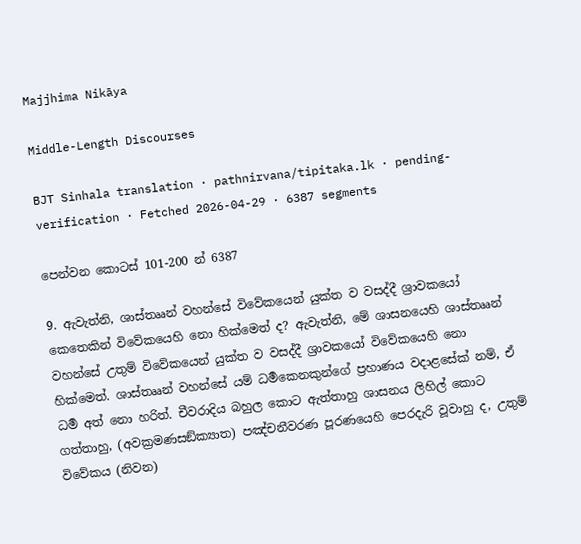Majjhima Nikāya

Middle-Length Discourses

BJT Sinhala translation · pathnirvana/tipitaka.lk · pending-verification · Fetched 2026-04-29 · 6387 segments

පෙන්වන කොටස් 101-200 න් 6387

9. ඇවැත්නි, ශාස්තෲන් වහන්සේ විවේකයෙන් යුක්ත ව වසද්දී ශ්‍රාවකයෝ කෙතෙකින් විවේකයෙහි නො හික්මෙත් ද? ඇවැත්නි, මේ ශාසනයෙහි ශාස්තෲන් වහන්සේ උතුම් විවේකයෙන් යුක්ත ව වසද්දී ශ්‍රාවකයෝ විවේකයෙහි නො හික්මෙත්. ශාස්තෲන් වහන්සේ යම් ධර්‍මකෙනකුන්ගේ ප්‍රහාණය වදාළසේක් නම්, ඒ ධර්‍ම අත් නො හරිත්. චීවරාදිය බහුල කොට ඇත්තාහු ශාසනය ලිහිල් කොට ගත්තාහු, (අවක්‍රමණසඞ්ක්‍යාත) පඤ්චනීවරණ පූරණයෙහි පෙරදැරි වූවාහු ද, උතුම් විවේකය (නිවන)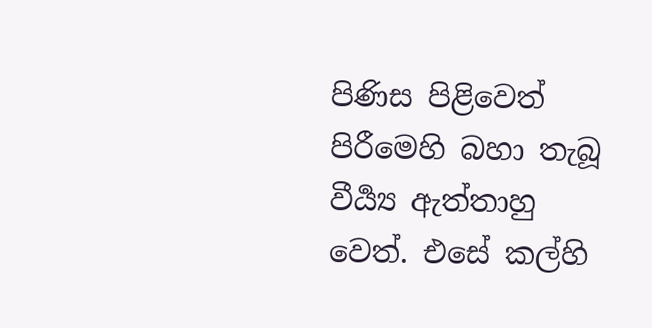පිණිස පිළිවෙත් පිරීමෙහි බහා තැබූ වීර්‍ය්‍ය ඇත්තාහු වෙත්. එසේ කල්හි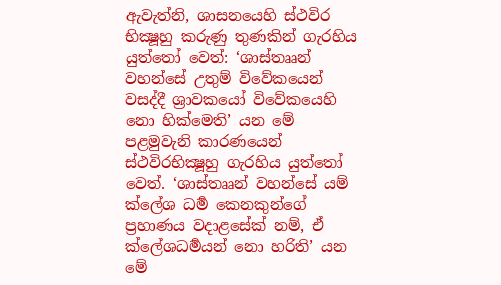ඇවැත්නි, ශාසනයෙහි ස්ථවිර භික්‍ෂූහු කරුණු තුණකින් ගැරහිය යුත්තෝ වෙත්: ‘ශාස්තෲන් වහන්සේ උතුම් විවේකයෙන් වසද්දී ශ්‍රාවකයෝ විවේකයෙහි නො හික්මෙති’ යන මේ පළමුවැනි කාරණයෙන් ස්ථවිරභික්‍ෂූහු ගැරහිය යුත්තෝ වෙත්. ‘ශාස්තෲන් වහන්සේ යම් ක්ලේශ ධර්‍ම කෙනකුන්ගේ ප්‍රහාණය වදාළසේක් නම්, ඒ ක්ලේශධර්‍මයන් නො හරිති’ යන මේ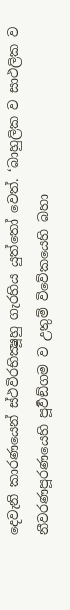දෙවැනි කාරණයෙන් ස්ථවිරභික්‍ෂූහු ගැරහිය යුත්තෝ වෙත්. ‘බාහුලික ව සාථලික ව නීවරණපූරණයෙහි පූර්‍වඞ්ගම ව උතුම් විවේකයෙහි බහා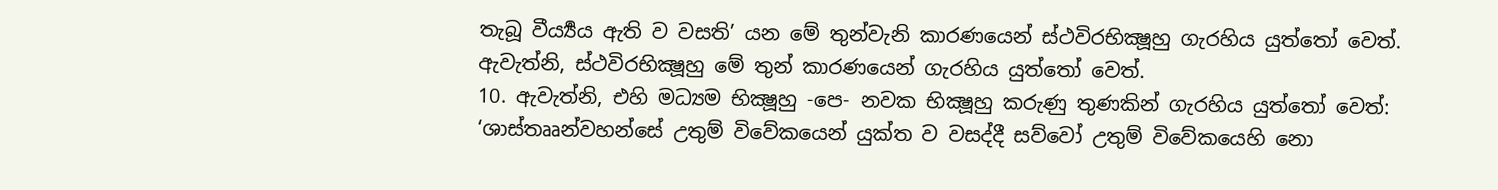තැබූ වීර්‍ය්‍යය ඇති ව වසති’ යන මේ තුන්වැනි කාරණයෙන් ස්ථවිරභික්‍ෂූහු ගැරහිය යුත්තෝ වෙත්. ඇවැත්නි, ස්ථවිරභික්‍ෂූහු මේ තුන් කාරණයෙන් ගැරහිය යුත්තෝ වෙත්.
10. ඇවැත්නි, එහි මධ්‍යම භික්‍ෂූහු -පෙ- නවක භික්‍ෂූහු කරුණු තුණකින් ගැරහිය යුත්තෝ වෙත්: ‘ශාස්තෲන්වහන්සේ උතුම් විවේකයෙන් යුක්ත ව වසද්දී සව්වෝ උතුම් විවේකයෙහි නො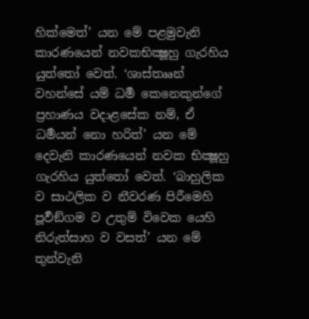හික්මෙත්’ යන මේ පළමුවැනි කාරණයෙන් නවකභික්‍ෂූහු ගැරහිය යුත්තෝ වෙත්. ‘ශාස්තෲන් වහන්සේ යම් ධර්‍ම කෙනෙකුන්ගේ ප්‍රහාණය වදාළසේක නම්, ඒ ධර්‍මයන් නො හරිත්’ යන මේ දෙවැනි කාරණයෙන් නවක භික්‍ෂූහු ගැරහිය යුත්තෝ වෙත්. ‘බාහුලික ව සාථලික ව නීවරණ පිරීමෙහි පූර්‍වඞ්ගම ව උතුම් විවෙක යෙහි නිරුත්සාහ ව වසත්’ යන මේ තුන්වැනි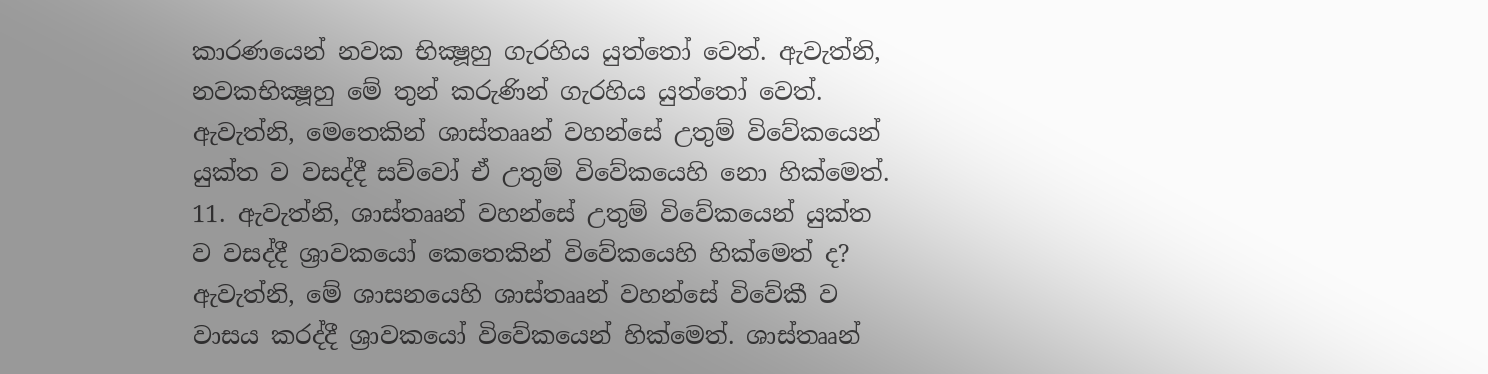කාරණයෙන් නවක භික්‍ෂූහු ගැරහිය යුත්තෝ වෙත්. ඇවැත්නි, නවකභික්‍ෂූහු මේ තුන් කරුණින් ගැරහිය යුත්තෝ වෙත්.
ඇවැත්නි, මෙතෙකින් ශාස්තෲන් වහන්සේ උතුම් විවේකයෙන් යුක්ත ව වසද්දී සව්වෝ ඒ උතුම් විවේකයෙහි නො හික්මෙත්.
11. ඇවැත්නි, ශාස්තෲන් වහන්සේ උතුම් විවේකයෙන් යුක්ත ව වසද්දී ශ්‍රාවකයෝ කෙතෙකින් විවේකයෙහි හික්මෙත් ද? ඇවැත්නි, මේ ශාසනයෙහි ශාස්තෲන් වහන්සේ විවේකී ව වාසය කරද්දී ශ්‍රාවකයෝ විවේකයෙන් හික්මෙත්. ශාස්තෲන්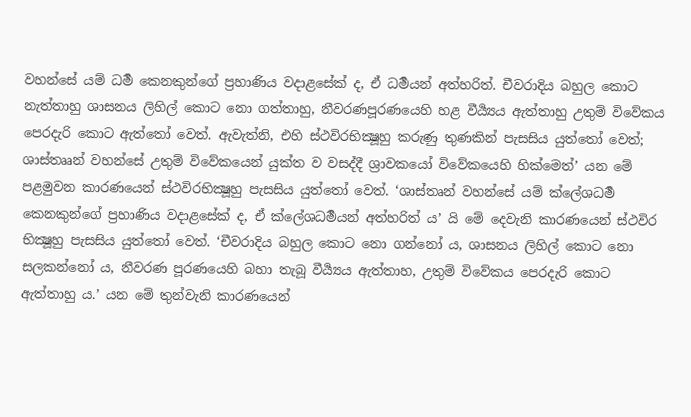වහන්සේ යම් ධර්‍ම කෙනකුන්ගේ ප්‍රහාණිය වදාළසේක් ද, ඒ ධර්‍මයන් අත්හරිත්. චීවරාදිය බහුල කොට නැත්තාහු ශාසනය ලිහිල් කොට නො ගත්තාහු, නීවරණපූරණයෙහි හළ වීර්‍ය්‍යය ඇත්තාහු උතුම් විවේකය පෙරදැරි කොට ඇත්තෝ වෙත්. ඇවැත්නි, එහි ස්ථවිරභික්‍ෂූහු කරුණු තුණකින් පැසසිය යුත්තෝ වෙත්; ශාස්තෲන් වහන්සේ උතුම් විවේකයෙන් යුක්ත ව වසද්දී ශ්‍රාවකයෝ විවේකයෙහි හික්මෙත්’ යන මේ පළමුවන කාරණයෙන් ස්ථවිරභික්‍ෂූහු පැසසිය යුත්තෝ වෙත්. ‘ශාස්තෘන් වහන්සේ යම් ක්ලේශධර්‍ම කෙනකුන්ගේ ප්‍රහාණිය වදාළසේක් ද, ඒ ක්ලේශධර්‍මයන් අත්හරිත් ය’ යි මේ දෙවැනි කාරණයෙන් ස්ථවිර භික්‍ෂූහු පැසසිය යුත්තෝ වෙත්. ‘චීවරාදිය බහුල කොට නො ගන්නෝ ය, ශාසනය ලිහිල් කොට නො සලකන්නෝ ය, නීවරණ පූරණයෙහි බහා තැබූ වීර්‍ය්‍යය ඇත්තාහ, උතුම් විවේකය පෙරදැරි කොට ඇත්තාහු ය.’ යන මේ තුන්වැනි කාරණයෙන්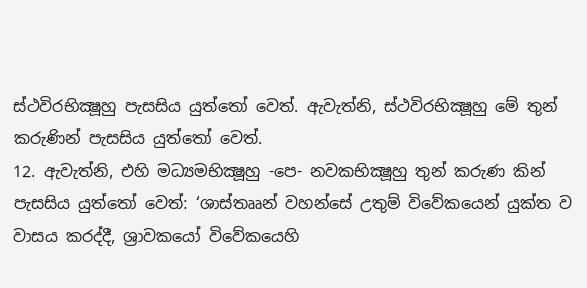ස්ථවිරභික්‍ෂූහු පැසසිය යුත්තෝ වෙත්. ඇවැත්නි, ස්ථවිරභික්‍ෂූහු මේ තුන් කරුණින් පැසසිය යුත්තෝ වෙත්.
12. ඇවැත්නි, එහි මධ්‍යමභික්‍ෂූහු -පෙ- නවකභික්‍ෂූහු තුන් කරුණ කින් පැසසිය යුත්තෝ වෙත්: ‘ශාස්තෲන් වහන්සේ උතුම් විවේකයෙන් යුක්ත ව වාසය කරද්දී, ශ්‍රාවකයෝ විවේකයෙහි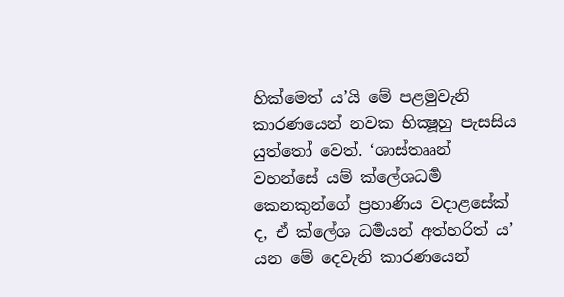හික්මෙත් ය’යි මේ පළමුවැනි කාරණයෙන් නවක භික්‍ෂූහු පැසසිය යුත්තෝ වෙත්. ‘ශාස්තෲන් වහන්සේ යම් ක්ලේශධර්‍ම කෙනකුන්ගේ ප්‍රහාණිය වදාළසේක් ද, ඒ ක්ලේශ ධර්‍මයන් අත්හරිත් ය’ යන මේ දෙවැනි කාරණයෙන්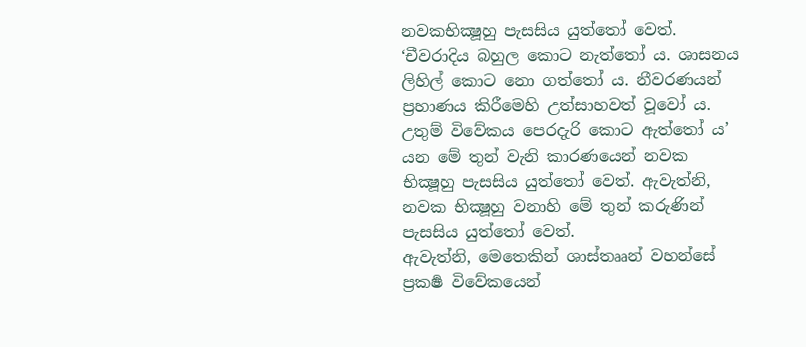නවකභික්‍ෂූහු පැසසිය යුත්තෝ වෙත්. ‘චීවරාදිය බහුල කොට නැත්තෝ ය. ශාසනය ලිහිල් කොට නො ගත්තෝ ය. නීවරණයන් ප්‍රහාණය කිරීමෙහි උත්සාහවත් වූවෝ ය. උතුම් විවේකය පෙරදැරි කොට ඇත්තෝ ය’ යන මේ තුන් වැනි කාරණයෙන් නවක භික්‍ෂූහු පැසසිය යුත්තෝ වෙත්. ඇවැත්නි, නවක භික්‍ෂූහු වනාහි මේ තුන් කරුණින් පැසසිය යුත්තෝ වෙත්.
ඇවැත්නි, මෙතෙකින් ශාස්තෲන් වහන්සේ ප්‍රකර්‍ෂ විවේකයෙන්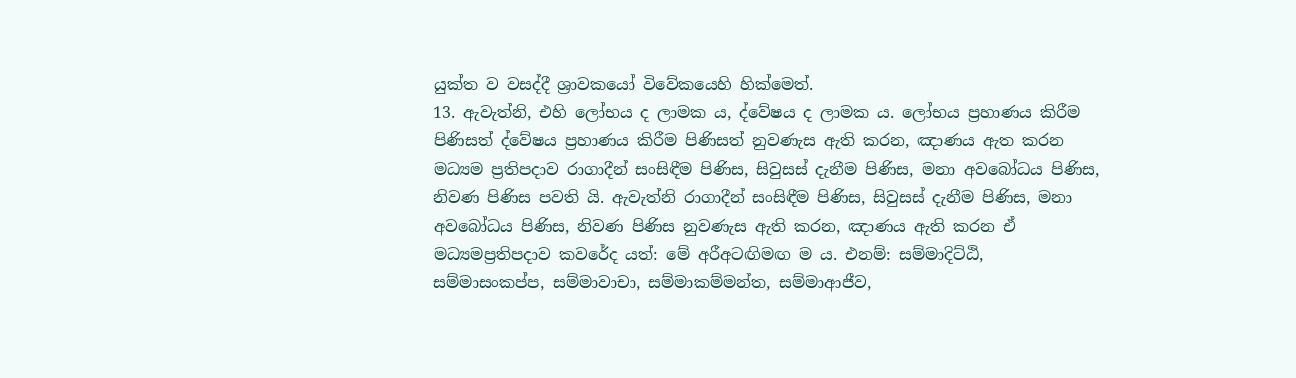යුක්ත ව වසද්දී ශ්‍රාවකයෝ විවේකයෙහි හික්මෙත්.
13. ඇවැත්නි, එහි ලෝභය ද ලාමක ය, ද්වේෂය ද ලාමක ය. ලෝභය ප්‍රහාණය කිරීම පිණිසත් ද්වේෂය ප්‍රහාණය කිරීම පිණිසත් නුවණැස ඇති කරන, ඤාණය ඇත කරන මධ්‍යම ප්‍රතිපදාව රාගාදීන් සංසිඳීම පිණිස, සිවුසස් දැනීම පිණිස, මනා අවබෝධය පිණිස, නිවණ පිණිස පවති යි. ඇවැත්නි රාගාදීන් සංසිඳීම පිණිස, සිවුසස් දැනීම පිණිස, මනා අවබෝධය පිණිස, නිවණ පිණිස නුවණැස ඇති කරන, ඤාණය ඇති කරන ඒ මධ්‍යමප්‍රතිපදාව කවරේද යත්: මේ අරීඅටඟිමඟ ම ය. එනම්: සම්මාදිට්ඨි, සම්මාසංකප්ප, සම්මාවාචා, සම්මාකම්මන්ත, සම්මාආජීව,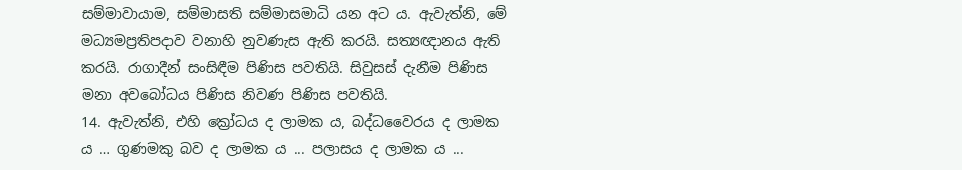සම්මාවායාම, සම්මාසති සම්මාසමාධි යන අට ය. ඇවැත්නි, මේ මධ්‍යමප්‍රතිපදාව වනාහි නුවණැස ඇති කරයි. සත්‍යඥානය ඇති කරයි. රාගාදීන් සංසිඳීම පිණිස පවතියි. සිවුසස් දැනීම පිණිස මනා අවබෝධය පිණිස නිවණ පිණිස පවතියි.
14. ඇවැත්නි, එහි ක්‍රෝධය ද ලාමක ය, බද්ධවෛරය ද ලාමක ය … ගුණමකු බව ද ලාමක ය ... පලාසය ද ලාමක ය ...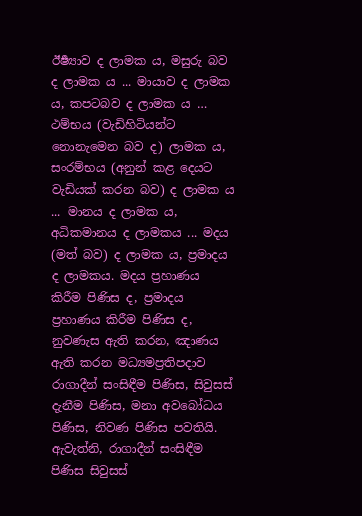ඊර්‍ෂ්‍යාව ද ලාමක ය, මසුරු බව ද ලාමක ය ... මායාව ද ලාමක ය, කපටබව ද ලාමක ය … ථම්භය (වැඩිහිටියන්ට නොනැමෙන බව ද) ලාමක ය, සංරම්භය (අනුන් කළ දෙයට වැඩියක් කරන බව) ද ලාමක ය ... මානය ද ලාමක ය, අධිකමානය ද ලාමකය ... මදය (මත් බව) ද ලාමක ය, ප්‍රමාදය ද ලාමකය. මදය ප්‍රහාණය කිරීම පිණිස ද, ප්‍රමාදය ප්‍රහාණය කිරීම පිණිස ද, නුවණැස ඇති කරන, ඤාණය ඇති කරන මධ්‍යමප්‍රතිපදාව රාගාදීන් සංසිඳීම පිණිස, සිවුසස් දැනීම පිණිස, මනා අවබෝධය පිණිස, නිවණ පිණිස පවතියි. ඇවැත්නි, රාගාදීන් සංසිඳීම පිණිස සිවුසස්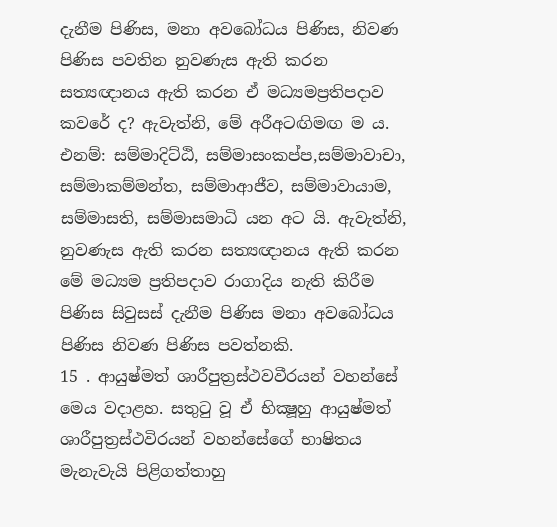දැනීම පිණිස, මනා අවබෝධය පිණිස, නිවණ පිණිස පවතින නුවණැස ඇති කරන සත්‍යඥානය ඇති කරන ඒ මධ්‍යමප්‍රතිපදාව කවරේ ද? ඇවැත්නි, මේ අරීඅටඟිමඟ ම ය. එනම්: සම්මාදිට්ඨි, සම්මාසංකප්ප,සම්මාවාචා, සම්මාකම්මන්ත, සම්මාආජීව, සම්මාවායාම, සම්මාසති, සම්මාසමාධි යන අට යි. ඇවැත්නි, නුවණැස ඇති කරන සත්‍යඥානය ඇති කරන මේ මධ්‍යම ප්‍රතිපදාව රාගාදිය නැති කිරීම පිණිස සිවුසස් දැනීම පිණිස මනා අවබෝධය පිණිස නිවණ පිණිස පවත්නකි.
15 . ආයුෂ්මත් ශාරීපුත්‍රස්ථවවීරයන් වහන්සේ මෙය වදාළහ. සතුටු වූ ඒ භික්‍ෂූහු ආයුෂ්මත් ශාරීපුත්‍රස්ථවිරයන් වහන්සේගේ භාෂිතය මැනැවැයි පිළිගත්තාහු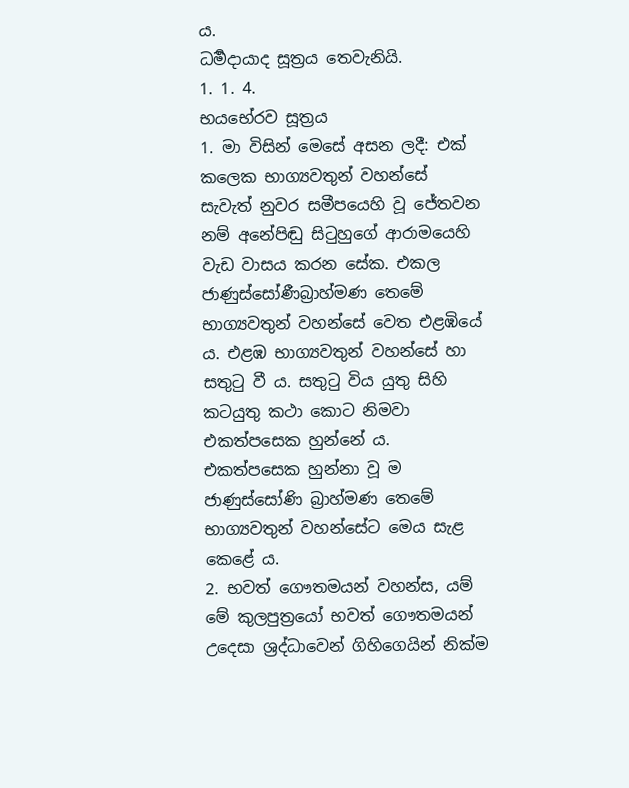ය.
ධර්‍මදායාද සූත්‍රය තෙවැනියි.
1. 1. 4.
භයභේරව සූත්‍රය
1. මා විසින් මෙසේ අසන ලදී: එක් කලෙක භාග්‍යවතුන් වහන්සේ සැවැත් නුවර සමීපයෙහි වූ ජේතවන නම් අනේපිඬු සිටුහුගේ ආරාමයෙහි වැඩ වාසය කරන සේක. එකල ජාණුස්සෝණීබ්‍රාහ්මණ තෙමේ භාග්‍යවතුන් වහන්සේ වෙත එළඹියේ ය. එළඹ භාග්‍යවතුන් වහන්සේ හා සතුටු වී ය. සතුටු විය යුතු සිහි කටයුතු කථා කොට නිමවා එකත්පසෙක හුන්නේ ය. එකත්පසෙක හුන්නා වූ ම ජාණුස්සෝණි බ්‍රාහ්මණ තෙමේ භාග්‍යවතුන් වහන්සේට මෙය සැළ කෙළේ ය.
2. භවත් ගෞතමයන් වහන්ස, යම් මේ කුලපුත්‍රයෝ භවත් ගෞතමයන් උදෙසා ශ්‍රද්ධාවෙන් ගිහිගෙයින් නික්ම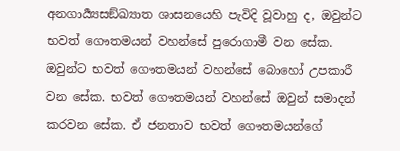අනගාර්‍ය්‍යසඞ්ඛ්‍යාත ශාසනයෙහි පැවිදි වූවාහු ද, ඔවුන්ට භවත් ගෞතමයන් වහන්සේ පුරොගාමී වන සේක. ඔවුන්ට භවත් ගෞතමයන් වහන්සේ බොහෝ උපකාරී වන සේක. භවත් ගෞතමයන් වහන්සේ ඔවුන් සමාදන් කරවන සේක. ඒ ජනතාව භවත් ගෞතමයන්ගේ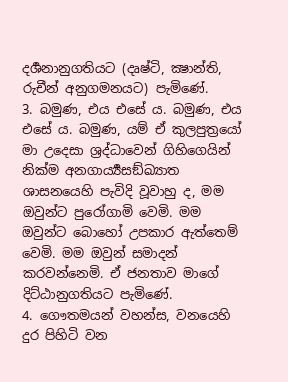දර්‍ශනානුගතියට (දෘෂ්ටි, ක්‍ෂාන්ති, රුචීන් අනුගමනයට) පැමිණේ.
3. බමුණ, එය එසේ ය. බමුණ, එය එසේ ය. බමුණ, යම් ඒ කුලපුත්‍රයෝ මා උදෙසා ශ්‍රද්ධාවෙන් ගිහිගෙයින් නික්ම අනගාර්‍ය්‍යසඞ්ඛ්‍යාත ශාසනයෙහි පැවිදි වූවාහු ද, මම ඔවුන්ට පුරෝගාමි වෙමි. මම ඔවුන්ට බොහෝ උපකාර ඇත්තෙම් වෙමි. මම ඔවුන් සමාදන් කරවන්නෙමි. ඒ ජනතාව මාගේ දිට්ඨානුගතියට පැමිණේ.
4. ගෞතමයන් වහන්ස, වනයෙහි දුර පිහිටි වන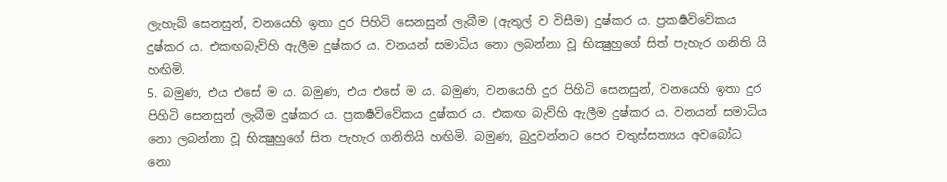ලැහැබ් සෙනසුන්, වනයෙහි ඉතා දුර පිහිටි සෙනසුන් ලැබීම (ඇතුල් ව විසීම) දුෂ්කර ය. ප්‍රකර්‍ෂවිවේකය දුෂ්කර ය. එකඟබැව්හි ඇලීම දුෂ්කර ය. වනයන් සමාධිය නො ලබන්නා වූ භික්‍ෂුහුගේ සිත් පැහැර ගනිති යි හඟිමි.
5. බමුණ, එය එසේ ම ය. බමුණ, එය එසේ ම ය. බමුණ, වනයෙහි දුර පිහිටි සෙනසුන්, වනයෙහි ඉතා දුර පිහිටි සෙනසුන් ලැබීම දුෂ්කර ය. ප්‍රකර්‍ෂවිවේකය දුෂ්කර ය. එකඟ බැව්හි ඇලීම දුෂ්කර ය. වනයන් සමාධිය නො ලබන්නා වූ භික්‍ෂුහුගේ සිත පැහැර ගනිතියි හඟිමි. බමුණ, බුදුවන්නට පෙර චතුස්සත්‍යය අවබෝධ නො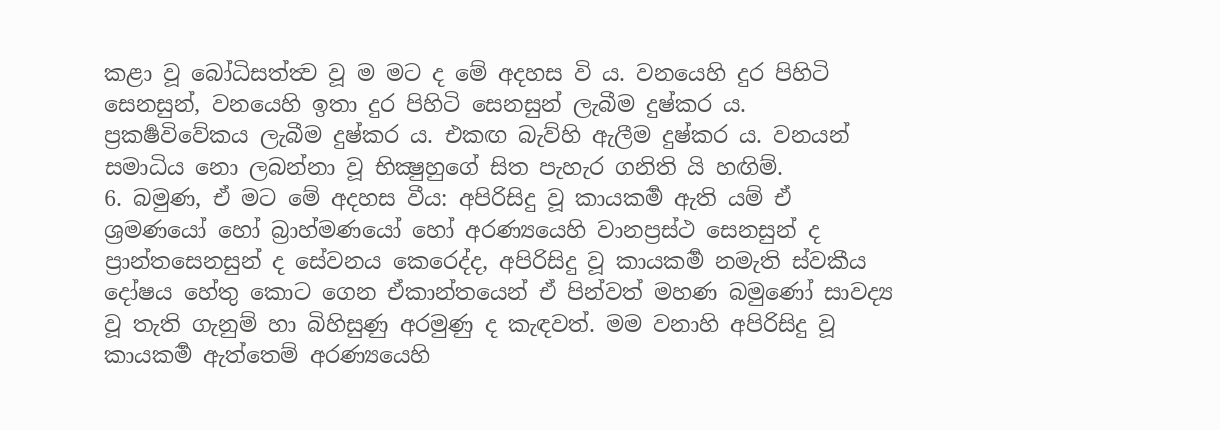කළා වූ බෝධිසත්ත්‍ව වූ ම මට ද මේ අදහස වි ය. වනයෙහි දුර පිහිටි සෙනසුන්, වනයෙහි ඉතා දුර පිහිටි සෙනසුන් ලැබීම දුෂ්කර ය. ප්‍රකර්‍ෂවිවේකය ලැබීම දුෂ්කර ය. එකඟ බැව්හි ඇලීම දුෂ්කර ය. වනයන් සමාධිය නො ලබන්නා වූ භික්‍ෂුහුගේ සිත පැහැර ගනිති යි හඟිම්.
6. බමුණ, ඒ මට මේ අදහස වීය: අපිරිසිදු වූ කායකර්‍ම ඇති යම් ඒ ශ්‍රමණයෝ හෝ බ්‍රාහ්මණයෝ හෝ අරණ්‍යයෙහි වානප්‍රස්ථ සෙනසුන් ද ප්‍රාන්තසෙනසුන් ද සේවනය කෙරෙද්ද, අපිරිසිදු වූ කායකර්‍ම නමැති ස්වකීය දෝෂය හේතු කොට ගෙන ඒකාන්තයෙන් ඒ පින්වත් මහණ බමුණෝ සාවද්‍ය වූ තැති ගැනුම් හා බිහිසුණු අරමුණු ද කැඳවත්. මම වනාහි අපිරිසිදු වූ කායකර්‍ම ඇත්තෙම් අරණ්‍යයෙහි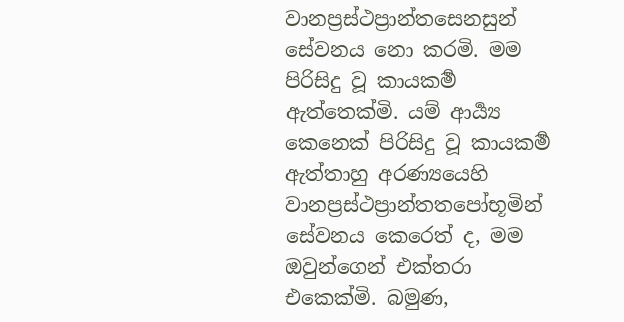වානප්‍රස්ථප්‍රාන්තසෙනසුන් සේවනය නො කරමි. මම පිරිසිදු වූ කායකර්‍ම ඇත්තෙක්මි. යම් ආර්‍ය්‍ය කෙනෙක් පිරිසිදු වූ කායකර්‍ම ඇත්තාහු අරණ්‍යයෙහි වානප්‍රස්ථප්‍රාන්තතපෝභූමින් සේවනය කෙරෙත් ද, මම ඔවුන්ගෙන් එක්තරා එකෙක්මි. බමුණ,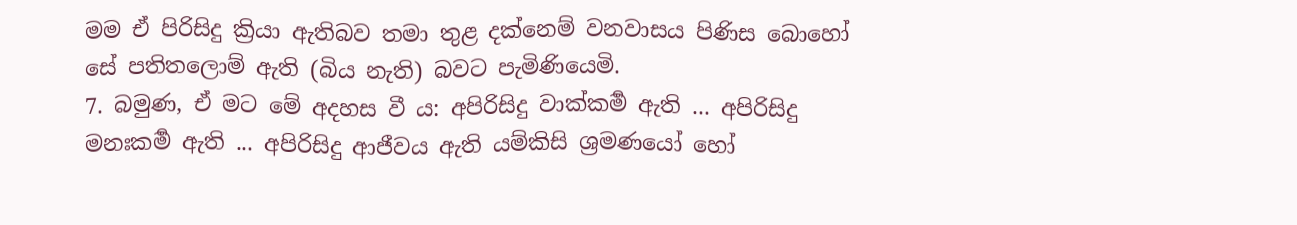මම ඒ පිරිසිදු ක්‍රියා ඇතිබව තමා තුළ දක්නෙම් වනවාසය පිණිස බොහෝ සේ පතිතලොම් ඇති (බිය නැති) බවට පැමිණියෙමි.
7. බමුණ, ඒ මට මේ අදහස වී ය: අපිරිසිදු වාක්කර්‍ම ඇති ... අපිරිසිදු මනඃකර්‍ම ඇති ... අපිරිසිදු ආජීවය ඇති යම්කිසි ශ්‍රමණයෝ හෝ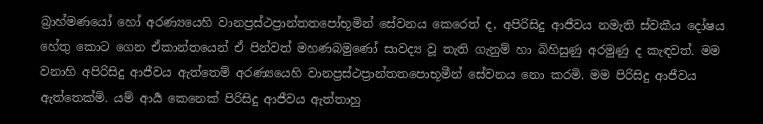බ්‍රාහ්මණයෝ හෝ අරණ්‍යයෙහි වානප්‍රස්ථප්‍රාන්තතපෝභූමින් සේවනය කෙරෙත් ද, අපිරිසිදු ආජීවය නමැති ස්වකීය දෝෂය හේතු කොට ගෙන ඒකාන්තයෙන් ඒ පින්වත් මහණබමුණෝ සාවද්‍ය වූ තැති ගැනුම් හා බිහිසුණු අරමුණු ද කැඳවත්. මම වනාහි අපිරිසිදු ආජීවය ඇත්තෙම් අරණ්‍යයෙහි වානප්‍රස්ථප්‍රාන්තතපොභූමීන් සේවනය නො කරමි. මම පිරිසිදු ආජීවය ඇත්තෙක්මි. යම් ආර්‍ය කෙනෙක් පිරිසිදු ආජීවය ඇත්තාහු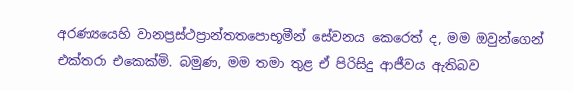අරණ්‍යයෙහි වානප්‍රස්ථප්‍රාන්තතපොභූමීන් සේවනය කෙරෙත් ද, මම ඔවුන්ගෙන් එක්තරා එකෙක්මි. බමුණ, මම තමා තුළ ඒ පිරිසිදු ආජීවය ඇතිබව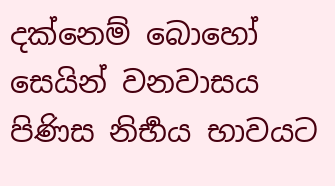දක්නෙම් බොහෝ සෙයින් වනවාසය පිණිස නිර්‍භය භාවයට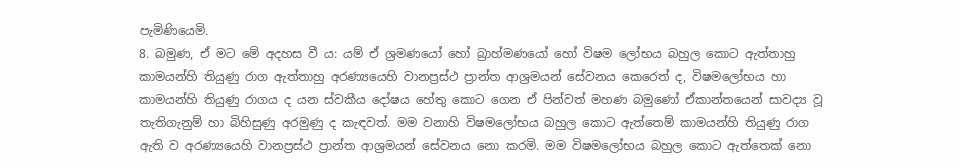පැමිණියෙමි.
8. බමුණ, ඒ මට මේ අදහස වී ය: යම් ඒ ශ්‍රමණයෝ හෝ බ්‍රාහ්මණයෝ හෝ විෂම ලෝභය බහුල කොට ඇත්තාහු කාමයන්හි තියුණු රාග ඇත්තාහු අරණ්‍යයෙහි වානප්‍රස්ථ ප්‍රාන්ත ආශ්‍රමයන් සේවනය කෙරෙත් ද, විෂමලෝභය හා කාමයන්හි තියුණු රාගය ද යන ස්වකීය දෝෂය හේතු කොට ගෙන ඒ පින්වත් මහණ බමුණෝ ඒකාන්තයෙන් සාවද්‍ය වූ තැතිගැනුම් හා බිහිසුණු අරමුණු ද කැඳවත්. මම වනාහි විෂමලෝභය බහුල කොට ඇත්තෙම් කාමයන්හි තියුණු රාග ඇති ව අරණ්‍යයෙහි වානප්‍රස්ථ ප්‍රාන්ත ආශ්‍රමයන් සේවනය නො කරමි. මම විෂමලෝභය බහුල කොට ඇත්තෙක් නො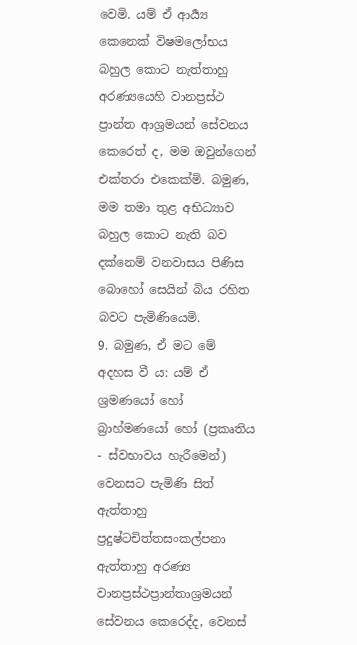වෙමි. යම් ඒ ආර්‍ය්‍ය කෙනෙක් විෂමලෝභය බහුල කොට නැත්තාහු අරණ්‍යයෙහි වානප්‍රස්ථ ප්‍රාන්ත ආශ්‍රමයන් සේවනය කෙරෙත් ද, මම ඔවුන්ගෙන් එක්තරා එකෙක්මි. බමුණ, මම තමා තුළ අභිධ්‍යාව බහුල කොට නැති බව දක්නෙම් වනවාසය පිණිස බොහෝ සෙයින් බිය රහිත බවට පැමිණියෙමි.
9. බමුණ, ඒ මට මේ අදහස වී ය: යම් ඒ ශ්‍රමණයෝ හෝ බ්‍රාහ්මණයෝ හෝ (ප්‍රකෘතිය - ස්වභාවය හැරීමෙන්) වෙනසට පැමිණි සිත් ඇත්තාහු ප්‍රදුෂ්ටචිත්තසංකල්පනා ඇත්තාහු අරණ්‍ය වානප්‍රස්ථප්‍රාන්තාශ්‍රමයන් සේවනය කෙරෙද්ද, වෙනස්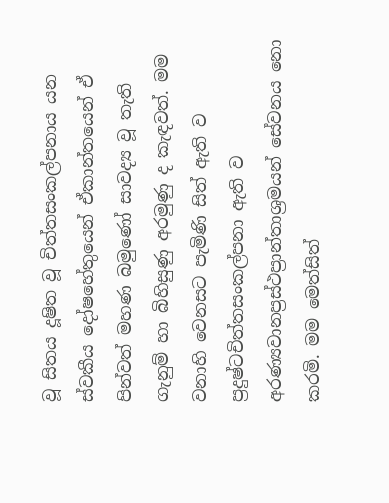වූ සිතය දූෂිත වූ චිත්තසංකල්පනාය යන ස්වකීය දෝෂහේතුයෙන් ඒකාන්තයෙන් ඒ පින්වත් මහණ බමුණෝ සාවද්‍ය වූ තැති ගැනුම් හා බිහිසුණු අරමුණු ද කැඳවත්. මම වනාහි වෙනසට පැමිණි සිත් ඇති ව ප්‍රදුෂ්ටචිත්තසංකල්පනා ඇති ව අරණ්‍යවානප්‍රස්ථප්‍රාන්තාශ්‍රමයන් සේවනය නො කරමි. මම මෙත්සිත්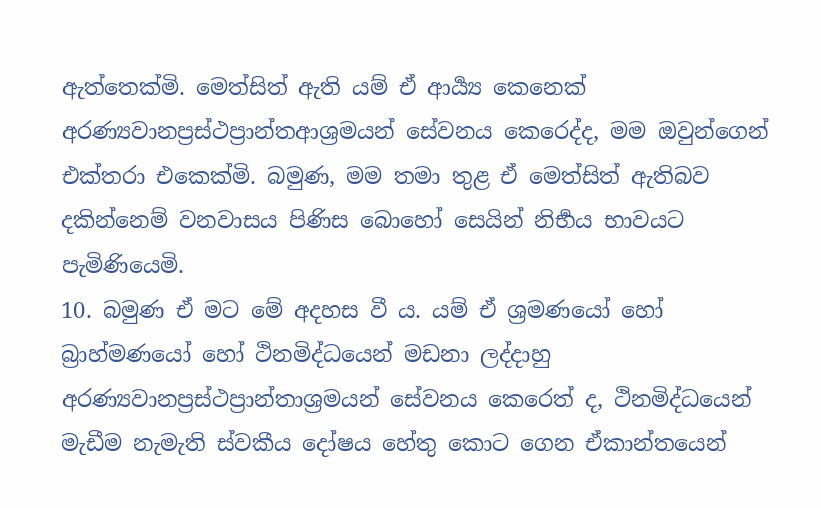ඇත්තෙක්මි. මෙත්සිත් ඇති යම් ඒ ආර්‍ය්‍ය කෙනෙක් අරණ්‍යවානප්‍රස්ථප්‍රාන්තආශ්‍රමයන් සේවනය කෙරෙද්ද, මම ඔවුන්ගෙන් එක්තරා එකෙක්මි. බමුණ, මම තමා තුළ ඒ මෙත්සිත් ඇතිබව දකින්නෙම් වනවාසය පිණිස බොහෝ සෙයින් නිර්‍භය භාවයට පැමිණියෙමි.
10. බමුණ ඒ මට මේ අදහස වී ය. යම් ඒ ශ්‍රමණයෝ හෝ බ්‍රාහ්මණයෝ හෝ ථිනමිද්ධයෙන් මඩනා ලද්දාහු අරණ්‍යවානප්‍රස්ථප්‍රාන්තාශ්‍රමයන් සේවනය කෙරෙත් ද, ථිනමිද්ධයෙන් මැඩීම නැමැති ස්වකීය දෝෂය හේතු කොට ගෙන ඒකාන්තයෙන්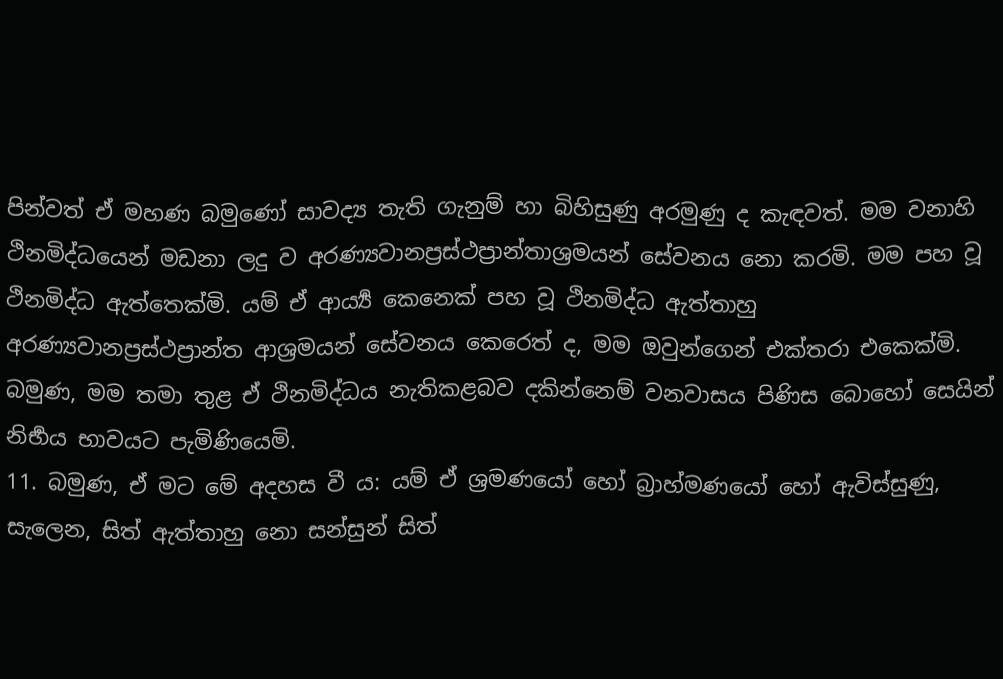පින්වත් ඒ මහණ බමුණෝ සාවද්‍ය තැති ගැනුම් හා බිහිසුණු අරමුණු ද කැඳවත්. මම වනාහි ථිනමිද්ධයෙන් මඩනා ලදු ව අරණ්‍යවානප්‍රස්ථප්‍රාන්තාශ්‍රමයන් සේවනය නො කරමි. මම පහ වූ ථිනමිද්ධ ඇත්තෙක්මි. යම් ඒ ආර්‍ය්‍ය කෙනෙක් පහ වූ ථිනමිද්ධ ඇත්තාහු අරණ්‍යවානප්‍රස්ථප්‍රාන්ත ආශ්‍රමයන් සේවනය කෙරෙත් ද, මම ඔවුන්ගෙන් එක්තරා එකෙක්මි. බමුණ, මම තමා තුළ ඒ ථිනමිද්ධය නැතිකළබව දකින්නෙම් වනවාසය පිණිස බොහෝ සෙයින් නිර්‍භය භාවයට පැමිණියෙමි.
11. බමුණ, ඒ මට මේ අදහස වී ය: යම් ඒ ශ්‍රමණයෝ හෝ බ්‍රාහ්මණයෝ හෝ ඇවිස්සුණු, සැලෙන, සිත් ඇත්තාහු නො සන්සුන් සිත්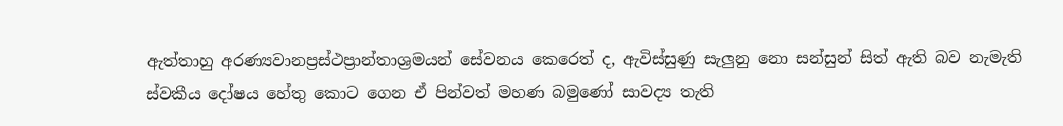ඇත්තාහු අරණ්‍යවානප්‍රස්ථප්‍රාන්තාශ්‍රමයන් සේවනය කෙරෙත් ද, ඇවිස්සුණු සැලුනු නො සන්සුන් සිත් ඇති බව නැමැති ස්වකීය දෝෂය හේතු කොට ගෙන ඒ පින්වත් මහණ බමුණෝ සාවද්‍ය තැති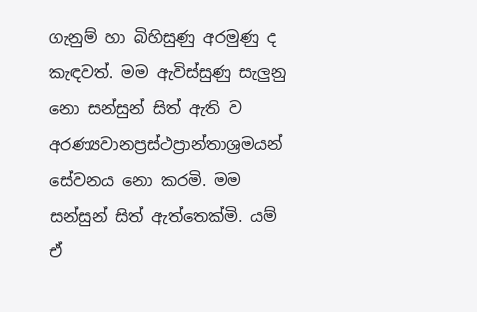ගැනුම් හා බිහිසුණු අරමුණු ද කැඳවත්. මම ඇවිස්සුණු සැලුනු නො සන්සුන් සිත් ඇති ව අරණ්‍යවානප්‍රස්ථප්‍රාන්තාශ්‍රමයන් සේවනය නො කරමි. මම සන්සුන් සිත් ඇත්තෙක්මි. යම් ඒ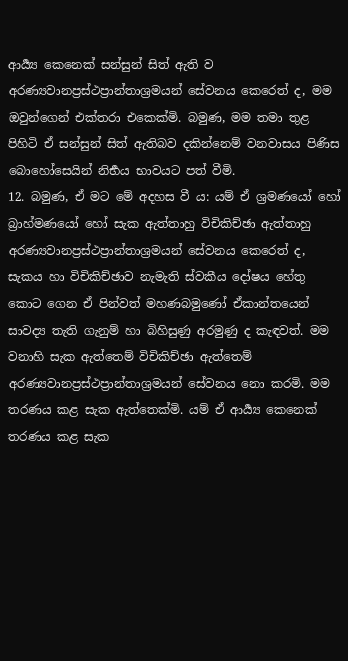ආර්‍ය්‍ය කෙනෙක් සන්සුන් සිත් ඇති ව අරණ්‍යවානප්‍රස්ථප්‍රාන්තාශ්‍රමයන් සේවනය කෙරෙත් ද, මම ඔවුන්ගෙන් එක්තරා එකෙක්මි. බමුණ, මම තමා තුළ පිහිටි ඒ සන්සුන් සිත් ඇතිබව දකින්නෙම් වනවාසය පිණිස බොහෝසෙයින් නිර්‍භය භාවයට පත් වීමි.
12. බමුණ, ඒ මට මේ අදහස වී ය: යම් ඒ ශ්‍රමණයෝ හෝ බ්‍රාහ්මණයෝ හෝ සැක ඇත්තාහු විචිකිච්ඡා ඇත්තාහු අරණ්‍යවානප්‍රස්ථප්‍රාන්තාශ්‍රමයන් සේවනය කෙරෙත් ද, සැකය හා විචිකිච්ඡාව නැමැති ස්වකීය දෝෂය හේතු කොට ගෙන ඒ පින්වත් මහණබමුණෝ ඒකාන්තයෙන් සාවද්‍ය තැති ගැනුම් හා බිහිසුණු අරමුණු ද කැඳවත්. මම වනාහි සැක ඇත්තෙම් විචිකිච්ඡා ඇත්තෙම් අරණ්‍යවානප්‍රස්ථප්‍රාන්තාශ්‍රමයන් සේවනය නො කරමි. මම තරණය කළ සැක ඇත්තෙක්මි. යම් ඒ ආර්‍ය්‍ය කෙනෙක් තරණය කළ සැක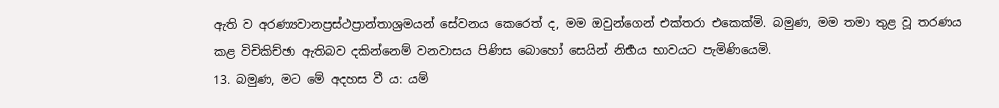ඇති ව අරණ්‍යවානප්‍රස්ථප්‍රාන්තාශ්‍රමයන් සේවනය කෙරෙත් ද, මම ඔවුන්ගෙන් එක්තරා එකෙක්මි. බමුණ, මම තමා තුළ වූ තරණය කළ විචිකිච්ඡා ඇතිබව දකින්නෙම් වනවාසය පිණිස බොහෝ සෙයින් නිර්‍භය භාවයට පැමිණියෙමි.
13. බමුණ, මට මේ අදහස වී ය: යම්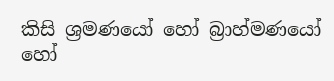කිසි ශ්‍රමණයෝ හෝ බ්‍රාහ්මණයෝ හෝ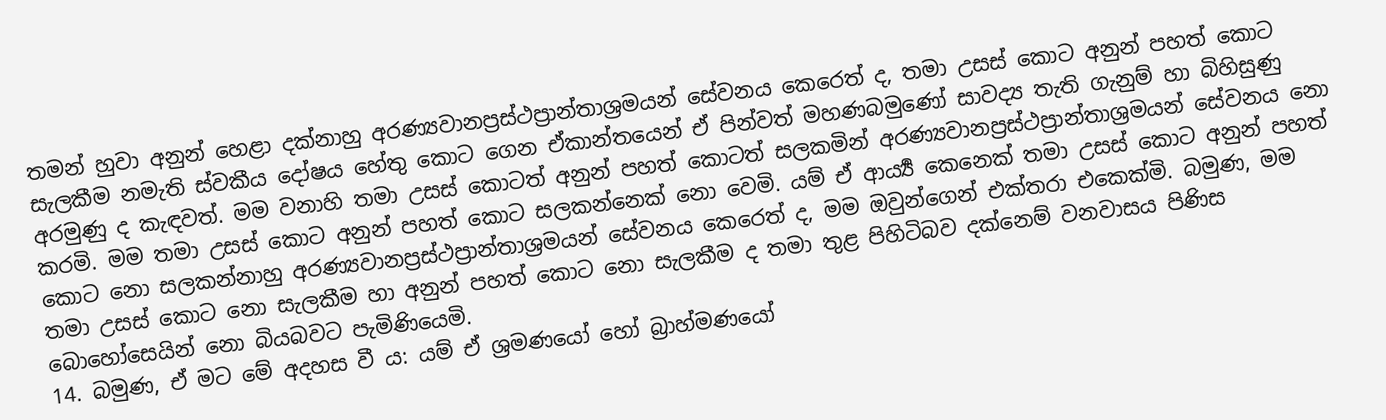තමන් හුවා අනුන් හෙළා දක්නාහු අරණ්‍යවානප්‍රස්ථප්‍රාන්තාශ්‍රමයන් සේවනය කෙරෙත් ද, තමා උසස් කොට අනුන් පහත් කොට සැලකීම නමැති ස්වකීය දෝෂය හේතු කොට ගෙන ඒකාන්තයෙන් ඒ පින්වත් මහණබමුණෝ සාවද්‍ය තැති ගැනුම් හා බිහිසුණු අරමුණු ද කැඳවත්. මම වනාහි තමා උසස් කොටත් අනුන් පහත් කොටත් සලකමින් අරණ්‍යවානප්‍රස්ථප්‍රාන්තාශ්‍රමයන් සේවනය නො කරමි. මම තමා උසස් කොට අනුන් පහත් කොට සලකන්නෙක් නො වෙමි. යම් ඒ ආර්‍ය්‍ය කෙනෙක් තමා උසස් කොට අනුන් පහත් කොට නො සලකන්නාහු අරණ්‍යවානප්‍රස්ථප්‍රාන්තාශ්‍රමයන් සේවනය කෙරෙත් ද, මම ඔවුන්ගෙන් එක්තරා එකෙක්මි. බමුණ, මම තමා උසස් කොට නො සැලකීම හා අනුන් පහත් කොට නො සැලකීම ද තමා තුළ පිහිටිබව දක්නෙම් වනවාසය පිණිස බොහෝසෙයින් නො බියබවට පැමිණියෙමි.
14. බමුණ, ඒ මට මේ අදහස වී ය: යම් ඒ ශ්‍රමණයෝ හෝ බ්‍රාහ්මණයෝ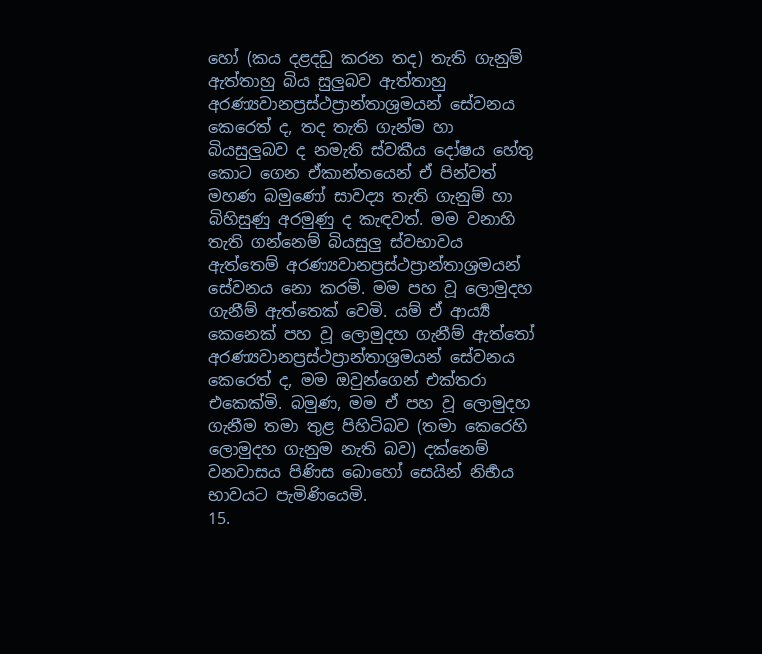හෝ (කය දළදඩු කරන තද) තැති ගැනුම් ඇත්තාහු බිය සුලුබව ඇත්තාහු අරණ්‍යවානප්‍රස්ථප්‍රාන්තාශ්‍රමයන් සේවනය කෙරෙත් ද, තද තැති ගැන්ම හා බියසුලුබව ද නමැති ස්වකීය දෝෂය හේතු කොට ගෙන ඒකාන්තයෙන් ඒ පින්වත් මහණ බමුණෝ සාවද්‍ය තැති ගැනුම් හා බිහිසුණු අරමුණු ද කැඳවත්. මම වනාහි තැති ගන්නෙම් බියසුලු ස්වභාවය ඇත්තෙම් අරණ්‍යවානප්‍රස්ථප්‍රාන්තාශ්‍රමයන් සේවනය නො කරමි. මම පහ වූ ලොමුදහ ගැනීම් ඇත්තෙක් වෙමි. යම් ඒ ආර්‍ය්‍ය කෙනෙක් පහ වූ ලොමුදහ ගැනීම් ඇත්තෝ අරණ්‍යවානප්‍රස්ථප්‍රාන්තාශ්‍රමයන් සේවනය කෙරෙත් ද, මම ඔවුන්ගෙන් එක්තරා එකෙක්මි. බමුණ, මම ඒ පහ වූ ලොමුදහ ගැනීම තමා තුළ පිහිටිබව (තමා කෙරෙහි ලොමුදහ ගැනුම නැති බව) දක්නෙම් වනවාසය පිණිස බොහෝ සෙයින් නිර්‍භය භාවයට පැමිණියෙමි.
15.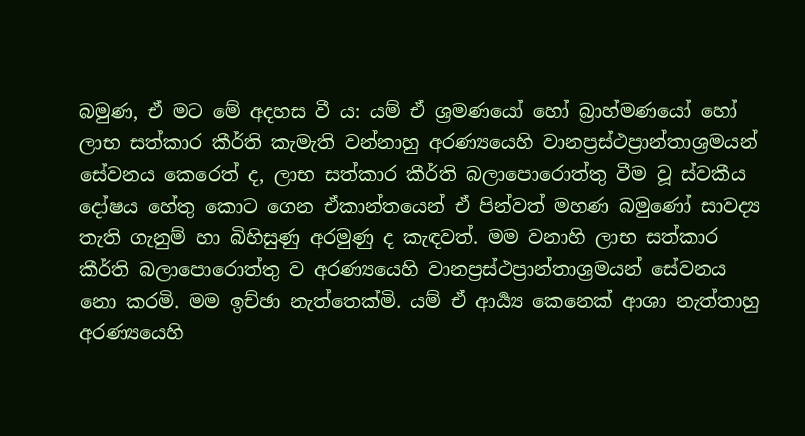බමුණ, ඒ මට මේ අදහස වී ය: යම් ඒ ශ්‍රමණයෝ හෝ බ්‍රාහ්මණයෝ හෝ ලාභ සත්කාර කීර්ති කැමැති වන්නාහු අරණ්‍යයෙහි වානප්‍රස්ථප්‍රාන්තාශ්‍රමයන් සේවනය කෙරෙත් ද, ලාභ සත්කාර කීර්ති බලාපොරොත්තු වීම වූ ස්වකීය දෝෂය හේතු කොට ගෙන ඒකාන්තයෙන් ඒ පින්වත් මහණ බමුණෝ සාවද්‍ය තැති ගැනුම් හා බිහිසුණු අරමුණු ද කැඳවත්. මම වනාහි ලාභ සත්කාර කීර්ති බලාපොරොත්තු ව අරණ්‍යයෙහි වානප්‍රස්ථප්‍රාන්තාශ්‍රමයන් සේවනය නො කරමි. මම ඉච්ඡා නැත්තෙක්මි. යම් ඒ ආර්‍ය්‍ය කෙනෙක් ආශා නැත්තාහු අරණ්‍යයෙහි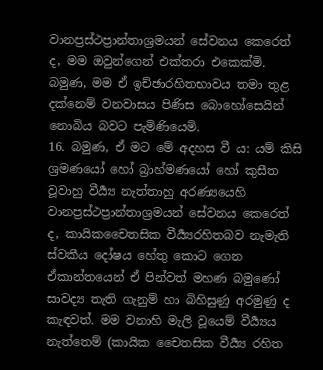වානප්‍රස්ථප්‍රාන්තාශ්‍රමයන් සේවනය කෙරෙත් ද, මම ඔවුන්ගෙන් එක්තරා එකෙක්මි. බමුණ, මම ඒ ඉච්ඡාරහිතභාවය තමා තුළ දක්නෙම් වනවාසය පිණිස බොහෝසෙයින් නොබිය බවට පැමිණියෙමි.
16. බමුණ, ඒ මට මේ අදහස වී ය: යම් කිසි ශ්‍රමණයෝ හෝ බ්‍රාහ්මණයෝ හෝ කුසීත වූවාහු වීර්‍ය්‍ය නැත්තාහු අරණ්‍යයෙහි වානප්‍රස්ථප්‍රාන්තාශ්‍රමයන් සේවනය කෙරෙත් ද, කායිකචෛතසික වීර්‍ය්‍යරහිතබව නැමැති ස්වකීය දෝෂය හේතු කොට ගෙන ඒකාන්තයෙන් ඒ පින්වත් මහණ බමුණෝ සාවද්‍ය තැති ගැනුම් හා බිහිසුණු අරමුණු ද කැඳවත්. මම වනාහි මැලි වූයෙම් වීර්‍ය්‍යය නැත්තෙම් (කායික චෛතසික වීර්‍ය්‍ය රහිත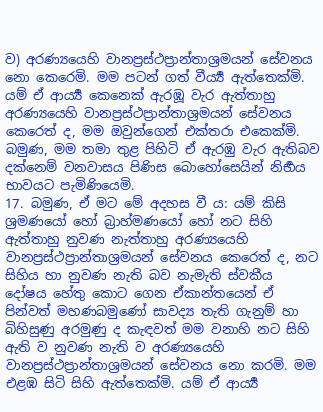ව) අරණ්‍යයෙහි වානප්‍රස්ථප්‍රාන්තාශ්‍රමයන් සේවනය නො කෙරෙමි. මම පටන් ගත් වීර්‍ය්‍ය ඇත්තෙක්මි. යම් ඒ ආර්‍ය්‍ය කෙනෙක් ඇරඹූ වැර ඇත්තාහු අරණ්‍යයෙහි වානප්‍රස්ථප්‍රාන්තාශ්‍රමයන් සේවනය කෙරෙත් ද, මම ඔවුන්ගෙන් එක්තරා එකෙක්මි. බමුණ, මම තමා තුළ පිහිටි ඒ ඇරඹු වැර ඇතිබව දක්නෙම් වනවාසය පිණිස බොහෝසෙයින් නිර්‍භය භාවයට පැමිණියෙමි.
17. බමුණ, ඒ මට මේ අදහස වී ය: යම් කිසි ශ්‍රමණයෝ හෝ බ්‍රාහ්මණයෝ හෝ නට සිහි ඇත්තාහු නුවණ නැත්තාහු අරණ්‍යයෙහි වානප්‍රස්ථප්‍රාන්තාශ්‍රමයන් සේවනය කෙරෙත් ද, නට සිහිය හා නුවණ නැති බව නැමැති ස්වකීය දෝෂය හේතු කොට ගෙන ඒකාන්තයෙන් ඒ පින්වත් මහණබමුණෝ සාවද්‍ය තැති ගැනුම් හා බිහිසුණු අරමුණු ද කැඳවත් මම වනාහි නට සිහි ඇති ව නුවණ නැති ව අරණ්‍යයෙහි වානප්‍රස්ථප්‍රාන්තාශ්‍රමයන් සේවනය නො කරමි. මම එළඹ සිටි සිහි ඇත්තෙක්මි. යම් ඒ ආර්‍ය්‍ය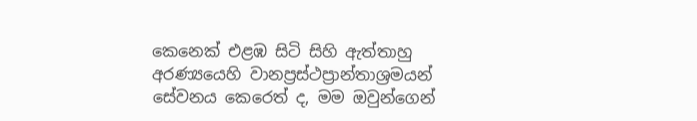කෙනෙක් එළඹ සිටි සිහි ඇත්තාහු අරණ්‍යයෙහි වානප්‍රස්ථප්‍රාන්තාශ්‍රමයන් සේවනය කෙරෙත් ද, මම ඔවුන්ගෙන්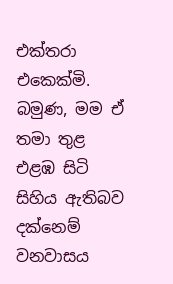එක්තරා එකෙක්මි. බමුණ, මම ඒ තමා තුළ එළඹ සිටි සිහිය ඇතිබව දක්නෙම් වනවාසය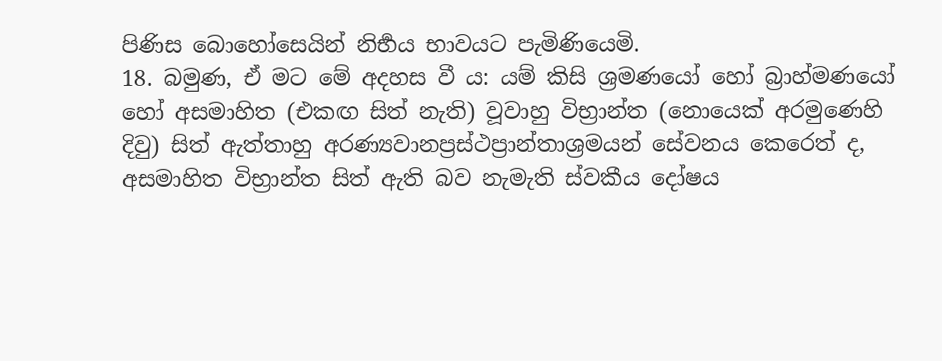පිණිස බොහෝසෙයින් නිර්‍භය භාවයට පැමිණියෙමි.
18. බමුණ, ඒ මට මේ අදහස වී ය: යම් කිසි ශ්‍රමණයෝ හෝ බ්‍රාහ්මණයෝ හෝ අසමාහිත (එකඟ සිත් නැති) වූවාහු විභ්‍රාන්ත (නොයෙක් අරමුණෙහි දිවු) සිත් ඇත්තාහු අරණ්‍යවානප්‍රස්ථප්‍රාන්තාශ්‍රමයන් සේවනය කෙරෙත් ද, අසමාහිත විභ්‍රාන්ත සිත් ඇති බව නැමැති ස්වකීය දෝෂය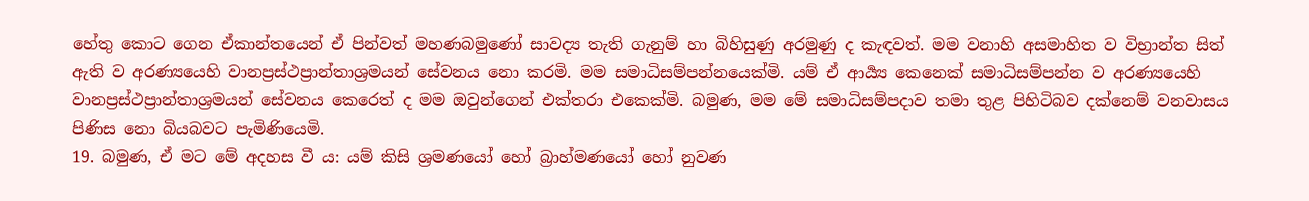හේතු කොට ගෙන ඒකාන්තයෙන් ඒ පින්වත් මහණබමුණෝ සාවද්‍ය තැති ගැනුම් හා බිහිසුණු අරමුණු ද කැඳවත්. මම වනාහි අසමාහිත ව විභ්‍රාන්ත සිත් ඇති ව අරණ්‍යයෙහි වානප්‍රස්ථප්‍රාන්තාශ්‍රමයන් සේවනය නො කරමි. මම සමාධිසම්පන්නයෙක්මි. යම් ඒ ආර්‍ය්‍ය කෙනෙක් සමාධිසම්පන්න ව අරණ්‍යයෙහි වානප්‍රස්ථප්‍රාන්තාශ්‍රමයන් සේවනය කෙරෙත් ද මම ඔවුන්ගෙන් එක්තරා එකෙක්මි. බමුණ, මම මේ සමාධිසම්පදාව තමා තුළ පිහිටිබව දක්නෙම් වනවාසය පිණිස නො බියබවට පැමිණියෙමි.
19. බමුණ, ඒ මට මේ අදහස වී ය: යම් කිසි ශ්‍රමණයෝ හෝ බ්‍රාහ්මණයෝ හෝ නුවණ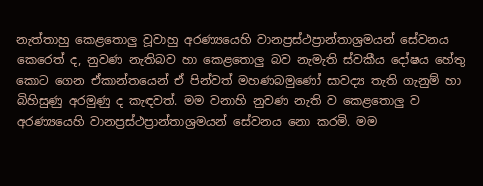නැත්තාහු කෙළතොලු වූවාහු අරණ්‍යයෙහි වානප්‍රස්ථප්‍රාන්තාශ්‍රමයන් සේවනය කෙරෙත් ද, නුවණ නැතිබව හා කෙළතොලු බව නැමැති ස්වකීය දෝෂය හේතු කොට ගෙන ඒකාන්තයෙන් ඒ පින්වත් මහණබමුණෝ සාවද්‍ය තැති ගැනුම් හා බිහිසුණු අරමුණු ද කැඳවත්. මම වනාහි නුවණ නැති ව කෙළතොලු ව අරණ්‍යයෙහි වානප්‍රස්ථප්‍රාන්තාශ්‍රමයන් සේවනය නො කරමි. මම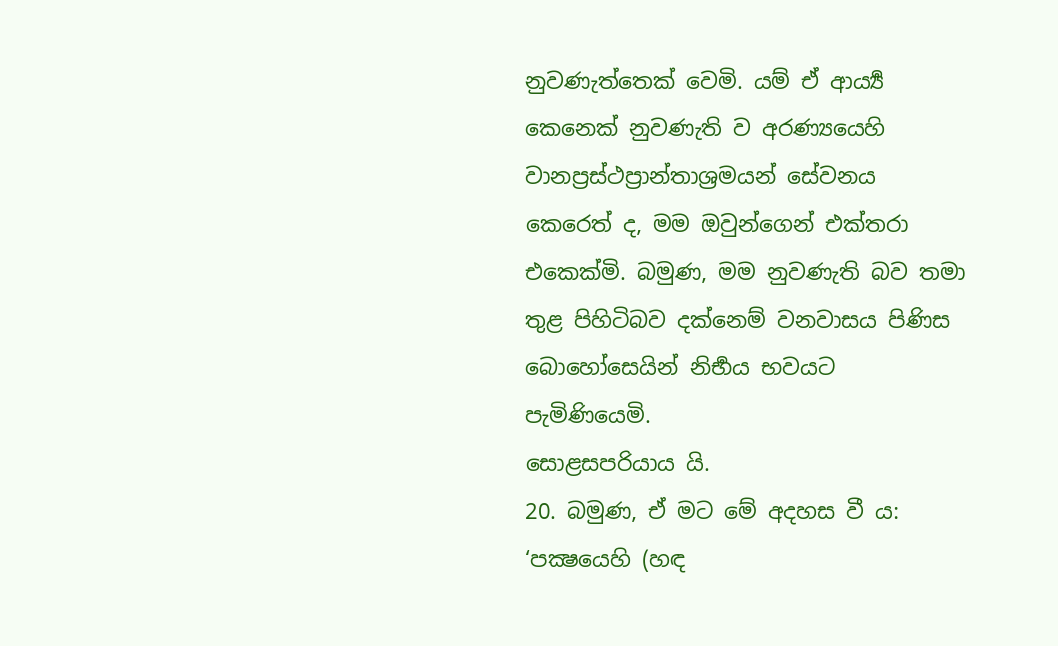නුවණැත්තෙක් වෙමි. යම් ඒ ආර්‍ය්‍ය කෙනෙක් නුවණැති ව අරණ්‍යයෙහි වානප්‍රස්ථප්‍රාන්තාශ්‍රමයන් සේවනය කෙරෙත් ද, මම ඔවුන්ගෙන් එක්තරා එකෙක්මි. බමුණ, මම නුවණැති බව තමා තුළ පිහිටිබව දක්නෙම් වනවාසය පිණිස බොහෝසෙයින් නිර්‍භය භවයට පැමිණියෙමි.
සොළසපරියාය යි.
20. බමුණ, ඒ මට මේ අදහස වී ය: ‘පක්‍ෂයෙහි (හඳ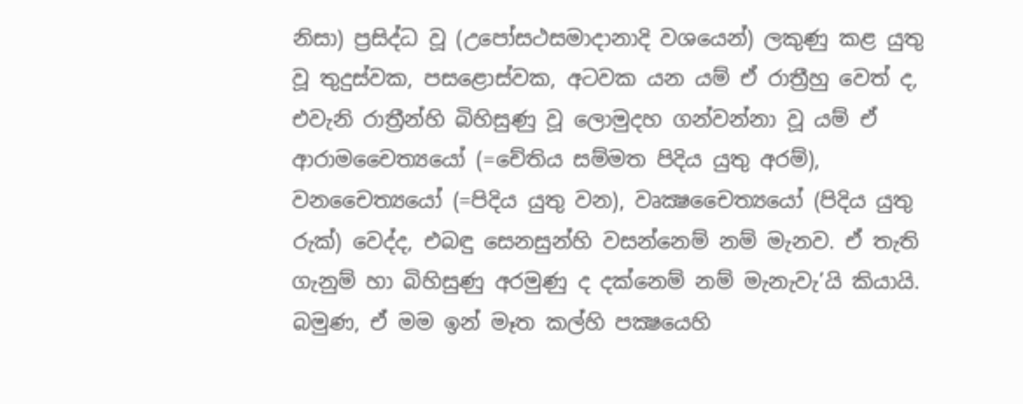නිසා) ප්‍රසිද්ධ වූ (උපෝසථසමාදානාදි වශයෙන්) ලකුණු කළ යුතු වූ තුදුස්වක, පසළොස්වක, අටවක යන යම් ඒ රාත්‍රීහු වෙත් ද, එවැනි රාත්‍රීන්හි බිහිසුණු වූ ලොමුදහ ගන්වන්නා වූ යම් ඒ ආරාමචෛත්‍යයෝ (=චේතිය සම්මත පිදිය යුතු අරම්), වනචෛත්‍යයෝ (=පිදිය යුතු වන), වෘක්‍ෂචෛත්‍යයෝ (පිදිය යුතු රුක්) වෙද්ද, එබඳු සෙනසුන්හි වසන්නෙම් නම් මැනව. ඒ තැති ගැනුම් හා බිහිසුණු අරමුණු ද දක්නෙම් නම් මැනැවැ’යි කියායි. බමුණ, ඒ මම ඉන් මෑත කල්හි පක්‍ෂයෙහි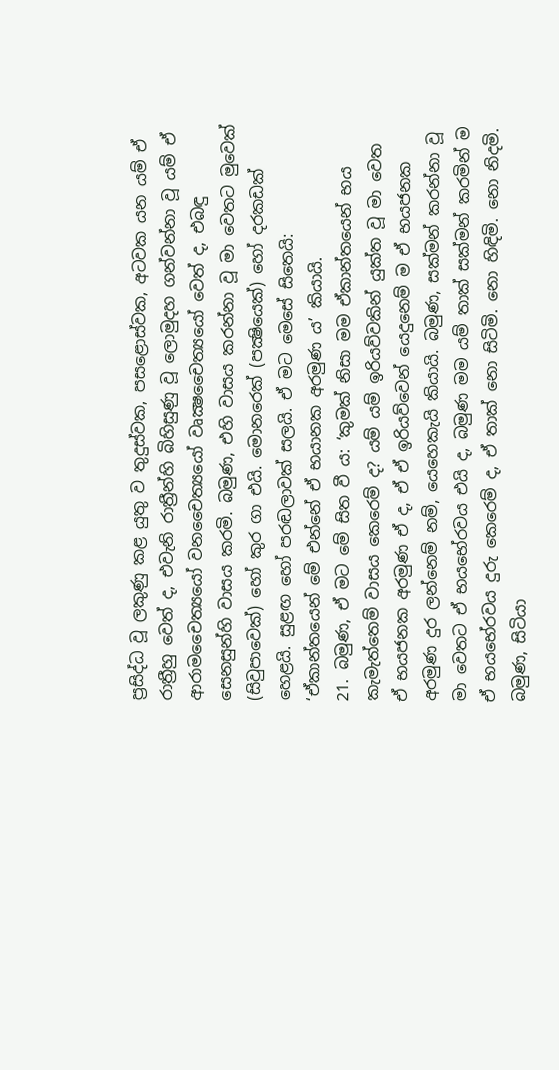ප්‍රසිද්ධ වූ ලකුණු කළ යුතු ව තුදුස්වක, පසළොස්වක, අටවක යන යම් ඒ රාත්‍රීහු වෙත් ද, එවැනි රාත්‍රීන්හි බිහිසුණු වූ ලොමුදහ ගන්වන්නා වූ යම් ඒ ආරාමචෛත්‍යයෝ වනචෛත්‍යයෝ වෘක්‍ෂචෛත්‍යයෝ වෙත් ද, එබඳු සෙනසුන්හි වාසය කරමි. බමුණ, එහි වාසය කරන්නා වූ මා වෙතට මුවෙක් (සිවුපාවෙක්) හෝ කුර ගා එයි. මොනරෙක් (පක්‍ෂියෙක්) හෝ දරකඩක් හෙළයි. සුළඟ හෝ පරඬලාවක් සලයි. ඒ මට මෙසේ සිතෙයි: ‘ඒකාන්තයෙන් මේ එන්නේ ඒ භයානක අරමුණ ය’ කියායි.
21. බමුණ, ඒ මට මේ සිත වී ය: ‘කුමක් නිසා මම ඒකාන්තයෙන් භය කැමැත්තෙම් වාසය කෙරෙම් ද? යම් යම් ඉරියව්වකින් යුක්ත වූ මා වෙත ඒ භයජනක අරමුණ ඒ ද, ඒ ඒ ඉරියව්වෙන් යෙදුනෙම් ම ඒ භයජනක අරමුණ දුර ලන්නෙම් නම්, යෙහෙකැයි කියායි. බමුණ, සක්මන් කරන්නා වූ මා වෙතට ඒ භයභේරවය එයි ද, බමුණ මම යම් තාක් සක්මන් කරමින් ම ඒ භයභේරවය දුරු කෙරෙම් ද, ඒ තාක් නො සිටිමි. නො හිඳිමි. නො නිදමි. බමුණ, සිටියා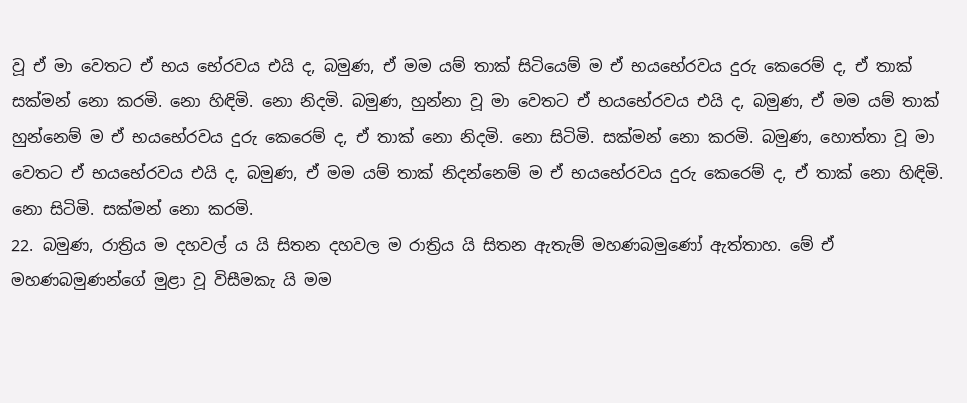වූ ඒ මා වෙතට ඒ භය භේරවය එයි ද, බමුණ, ඒ මම යම් තාක් සිටියෙම් ම ඒ භයභේරවය දුරු කෙරෙම් ද, ඒ තාක් සක්මන් නො කරමි. නො හිඳිමි. නො නිදමි. බමුණ, හුන්නා වූ මා වෙතට ඒ භයභේරවය එයි ද, බමුණ, ඒ මම යම් තාක් හුන්නෙම් ම ඒ භයභේරවය දුරු කෙරෙම් ද, ඒ තාක් නො නිදමි. නො සිටිමි. සක්මන් නො කරමි. බමුණ, හොත්තා වූ මා වෙතට ඒ භයභේරවය එයි ද, බමුණ, ඒ මම යම් තාක් නිදන්නෙම් ම ඒ භයභේරවය දුරු කෙරෙම් ද, ඒ තාක් නො හිඳිමි. නො සිටිමි. සක්මන් නො කරමි.
22. බමුණ, රාත්‍රිය ම දහවල් ය යි සිතන දහවල ම රාත්‍රිය යි සිතන ඇතැම් මහණබමුණෝ ඇත්තාහ. මේ ඒ මහණබමුණන්ගේ මුළා වූ විසීමකැ යි මම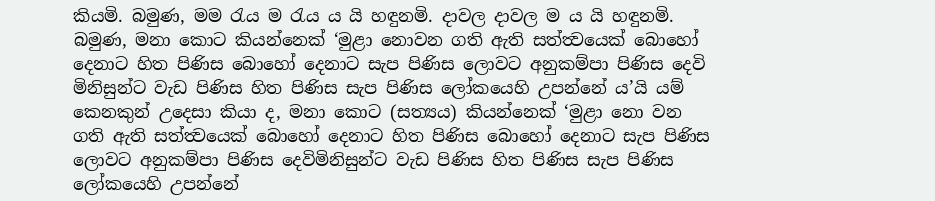කියමි. බමුණ, මම රැය ම රැය ය යි හඳුනමි. දාවල දාවල ම ය යි හඳුනමි. බමුණ, මනා කොට කියන්නෙක් ‘මුළා නොවන ගති ඇති සත්ත්‍වයෙක් බොහෝ දෙනාට හිත පිණිස බොහෝ දෙනාට සැප පිණිස ලොවට අනුකම්පා පිණිස දෙවි මිනිසුන්ට වැඩ පිණිස හිත පිණිස සැප පිණිස ලෝකයෙහි උපන්නේ ය’යි යම් කෙනකුන් උදෙසා කියා ද, මනා කොට (සත්‍යය) කියන්නෙක් ‘මුළා නො වන ගති ඇති සත්ත්‍වයෙක් බොහෝ දෙනාට හිත පිණිස බොහෝ දෙනාට සැප පිණිස ලොවට අනුකම්පා පිණිස දෙවිමිනිසුන්ට වැඩ පිණිස හිත පිණිස සැප පිණිස ලෝකයෙහි උපන්නේ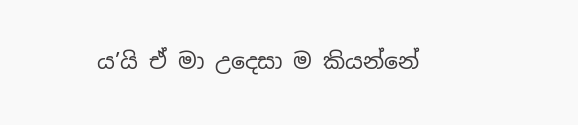ය’යි ඒ මා උදෙසා ම කියන්නේ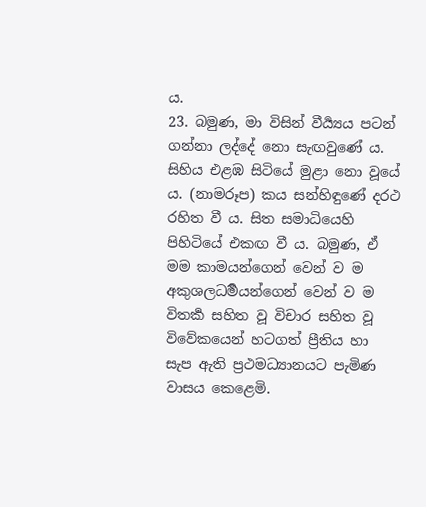ය.
23. බමුණ, මා විසින් වීර්‍ය්‍යය පටන් ගන්නා ලද්දේ නො සැඟවුණේ ය. සිහිය එළඹ සිටියේ මුළා නො වූයේ ය. (නාමරූප) කය සන්හිඳුණේ දරථ රහිත වී ය. සිත සමාධියෙහි පිහිටියේ එකඟ වී ය. බමුණ, ඒ මම කාමයන්ගෙන් වෙන් ව ම අකුශලධර්‍මයන්ගෙන් වෙන් ව ම විතර්‍ක සහිත වූ විචාර සහිත වූ විවේකයෙන් හටගත් ප්‍රීතිය හා සැප ඇති ප්‍රථමධ්‍යානයට පැමිණ වාසය කෙළෙමි.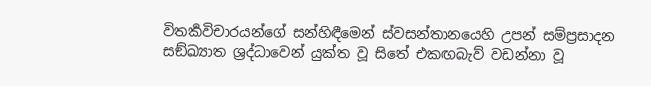විතර්‍කවිචාරයන්ගේ සන්හිඳීමෙන් ස්වසන්තානයෙහි උපන් සම්ප්‍රසාදන සඞ්ඛ්‍යාත ශ්‍රද්ධාවෙන් යුක්ත වූ සිතේ එකඟබැව් වඩන්නා වූ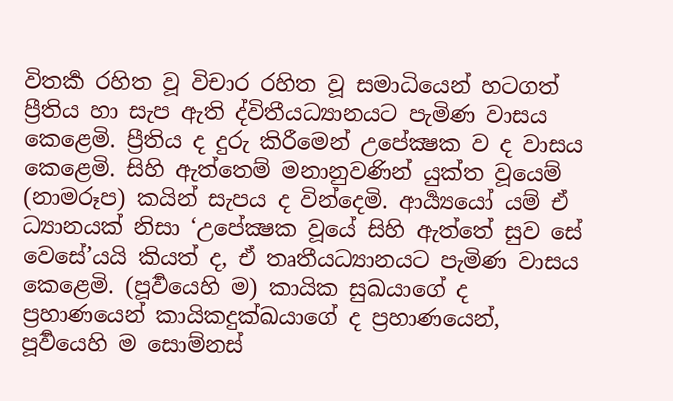විතර්‍ක රහිත වූ විචාර රහිත වූ සමාධියෙන් හටගත් ප්‍රීතිය හා සැප ඇති ද්විතීයධ්‍යානයට පැමිණ වාසය කෙළෙමි. ප්‍රීතිය ද දුරු කිරීමෙන් උපේක්‍ෂක ව ද වාසය කෙළෙමි. සිහි ඇත්තෙම් මනානුවණින් යුක්ත වූයෙම් (නාමරූප) කයින් සැපය ද වින්දෙමි. ආර්‍ය්‍යයෝ යම් ඒ ධ්‍යානයක් නිසා ‘උපේක්‍ෂක වූයේ සිහි ඇත්තේ සුව සේ වෙසේ’යයි කියත් ද, ඒ තෘතීයධ්‍යානයට පැමිණ වාසය කෙළෙමි. (පූර්‍වයෙහි ම) කායික සුඛයාගේ ද ප්‍රහාණයෙන් කායිකදුක්‍ඛයාගේ ද ප්‍රහාණයෙන්, පූර්‍වයෙහි ම සොම්නස්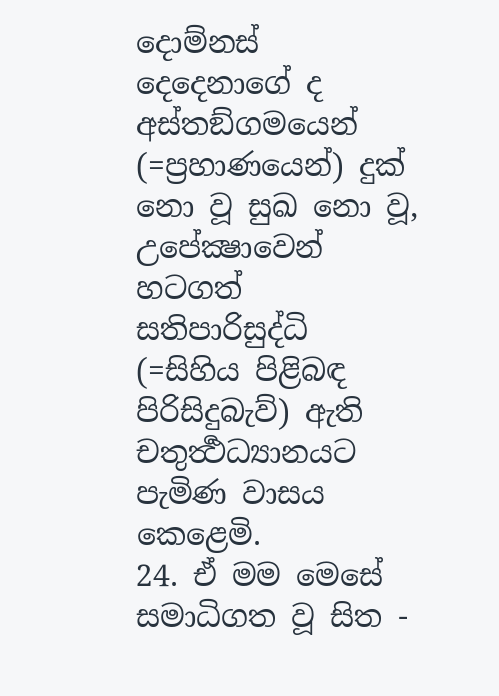දොම්නස් දෙදෙනාගේ ද අස්තඞ්ගමයෙන් (=ප්‍රහාණයෙන්) දුක් නො වූ සුඛ නො වූ, උපේක්‍ෂාවෙන් හටගත් සතිපාරිසුද්ධි (=සිහිය පිළිබඳ පිරිසිදුබැව්) ඇති චතුර්‍ත්‍ථධ්‍යානයට පැමිණ වාසය කෙළෙමි.
24. ඒ මම මෙසේ සමාධිගත වූ සිත -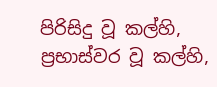පිරිසිදු වූ කල්හි, ප්‍රභාස්වර වූ කල්හි,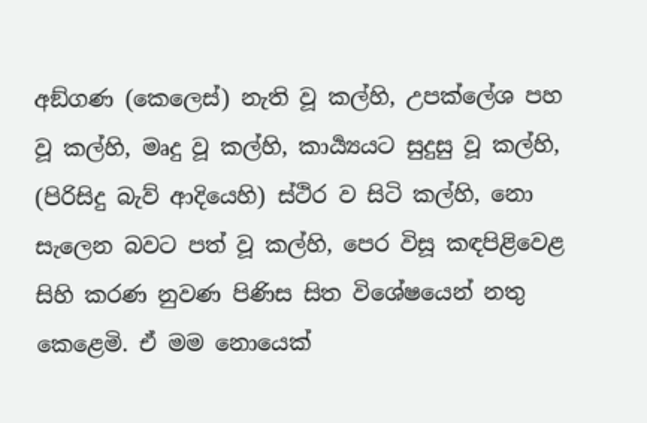අඞ්ගණ (කෙලෙස්) නැති වූ කල්හි, උපක්ලේශ පහ වූ කල්හි, මෘදු වූ කල්හි, කාර්‍ය්‍යයට සුදුසු වූ කල්හි, (පිරිසිදු බැව් ආදියෙහි) ස්ථිර ව සිටි කල්හි, නො සැලෙන බවට පත් වූ කල්හි, පෙර විසූ කඳපිළිවෙළ සිහි කරණ නුවණ පිණිස සිත විශේෂයෙන් නතු කෙළෙමි. ඒ මම නොයෙක්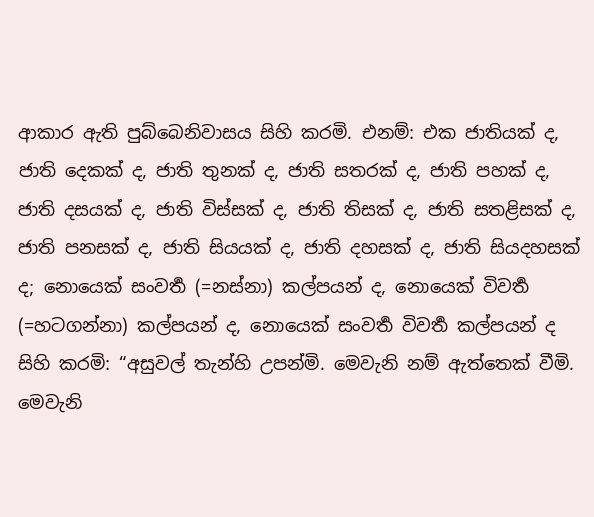ආකාර ඇති පුබ්බෙනිවාසය සිහි කරමි. එනම්: එක ජාතියක් ද, ජාති දෙකක් ද, ජාති තුනක් ද, ජාති සතරක් ද, ජාති පහක් ද, ජාති දසයක් ද, ජාති විස්සක් ද, ජාති තිසක් ද, ජාති සතළිසක් ද, ජාති පනසක් ද, ජාති සියයක් ද, ජාති දහසක් ද, ජාති සියදහසක් ද; නොයෙක් සංවර්‍ත (=නස්නා) කල්පයන් ද, නොයෙක් විවර්‍ත (=හටගන්නා) කල්පයන් ද, නොයෙක් සංවර්‍ත විවර්‍ත කල්පයන් ද සිහි කරමි: “අසුවල් තැන්හි උපන්මි. මෙවැනි නම් ඇත්තෙක් වීමි. මෙවැනි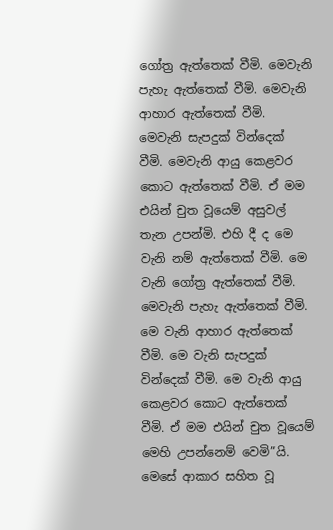ගෝත්‍ර ඇත්තෙක් වීමි. මෙවැනි පැහැ ඇත්තෙක් වීමි. මෙවැනි ආහාර ඇත්තෙක් වීමි. මෙවැනි සැපදුක් වින්දෙක් වීමි. මෙවැනි ආයු කෙළවර කොට ඇත්තෙක් වීමි. ඒ මම එයින් චුත වූයෙම් අසුවල් තැන උපන්මි. එහි දී ද මෙ වැනි නම් ඇත්තෙක් වීමි. මෙ වැනි ගෝත්‍ර ඇත්තෙක් වීමි. මෙවැනි පැහැ ඇත්තෙක් වීමි. මෙ වැනි ආහාර ඇත්තෙක් වීමි. මෙ වැනි සැපදුක් වින්දෙක් වීමි. මෙ වැනි ආයු කෙළවර කොට ඇත්තෙක් වීමි. ඒ මම එයින් චුත වූයෙම් මෙහි උපන්නෙම් වෙමි”යි. මෙසේ ආකාර සහිත වූ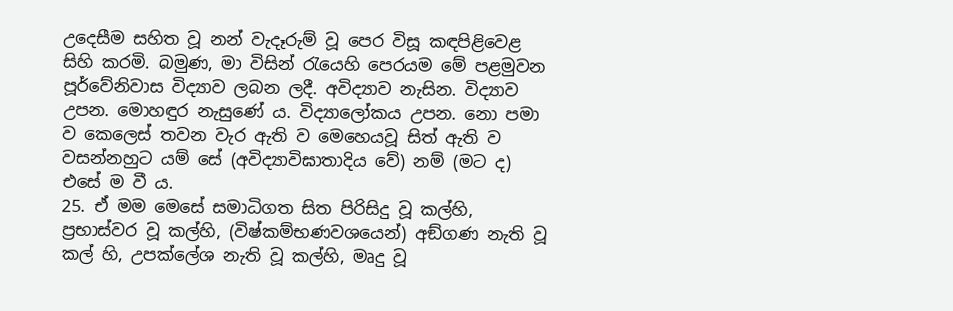උදෙසීම සහිත වූ නන් වැදෑරුම් වූ පෙර විසූ කඳපිළිවෙළ සිහි කරමි. බමුණ, මා විසින් රැයෙහි පෙරයම මේ පළමුවන පූර්වේනිවාස විද්‍යාව ලබන ලදී. අවිද්‍යාව නැසින. විද්‍යාව උපන. මොහඳුර නැසුණේ ය. විද්‍යාලෝකය උපන. නො පමා ව කෙලෙස් තවන වැර ඇති ව මෙහෙයවූ සිත් ඇති ව වසන්නහුට යම් සේ (අවිද්‍යාවිඝාතාදිය වේ) නම් (මට ද) එසේ ම වී ය.
25. ඒ මම මෙසේ සමාධිගත සිත පිරිසිදු වූ කල්හි, ප්‍රභාස්වර වූ කල්හි, (විෂ්කම්භණවශයෙන්) අඞ්ගණ නැති වූ කල් හි, උපක්ලේශ නැති වූ කල්හි, මෘදු වූ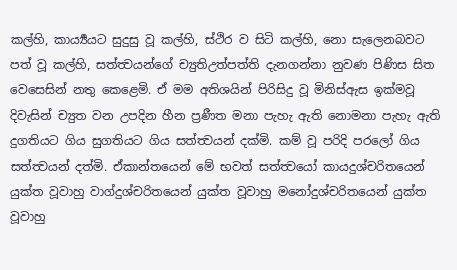කල්හි, කාර්‍ය්‍යයට සුදුසු වූ කල්හි, ස්ථිර ව සිටි කල්හි, නො සැලෙනබවට පත් වූ කල්හි, සත්ත්‍වයන්ගේ ච්‍යුතිඋත්පත්ති දැනගන්නා නුවණ පිණිස සිත වෙසෙසින් නතු කෙළෙමි. ඒ මම අතිශයින් පිරිසිදු වූ මිනිස්ඇස ඉක්මවූ දිවැසින් ච්‍යුත වන උපදින හීන ප්‍රණීත මනා පැහැ ඇති නොමනා පැහැ ඇති දුගතියට ගිය සුගතියට ගිය සත්ත්‍වයන් දක්මි. කම් වූ පරිදි පරලෝ ගිය සත්ත්‍වයන් දත්මි. ඒකාන්තයෙන් මේ භවත් සත්ත්‍වයෝ කායදුශ්චරිතයෙන් යුක්ත වූවාහු වාග්දුශ්චරිතයෙන් යුක්ත වූවාහු මනෝදුශ්චරිතයෙන් යුක්ත වූවාහු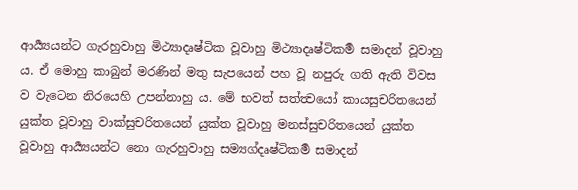ආර්‍ය්‍යයන්ට ගැරහුවාහු මිථ්‍යාදෘෂ්ටික වූවාහු මිථ්‍යාදෘෂ්ටිකර්‍ම සමාදන් වූවාහු ය. ඒ මොහු කාබුන් මරණින් මතු සැපයෙන් පහ වූ නපුරු ගති ඇති විවස ව වැටෙන නිරයෙහි උපන්නාහු ය. මේ භවත් සත්ත්‍වයෝ කායසුචරිතයෙන් යුක්ත වූවාහු වාක්සුචරිතයෙන් යුක්ත වූවාහු මනස්සුචරිතයෙන් යුක්ත වූවාහු ආර්‍ය්‍යයන්ට නො ගැරහුවාහු සම්‍යග්දෘෂ්ටිකර්‍ම සමාදන්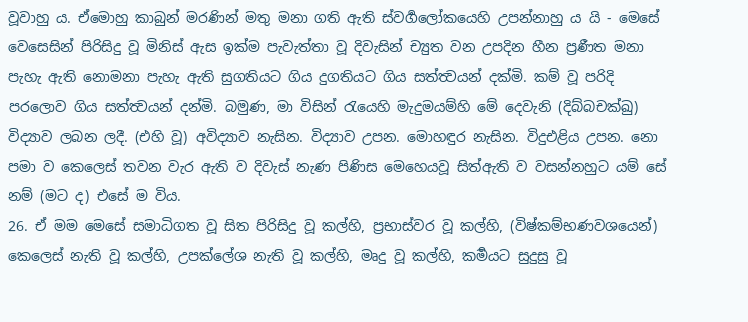වූවාහු ය. ඒමොහු කාබුන් මරණින් මතු මනා ගති ඇති ස්වර්‍ගලෝකයෙහි උපන්නාහු ය යි - මෙසේ වෙසෙසින් පිරිසිදු වූ මිනිස් ඇස ඉක්ම පැවැත්තා වූ දිවැසින් ච්‍යුත වන උපදින හීන ප්‍රණීත මනා පැහැ ඇති නොමනා පැහැ ඇති සුගතියට ගිය දුගතියට ගිය සත්ත්‍වයන් දක්මි. කම් වූ පරිදි පරලොව ගිය සත්ත්‍වයන් දන්මි. බමුණ, මා විසින් රැයෙහි මැදුමයම්හි මේ දෙවැනි (දිබ්බචක්‍ඛු) විද්‍යාව ලබන ලදී. (එහි වූ) අවිද්‍යාව නැසින. විද්‍යාව උපන. මොහඳුර නැසින. විදුඑළිය උපන. නො පමා ව කෙලෙස් තවන වැර ඇති ව දිවැස් නැණ පිණිස මෙහෙයවූ සිත්ඇති ව වසන්නහුට යම් සේ නම් (මට ද) එසේ ම විය.
26. ඒ මම මෙසේ සමාධිගත වූ සිත පිරිසිදු වූ කල්හි, ප්‍රභාස්වර වූ කල්හි, (විෂ්කම්භණවශයෙන්) කෙලෙස් නැති වූ කල්හි, උපක්ලේශ නැති වූ කල්හි, මෘදු වූ කල්හි, කර්‍මයට සුදුසු වූ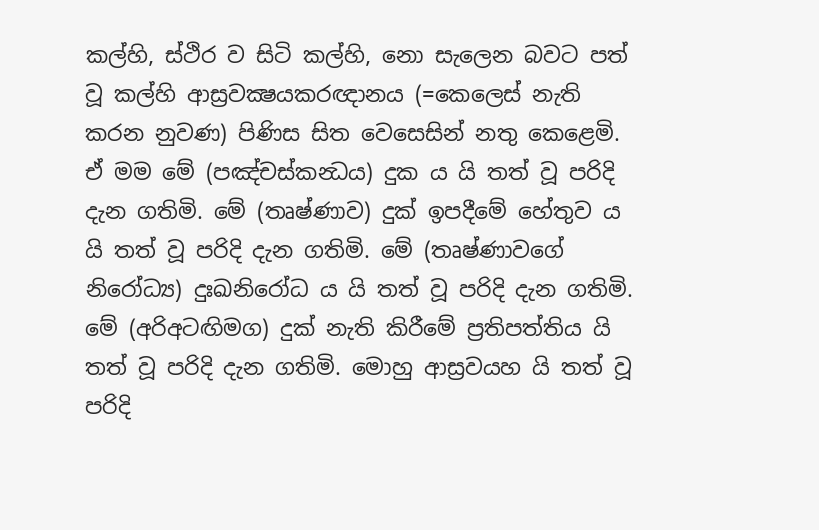කල්හි, ස්ථිර ව සිටි කල්හි, නො සැලෙන බවට පත් වූ කල්හි ආස්‍රවක්‍ෂයකරඥානය (=කෙලෙස් නැති කරන නුවණ) පිණිස සිත වෙසෙසින් නතු කෙළෙමි. ඒ මම මේ (පඤ්චස්කන්‍ධය) දුක ය යි තත් වූ පරිදි දැන ගතිමි. මේ (තෘෂ්ණාව) දුක් ඉපදීමේ හේතුව ය යි තත් වූ පරිදි දැන ගතිමි. මේ (තෘෂ්ණාවගේ නිරෝධ්‍ය) දුඃඛනිරෝධ ය යි තත් වූ පරිදි දැන ගතිමි. මේ (අරිඅටඟිමග) දුක් නැති කිරීමේ ප්‍රතිපත්තිය යි තත් වූ පරිදි දැන ගතිමි. මොහු ආස්‍රවයහ යි තත් වූ පරිදි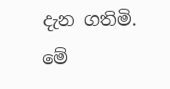දැන ගතිමි. මේ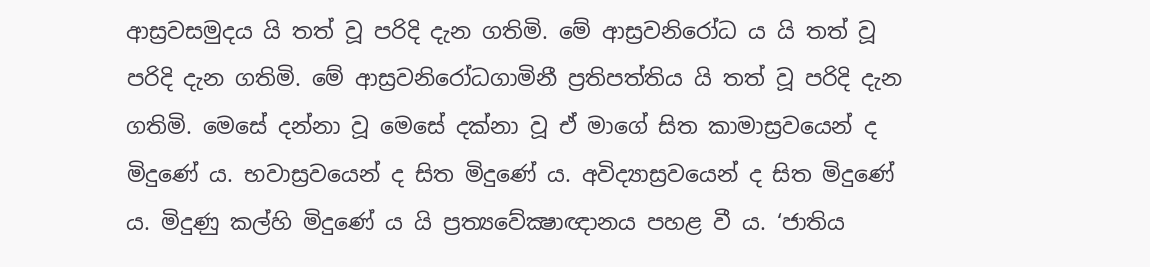ආස්‍රවසමුදය යි තත් වූ පරිදි දැන ගතිමි. මේ ආස්‍රවනිරෝධ ය යි තත් වූ පරිදි දැන ගතිමි. මේ ආස්‍රවනිරෝධගාමිනී ප්‍රතිපත්තිය යි තත් වූ පරිදි දැන ගතිමි. මෙසේ දන්නා වූ මෙසේ දක්නා වූ ඒ මාගේ සිත කාමාස්‍රවයෙන් ද මිදුණේ ය. භවාස්‍රවයෙන් ද සිත මිදුණේ ය. අවිද්‍යාස්‍රවයෙන් ද සිත මිදුණේ ය. මිදුණු කල්හි මිදුණේ ය යි ප්‍රත්‍යවේක්‍ෂාඥානය පහළ වී ය. ‘ජාතිය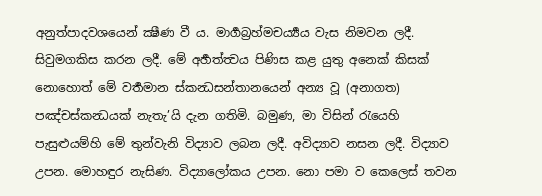අනුත්පාදවශයෙන් ක්‍ෂීණ වී ය. මාර්‍ගබ්‍රහ්මචර්‍ය්‍යය වැස නිමවන ලදී. සිවුමගකිස කරන ලදී. මේ අර්‍හත්ත්‍වය පිණිස කළ යුතු අනෙක් කිසක් නොහොත් මේ වර්‍තමාන ස්කන්‍ධසන්තානයෙන් අන්‍ය වූ (අනාගත) පඤ්චස්කන්‍ධයක් නැතැ’යි දැන ගතිමි. බමුණ, මා විසින් රැයෙහි පැසුළුයම්හි මේ තුන්වැනි විද්‍යාව ලබන ලදී. අවිද්‍යාව නසන ලදී. විද්‍යාව උපන. මොහඳුර නැසිණ. විද්‍යාලෝකය උපන. නො පමා ව කෙලෙස් තවන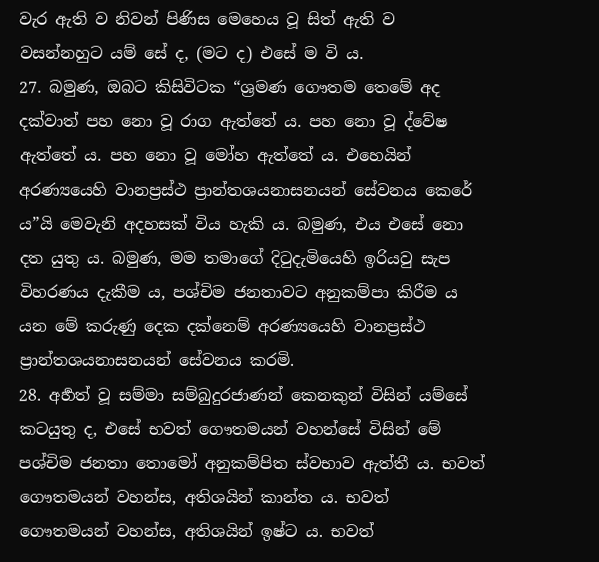වැර ඇති ව නිවන් පිණිස මෙහෙය වූ සිත් ඇති ව වසන්නහුට යම් සේ ද, (මට ද) එසේ ම වි ය.
27. බමුණ, ඔබට කිසිවිටක “ශ්‍රමණ ගෞතම තෙමේ අද දක්වාත් පහ නො වූ රාග ඇත්තේ ය. පහ නො වූ ද්වේෂ ඇත්තේ ය. පහ නො වූ මෝහ ඇත්තේ ය. එහෙයින් අරණ්‍යයෙහි වානප්‍රස්ථ ප්‍රාන්තශයනාසනයන් සේවනය කෙරේ ය”යි මෙවැනි අදහසක් විය හැකි ය. බමුණ, එය එසේ නො දත යුතු ය. බමුණ, මම තමාගේ දිටුදැමියෙහි ඉරියවු සැප විහරණය දැකීම ය, පශ්චිම ජනතාවට අනුකම්පා කිරීම ය යන මේ කරුණු දෙක දක්නෙම් අරණ්‍යයෙහි වානප්‍රස්ථ ප්‍රාන්තශයනාසනයන් සේවනය කරමි.
28. අර්‍හත් වූ සම්මා සම්බුදුරජාණන් කෙනකුන් විසින් යම්සේ කටයුතු ද, එසේ භවත් ගෞතමයන් වහන්සේ විසින් මේ පශ්චිම ජනතා තොමෝ අනුකම්පිත ස්වභාව ඇත්තී ය. භවත් ගෞතමයන් වහන්ස, අතිශයින් කාන්ත ය. භවත් ගෞතමයන් වහන්ස, අතිශයින් ඉෂ්ට ය. භවත්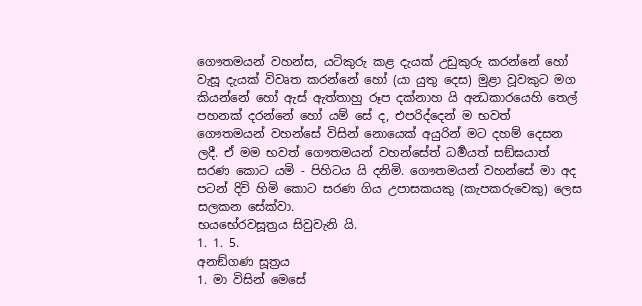ගෞතමයන් වහන්ස, යටිකුරු කළ දැයක් උඩුකුරු කරන්නේ හෝ වැසූ දැයක් විවෘත කරන්නේ හෝ (යා යුතු දෙස) මුළා වූවකුට මග කියන්නේ හෝ ඇස් ඇත්තාහු රූප දක්නාහ යි අන්‍ධකාරයෙහි තෙල් පහනක් දරන්නේ හෝ යම් සේ ද, එපරිද්දෙන් ම භවත් ගෞතමයන් වහන්සේ විසින් නොයෙක් අයුරින් මට දහම් දෙසන ලදී. ඒ මම භවත් ගෞතමයන් වහන්සේත් ධර්‍මයත් සඞ්ඝයාත් සරණ කොට යමි - පිහිටය යි දනිමි. ගෞතමයන් වහන්සේ මා අද පටන් දිවි හිමි කොට සරණ ගිය උපාසකයකු (කැපකරුවෙකු) ලෙස සලකන සේක්වා.
භයභේරවසූත්‍රය සිවුවැනි යි.
1. 1. 5.
අනඞ්ගණ සූත්‍රය
1. මා විසින් මෙසේ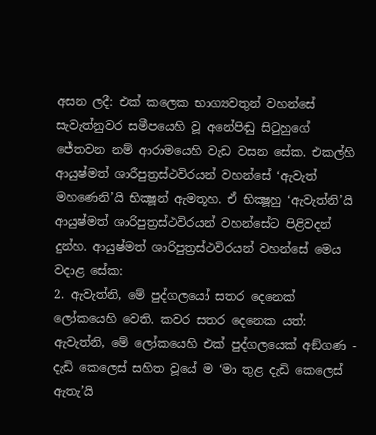අසන ලදී: එක් කලෙක භාග්‍යවතුන් වහන්සේ සැවැත්නුවර සමීපයෙහි වූ අනේපිඬු සිටුහුගේ ජේතවන නම් ආරාමයෙහි වැඩ වසන සේක. එකල්හි ආයුෂ්මත් ශාරීපුත්‍රස්ථවිරයන් වහන්සේ ‘ඇවැත් මහණෙනි’යි භික්‍ෂූන් ඇමතූහ. ඒ භික්‍ෂූහු ‘ඇවැත්නි’යි ආයුෂ්මත් ශාරිපුත්‍රස්ථවිරයන් වහන්සේට පිළිවදන් දුන්හ. ආයුෂ්මත් ශාරිපුත්‍රස්ථවිරයන් වහන්සේ මෙය වදාළ සේක:
2. ඇවැත්නි, මේ පුද්ගලයෝ සතර දෙනෙක් ලෝකයෙහි වෙති. කවර සතර දෙනෙක යත්: ඇවැත්නි, මේ ලෝකයෙහි එක් පුද්ගලයෙක් අඞ්ගණ - දැඩි කෙලෙස් සහිත වූයේ ම ‘මා තුළ දැඩි කෙලෙස් ඇතැ’යි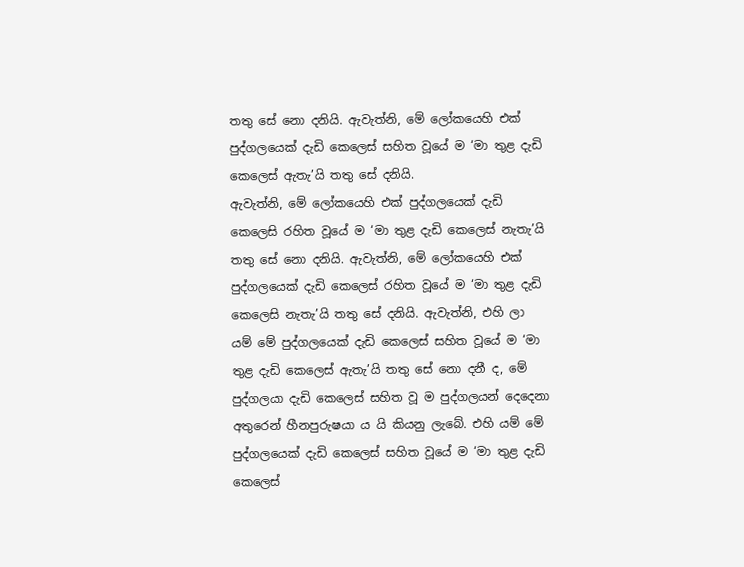තතු සේ නො දනියි. ඇවැත්නි, මේ ලෝකයෙහි එක් පුද්ගලයෙක් දැඩි කෙලෙස් සහිත වූයේ ම ‘මා තුළ දැඩි කෙලෙස් ඇතැ’යි තතු සේ දනියි.
ඇවැත්නි, මේ ලෝකයෙහි එක් පුද්ගලයෙක් දැඩි කෙලෙසි රහිත වූයේ ම ‘මා තුළ දැඩි කෙලෙස් නැතැ’යි තතු සේ නො දනියි. ඇවැත්නි, මේ ලෝකයෙහි එක් පුද්ගලයෙක් දැඩි කෙලෙස් රහිත වූයේ ම ‘මා තුළ දැඩි කෙලෙසි නැතැ’යි තතු සේ දනියි. ඇවැත්නි, එහි ලා යම් මේ පුද්ගලයෙක් දැඩි කෙලෙස් සහිත වූයේ ම ‘මා තුළ දැඩි කෙලෙස් ඇතැ’යි තතු සේ නො දනී ද, මේ පුද්ගලයා දැඩි කෙලෙස් සහිත වූ ම පුද්ගලයන් දෙදෙනා අතුරෙන් හීනපුරුෂයා ය යි කියනු ලැබේ. එහි යම් මේ පුද්ගලයෙක් දැඩි කෙලෙස් සහිත වූයේ ම ‘මා තුළ දැඩි කෙලෙස්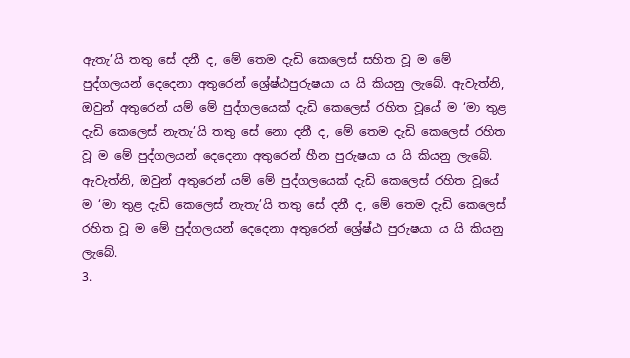ඇතැ’යි තතු සේ දනී ද, මේ තෙම දැඩි කෙලෙස් සහිත වූ ම මේ පුද්ගලයන් දෙදෙනා අතුරෙන් ශ්‍රේෂ්ඨපුරුෂයා ය යි කියනු ලැබේ. ඇවැත්නි, ඔවුන් අතුරෙන් යම් මේ පුද්ගලයෙක් දැඩි කෙලෙස් රහිත වූයේ ම ‘මා තුළ දැඩි කෙලෙස් නැතැ’යි තතු සේ නො දනී ද, මේ තෙම දැඩි කෙලෙස් රහිත වූ ම මේ පුද්ගලයන් දෙදෙනා අතුරෙන් හීන පුරුෂයා ය යි කියනු ලැබේ. ඇවැත්නි, ඔවුන් අතුරෙන් යම් මේ පුද්ගලයෙක් දැඩි කෙලෙස් රහිත වූයේ ම ‘මා තුළ දැඩි කෙලෙස් නැතැ’යි තතු සේ දනී ද, මේ තෙම දැඩි කෙලෙස් රහිත වූ ම මේ පුද්ගලයන් දෙදෙනා අතුරෙන් ශ්‍රේෂ්ඨ පුරුෂයා ය යි කියනු ලැබේ.
3.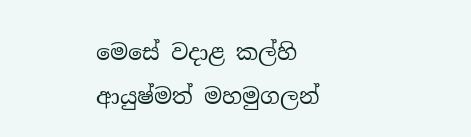මෙසේ වදාළ කල්හි ආයුෂ්මත් මහමුගලන්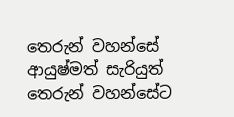තෙරුන් වහන්සේ ආයුෂ්මත් සැරියුත් තෙරුන් වහන්සේට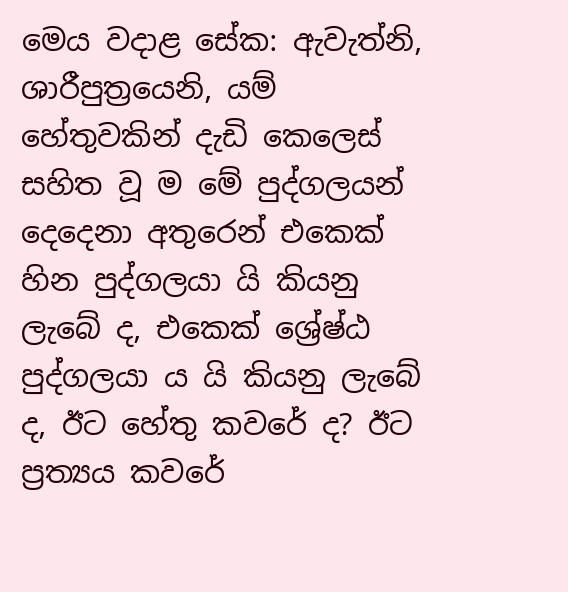මෙය වදාළ සේක: ඇවැත්නි, ශාරීපුත්‍රයෙනි, යම් හේතුවකින් දැඩි කෙලෙස් සහිත වූ ම මේ පුද්ගලයන් දෙදෙනා අතුරෙන් එකෙක් හින පුද්ගලයා යි කියනු ලැබේ ද, එකෙක් ශ්‍රේෂ්ඨ පුද්ගලයා ය යි කියනු ලැබේ ද, ඊට හේතු කවරේ ද? ඊට ප්‍රත්‍යය කවරේ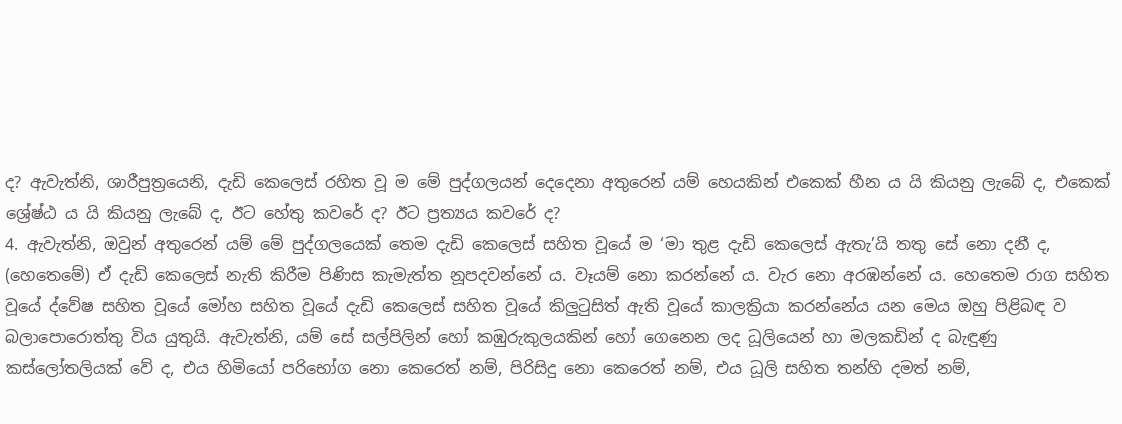ද? ඇවැත්නි, ශාරීපුත්‍රයෙනි, දැඩි කෙලෙස් රහිත වූ ම මේ පුද්ගලයන් දෙදෙනා අතුරෙන් යම් හෙයකින් එකෙක් හීන ය යි කියනු ලැබේ ද, එකෙක් ශ්‍රේෂ්ඨ ය යි කියනු ලැබේ ද, ඊට හේතු කවරේ ද? ඊට ප්‍රත්‍යය කවරේ ද?
4. ඇවැත්නි, ඔවුන් අතුරෙන් යම් මේ පුද්ගලයෙක් තෙම දැඩි කෙලෙස් සහිත වූයේ ම ‘මා තුළ දැඩි කෙලෙස් ඇතැ’යි තතු සේ නො දනී ද, (හෙතෙමේ) ඒ දැඩි කෙලෙස් නැති කිරීම පිණිස කැමැත්ත නූපදවන්නේ ය. වෑයම් නො කරන්නේ ය. වැර නො අරඹන්නේ ය. හෙතෙම රාග සහිත වූයේ ද්වේෂ සහිත වූයේ මෝහ සහිත වූයේ දැඩි කෙලෙස් සහිත වූයේ කිලුටුසිත් ඇති වූයේ කාලක්‍රියා කරන්නේය යන මෙය ඔහු පිළිබඳ ව බලාපොරොත්තු විය යුතුයි. ඇවැත්නි, යම් සේ සල්පිලින් හෝ කඹුරුකුලයකින් හෝ ගෙනෙන ලද ධූලියෙන් හා මලකඩින් ද බැඳුණු කස්ලෝතලියක් වේ ද, එය හිමියෝ පරිභෝග නො කෙරෙත් නම්, පිරිසිදු නො කෙරෙත් නම්, එය ධූලි සහිත තන්හි දමත් නම්,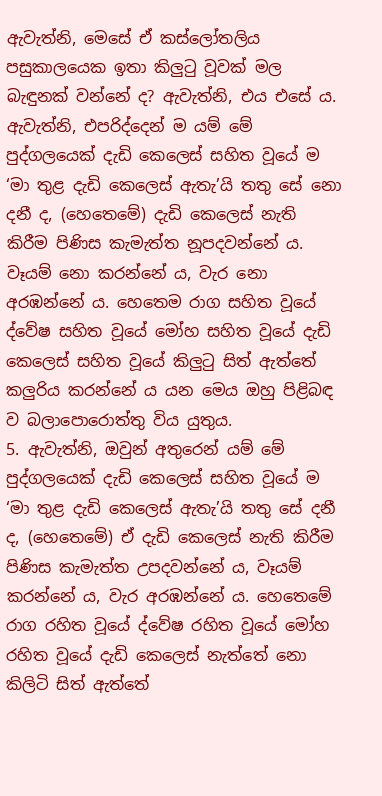ඇවැත්නි, මෙසේ ඒ කස්ලෝතලිය පසුකාලයෙක ඉතා කිලුටු වූවක් මල බැඳුනක් වන්නේ ද? ඇවැත්නි, එය එසේ ය. ඇවැත්නි, එපරිද්දෙන් ම යම් මේ පුද්ගලයෙක් දැඩි කෙලෙස් සහිත වූයේ ම ‘මා තුළ දැඩි කෙලෙස් ඇතැ’යි තතු සේ නො දනී ද, (හෙතෙමේ) දැඩි කෙලෙස් නැති කිරීම පිණිස කැමැත්ත නූපදවන්නේ ය. වෑයම් නො කරන්නේ ය, වැර නො අරඹන්නේ ය. හෙතෙම රාග සහිත වූයේ ද්වේෂ සහිත වූයේ මෝහ සහිත වූයේ දැඩි කෙලෙස් සහිත වූයේ කිලුටු සිත් ඇත්තේ කලුරිය කරන්නේ ය යන මෙය ඔහු පිළිබඳ ව බලාපොරොත්තු විය යුතුය.
5. ඇවැත්නි, ඔවුන් අතුරෙන් යම් මේ පුද්ගලයෙක් දැඩි කෙලෙස් සහිත වූයේ ම ‘මා තුළ දැඩි කෙලෙස් ඇතැ’යි තතු සේ දනී ද, (හෙතෙමේ) ඒ දැඩි කෙලෙස් නැති කිරීම පිණිස කැමැත්ත උපදවන්නේ ය, වෑයම් කරන්නේ ය, වැර අරඹන්නේ ය. හෙතෙමේ රාග රහිත වූයේ ද්වේෂ රහිත වූයේ මෝහ රහිත වූයේ දැඩි කෙලෙස් නැත්තේ නො කිලිටි සිත් ඇත්තේ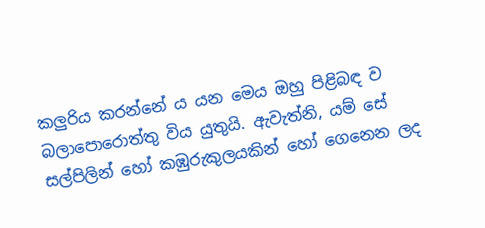කලුරිය කරන්නේ ය යන මෙය ඔහු පිළිබඳ ව බලාපොරොත්තු විය යුතුයි. ඇවැත්නි, යම් සේ සල්පිලින් හෝ කඹුරුකුලයකින් හෝ ගෙනෙන ලද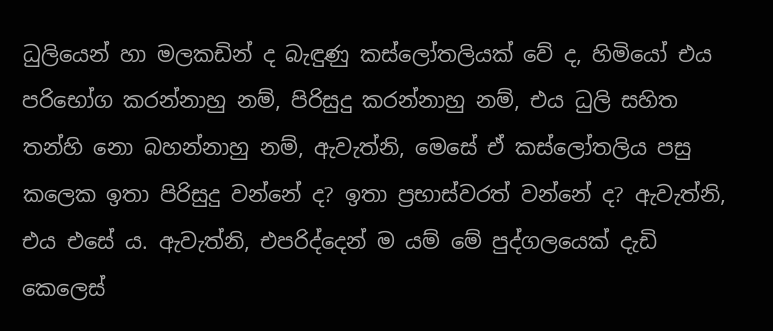ධුලියෙන් හා මලකඩින් ද බැඳුණු කස්ලෝතලියක් වේ ද, හිමියෝ එය පරිභෝග කරන්නාහු නම්, පිරිසුදු කරන්නාහු නම්, එය ධුලි සහිත තන්හි නො බහන්නාහු නම්, ඇවැත්නි, මෙසේ ඒ කස්ලෝතලිය පසු කලෙක ඉතා පිරිසුදු වන්නේ ද? ඉතා ප්‍රභාස්වරත් වන්නේ ද? ඇවැත්නි, එය එසේ ය. ඇවැත්නි, එපරිද්දෙන් ම යම් මේ පුද්ගලයෙක් දැඩි කෙලෙස්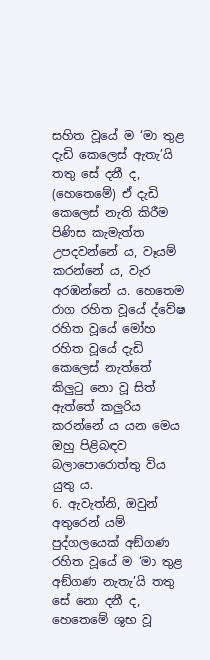සහිත වූයේ ම ‘මා තුළ දැඩි කෙලෙස් ඇතැ’යි තතු සේ දනී ද, (හෙතෙමේ) ඒ දැඩි කෙලෙස් නැති කිරීම පිණිස කැමැත්ත උපදවන්නේ ය, වෑයම් කරන්නේ ය, වැර අරඹන්නේ ය. හෙතෙම රාග රහිත වූයේ ද්වේෂ රහිත වූයේ මෝහ රහිත වූයේ දැඩි කෙලෙස් නැත්තේ කිලුටු නො වූ සිත් ඇත්තේ කලුරිය කරන්නේ ය යන මෙය ඔහු පිළිබඳව බලාපොරොත්තු විය යුතු ය.
6. ඇවැත්නි, ඔවුන් අතුරෙන් යම් පුද්ගලයෙක් අඞ්ගණ රහිත වූයේ ම ‘මා තුළ අඞ්ගණ නැතැ’යි තතු සේ නො දනී ද, හෙතෙමේ ශුභ වූ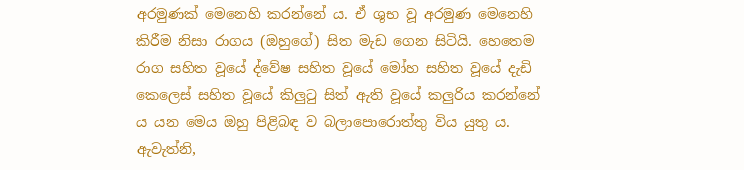අරමුණක් මෙනෙහි කරන්නේ ය. ඒ ශුභ වූ අරමුණ මෙනෙහි කිරීම නිසා රාගය (ඔහුගේ) සිත මැඩ ගෙන සිටියි. හෙතෙම රාග සහිත වූයේ ද්වේෂ සහිත වූයේ මෝහ සහිත වූයේ දැඩි කෙලෙස් සහිත වූයේ කිලුටු සිත් ඇති වූයේ කලුරිය කරන්නේ ය යන මෙය ඔහු පිළිබඳ ව බලාපොරොත්තු විය යුතු ය. ඇවැත්නි,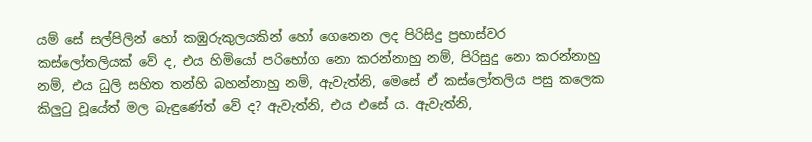යම් සේ සල්පිලින් හෝ කඹුරුකුලයකින් හෝ ගෙනෙන ලද පිරිසිදු ප්‍රභාස්වර කස්ලෝතලියක් වේ ද, එය හිමියෝ පරිභෝග නො කරන්නාහු නම්, පිරිසුදු නො කරන්නාහු නම්, එය ධුලි සහිත තන්හි බහන්නාහු නම්, ඇවැත්නි, මෙසේ ඒ කස්ලෝතලිය පසු කලෙක කිලුටු වූයේත් මල බැඳුණේත් වේ ද? ඇවැත්නි, එය එසේ ය. ඇවැත්නි,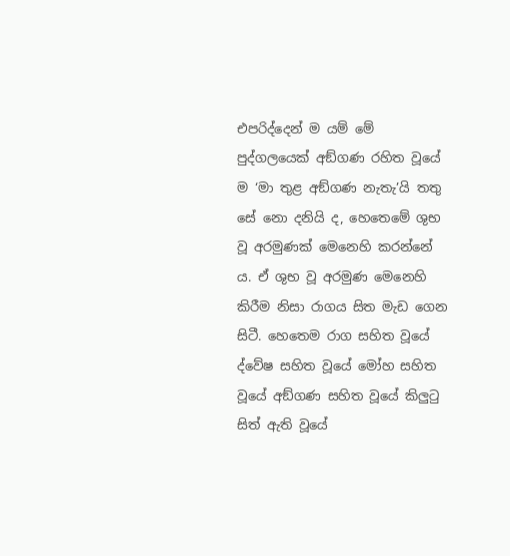එපරිද්දෙන් ම යම් මේ පුද්ගලයෙක් අඞ්ගණ රහිත වූයේ ම ‘මා තුළ අඞ්ගණ නැතැ’යි තතු සේ නො දනියි ද, හෙතෙමේ ශුභ වූ අරමුණක් මෙනෙහි කරන්නේ ය. ඒ ශුභ වූ අරමුණ මෙනෙහි කිරීම නිසා රාගය සිත මැඩ ගෙන සිටී. හෙතෙම රාග සහිත වූයේ ද්වේෂ සහිත වූයේ මෝහ සහිත වූයේ අඞ්ගණ සහිත වූයේ කිලුටු සිත් ඇති වූයේ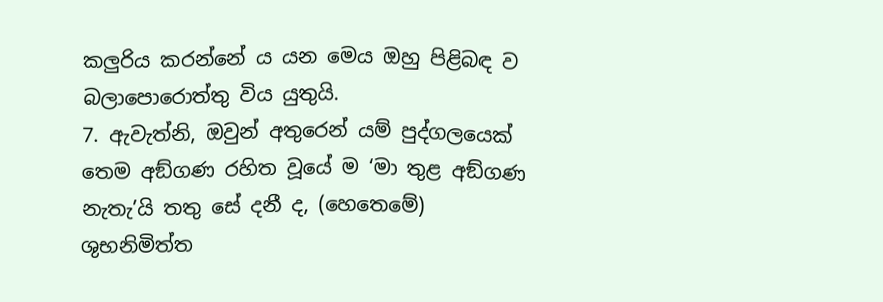කලුරිය කරන්නේ ය යන මෙය ඔහු පිළිබඳ ව බලාපොරොත්තු විය යුතුයි.
7. ඇවැත්නි, ඔවුන් අතුරෙන් යම් පුද්ගලයෙක් තෙම අඞ්ගණ රහිත වූයේ ම ‘මා තුළ අඞ්ගණ නැතැ’යි තතු සේ දනී ද, (හෙතෙමේ) ශුභනිමිත්ත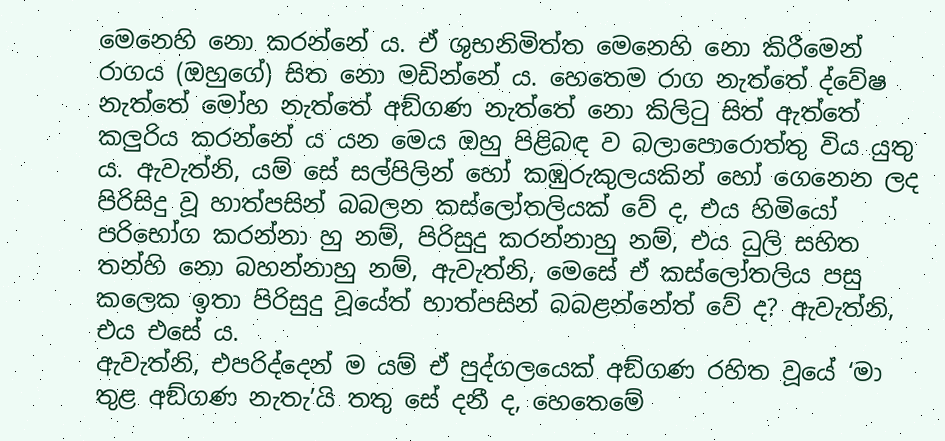මෙනෙහි නො කරන්නේ ය. ඒ ශුභනිමිත්ත මෙනෙහි නො කිරීමෙන් රාගය (ඔහුගේ) සිත නො මඩින්නේ ය. හෙතෙම රාග නැත්තේ ද්වේෂ නැත්තේ මෝහ නැත්තේ අඞ්ගණ නැත්තේ නො කිලිටු සිත් ඇත්තේ කලුරිය කරන්නේ ය යන මෙය ඔහු පිළිබඳ ව බලාපොරොත්තු විය යුතු ය. ඇවැත්නි, යම් සේ සල්පිලින් හෝ කඹුරුකුලයකින් හෝ ගෙනෙන ලද පිරිසිදු වූ හාත්පසින් බබලන කස්ලෝතලියක් වේ ද, එය හිමියෝ පරිභෝග කරන්නා හු නම්, පිරිසුදු කරන්නාහු නම්, එය ධුලි සහිත තන්හි නො බහන්නාහු නම්, ඇවැත්නි, මෙසේ ඒ කස්ලෝතලිය පසු කලෙක ඉතා පිරිසුදු වූයේත් හාත්පසින් බබළන්නේත් වේ ද? ඇවැත්නි, එය එසේ ය.
ඇවැත්නි, එපරිද්දෙන් ම යම් ඒ පුද්ගලයෙක් අඞ්ගණ රහිත වූයේ ‘මා තුළ අඞ්ගණ නැතැ’යි තතු සේ දනී ද, හෙතෙමේ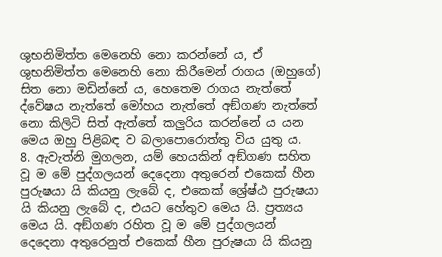ශුභනිමිත්ත මෙනෙහි නො කරන්නේ ය, ඒ ශුභනිමිත්ත මෙනෙහි නො කිරීමෙන් රාගය (ඔහුගේ) සිත නො මඩින්නේ ය, හෙතෙම රාගය නැත්තේ ද්වේෂය නැත්තේ මෝහය නැත්තේ අඞ්ගණ නැත්තේ නො කිලිටි සිත් ඇත්තේ කලුරිය කරන්නේ ය යන මෙය ඔහු පිළිබඳ ව බලාපොරොත්තු විය යුතු ය.
8. ඇවැත්නි මුගලන, යම් හෙයකින් අඞ්ගණ සහිත වූ ම මේ පුද්ගලයන් දෙදෙනා අතුරෙන් එකෙක් හීන පුරුෂයා යි කියනු ලැබේ ද, එකෙක් ශ්‍රේෂ්ඨ පුරුෂයා යි කියනු ලැබේ ද, එයට හේතුව මෙය යි. ප්‍රත්‍යය මෙය යි. අඞ්ගණ රහිත වූ ම මේ පුද්ගලයන් දෙදෙනා අතුරෙනුත් එකෙක් හීන පුරුෂයා යි කියනු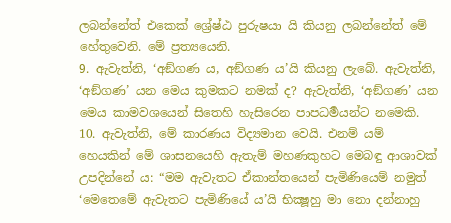ලබන්නේත් එකෙක් ශ්‍රේෂ්ඨ පුරුෂයා යි කියනු ලබන්නේත් මේ හේතුවෙනි. මේ ප්‍රත්‍යයෙනි.
9. ඇවැත්නි, ‘අඞ්ගණ ය, අඞ්ගණ ය’යි කියනු ලැබේ. ඇවැත්නි, ‘අඞ්ගණ’ යන මෙය කුමකට නමක් ද? ඇවැත්නි, ‘අඞ්ගණ’ යන මෙය කාමවශයෙන් සිතෙහි හැසිරෙන පාපධර්‍මයන්ට නමෙකි.
10. ඇවැත්නි, මේ කාරණය විද්‍යමාන වෙයි. එනම් යම් හෙයකින් මේ ශාසනයෙහි ඇතැම් මහණකුහට මෙබඳු ආශාවක් උපදින්නේ ය: “මම ඇවැතට ඒකාන්තයෙන් පැමිණියෙම් නමුත් ‘මෙතෙමේ ඇවැතට පැමිණියේ ය’යි භික්‍ෂූහු මා නො දන්නාහු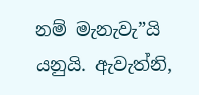නම් මැනැවැ”යි යනුයි. ඇවැත්නි,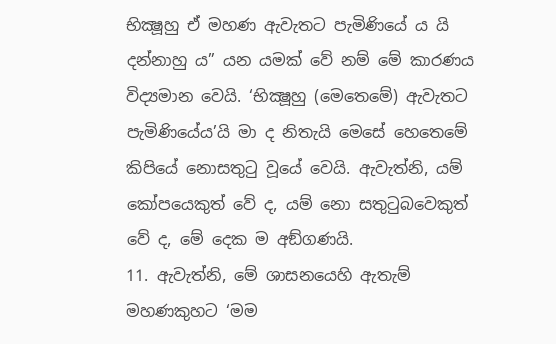භික්‍ෂූහු ඒ මහණ ඇවැතට පැමිණියේ ය යි දන්නාහු ය” යන යමක් වේ නම් මේ කාරණය විද්‍යමාන වෙයි. ‘භික්‍ෂූහු (මෙතෙමේ) ඇවැතට පැමිණියේය’යි මා ද නිතැයි මෙසේ හෙතෙමේ කිපියේ නොසතුටු වූයේ වෙයි. ඇවැත්නි, යම් කෝපයෙකුත් වේ ද, යම් නො සතුටුබවෙකුත් වේ ද, මේ දෙක ම අඞ්ගණයි.
11. ඇවැත්නි, මේ ශාසනයෙහි ඇතැම් මහණකුහට ‘මම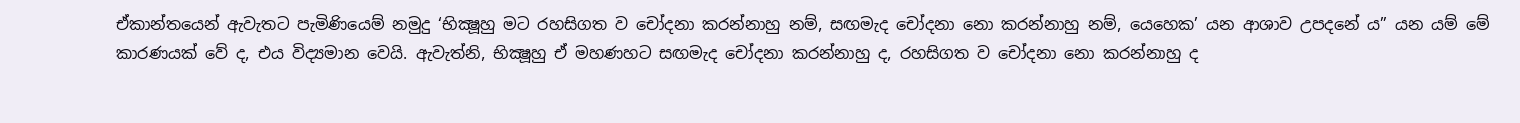ඒකාන්තයෙන් ඇවැතට පැමිණියෙම් නමුදු ‘භික්‍ෂූහු මට රහසිගත ව චෝදනා කරන්නාහු නම්, සඟමැද චෝදනා නො කරන්නාහු නම්, යෙහෙක’ යන ආශාව උපදනේ ය” යන යම් මේ කාරණයක් වේ ද, එය විද්‍යමාන වෙයි. ඇවැත්නි, භික්‍ෂූහු ඒ මහණහට සඟමැද චෝදනා කරන්නාහු ද, රහසිගත ව චෝදනා නො කරන්නාහු ද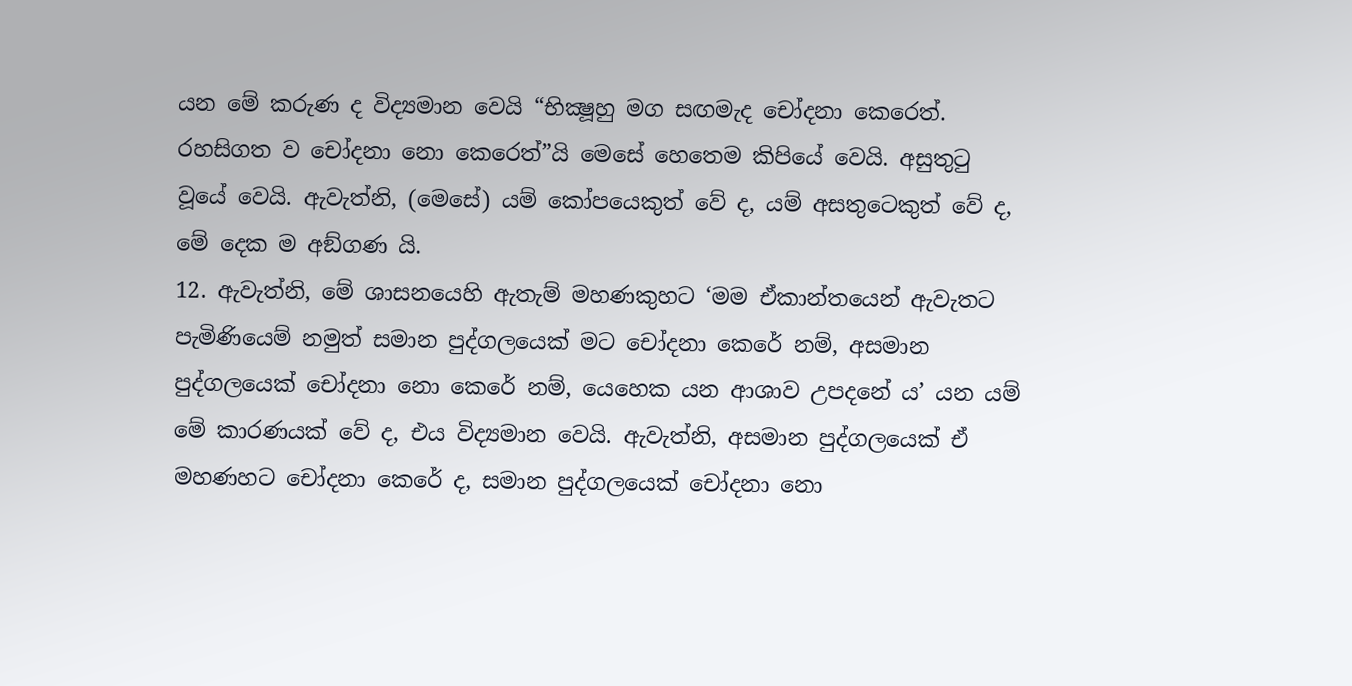යන මේ කරුණ ද විද්‍යමාන වෙයි “භික්‍ෂූහු මග සඟමැද චෝදනා කෙරෙත්. රහසිගත ව චෝදනා නො කෙරෙත්”යි මෙසේ හෙතෙම කිපියේ වෙයි. අසුතුටු වූයේ වෙයි. ඇවැත්නි, (මෙසේ) යම් කෝපයෙකුත් වේ ද, යම් අසතුටෙකුත් වේ ද, මේ දෙක ම අඞ්ගණ යි.
12. ඇවැත්නි, මේ ශාසනයෙහි ඇතැම් මහණකුහට ‘මම ඒකාන්තයෙන් ඇවැතට පැමිණියෙම් නමුත් සමාන පුද්ගලයෙක් මට චෝදනා කෙරේ නම්, අසමාන පුද්ගලයෙක් චෝදනා නො කෙරේ නම්, යෙහෙක යන ආශාව උපදනේ ය’ යන යම් මේ කාරණයක් වේ ද, එය විද්‍යමාන වෙයි. ඇවැත්නි, අසමාන පුද්ගලයෙක් ඒ මහණහට චෝදනා කෙරේ ද, සමාන පුද්ගලයෙක් චෝදනා නො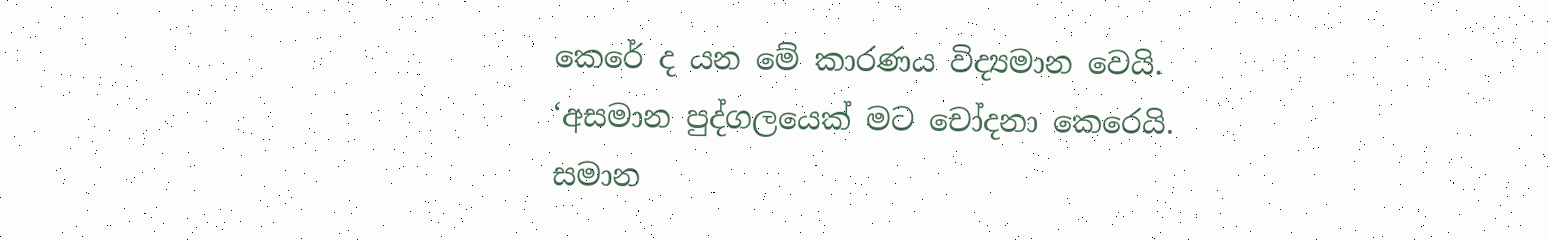කෙරේ ද යන මේ කාරණය විද්‍යමාන වෙයි. ‘අසමාන පුද්ගලයෙක් මට චෝදනා කෙරෙයි. සමාන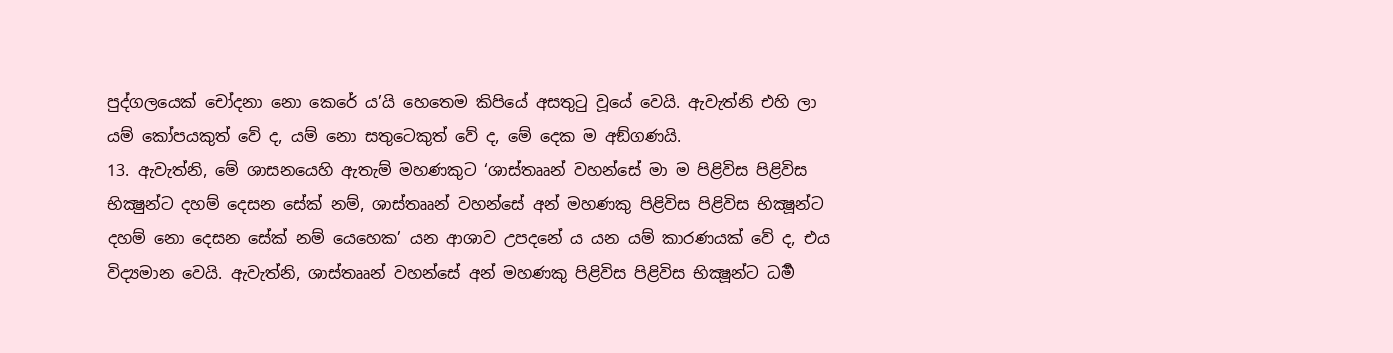පුද්ගලයෙක් චෝදනා නො කෙරේ ය’යි හෙතෙම කිපියේ අසතුටු වූයේ වෙයි. ඇවැත්නි එහි ලා යම් කෝපයකුත් වේ ද, යම් නො සතුටෙකුත් වේ ද, මේ දෙක ම අඞ්ගණයි.
13. ඇවැත්නි, මේ ශාසනයෙහි ඇතැම් මහණකුට ‘ශාස්තෲන් වහන්සේ මා ම පිළිවිස පිළිවිස භික්‍ෂුන්ට දහම් දෙසන සේක් නම්, ශාස්තෲන් වහන්සේ අන් මහණකු පිළිවිස පිළිවිස භික්‍ෂූන්ට දහම් නො දෙසන සේක් නම් යෙහෙක’ යන ආශාව උපදනේ ය යන යම් කාරණයක් වේ ද, එය විද්‍යමාන වෙයි. ඇවැත්නි, ශාස්තෲන් වහන්සේ අන් මහණකු පිළිවිස පිළිවිස භික්‍ෂූන්ට ධර්‍ම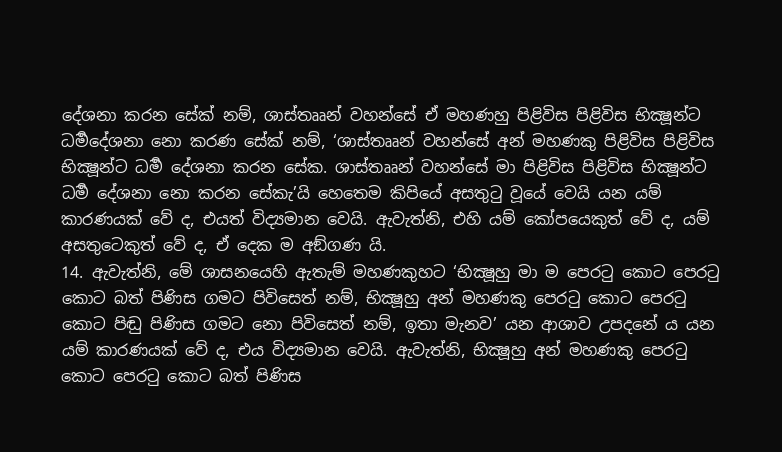දේශනා කරන සේක් නම්, ශාස්තෲන් වහන්සේ ඒ මහණහු පිළිවිස පිළිවිස භික්‍ෂූන්ට ධර්‍මදේශනා නො කරණ සේක් නම්, ‘ශාස්තෲන් වහන්සේ අන් මහණකු පිළිවිස පිළිවිස භික්‍ෂූන්ට ධර්‍ම දේශනා කරන සේක. ශාස්තෲන් වහන්සේ මා පිළිවිස පිළිවිස භික්‍ෂූන්ට ධර්‍ම දේශනා නො කරන සේකැ’යි හෙතෙම කිපියේ අසතුටු වූයේ වෙයි යන යම් කාරණයක් වේ ද, එයත් විද්‍යමාන වෙයි. ඇවැත්නි, එහි යම් කෝපයෙකුත් වේ ද, යම් අසතුටෙකුත් වේ ද, ඒ දෙක ම අඞ්ගණ යි.
14. ඇවැත්නි, මේ ශාසනයෙහි ඇතැම් මහණකුහට ‘භික්‍ෂූහු මා ම පෙරටු කොට පෙරටු කොට බත් පිණිස ගමට පිවිසෙත් නම්, භික්‍ෂූහු අන් මහණකු පෙරටු කොට පෙරටු කොට පිඬු පිණිස ගමට නො පිවිසෙත් නම්, ඉතා මැනව’ යන ආශාව උපදනේ ය යන යම් කාරණයක් වේ ද, එය විද්‍යමාන වෙයි. ඇවැත්නි, භික්‍ෂූහු අන් මහණකු පෙරටු කොට පෙරටු කොට බත් පිණිස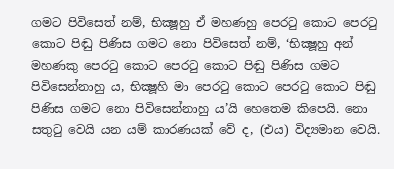ගමට පිවිසෙත් නම්, භික්‍ෂූහු ඒ මහණහු පෙරටු කොට පෙරටු කොට පිඬු පිණිස ගමට නො පිවිසෙත් නම්, ‘භික්‍ෂූහු අන් මහණකු පෙරටු කොට පෙරටු කොට පිඬු පිණිස ගමට පිවිසෙන්නාහු ය, භික්‍ෂූහි මා පෙරටු කොට පෙරටු කොට පිඬු පිණිස ගමට නො පිවිසෙන්නාහු ය’යි හෙතෙම කිපෙයි. නො සතුටු වෙයි යන යම් කාරණයක් වේ ද, (එය) විද්‍යමාන වෙයි.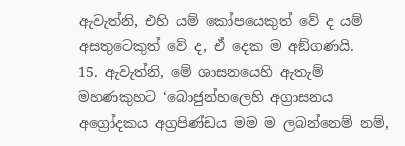ඇවැත්නි, එහි යම් කෝපයෙකුත් වේ ද යම් අසතුටෙකුත් වේ ද, ඒ දෙක ම අඞ්ගණයි.
15. ඇවැත්නි, මේ ශාසනයෙහි ඇතැම් මහණකුහට ‘බොජුන්හලෙහි අග්‍රාසනය අග්‍රෝදකය අග්‍රපිණ්ඩය මම ම ලබන්නෙම් නම්,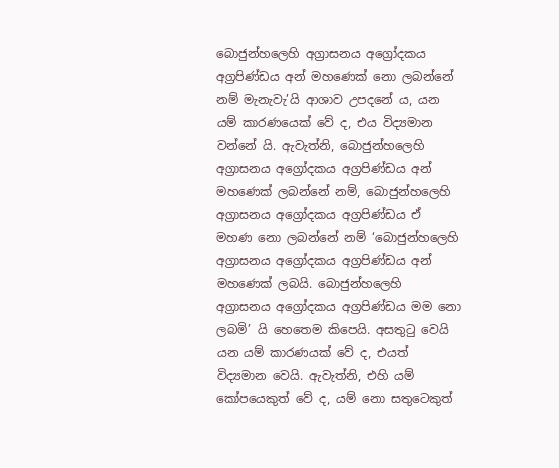බොජුන්හලෙහි අග්‍රාසනය අග්‍රෝදකය අග්‍රපිණ්ඩය අන් මහණෙක් නො ලබන්නේ නම් මැනැවැ’යි ආශාව උපදනේ ය, යන යම් කාරණයෙක් වේ ද, එය විද්‍යමාන වන්නේ යි. ඇවැත්නි, බොජුන්හලෙහි අග්‍රාසනය අග්‍රෝදකය අග්‍රපිණ්ඩය අන් මහණෙක් ලබන්නේ නම්, බොජුන්හලෙහි අග්‍රාසනය අග්‍රෝදකය අග්‍රපිණ්ඩය ඒ මහණ නො ලබන්නේ නම් ‘බොජුන්හලෙහි අග්‍රාසනය අග්‍රෝදකය අග්‍රපිණ්ඩය අන් මහණෙක් ලබයි. බොජුන්හලෙහි අග්‍රාසනය අග්‍රෝදකය අග්‍රපිණ්ඩය මම නො ලබමි’ යි හෙතෙම කිපෙයි. අසතුටු වෙයි යන යම් කාරණයක් වේ ද, එයත් විද්‍යමාන වෙයි. ඇවැත්නි, එහි යම් කෝපයෙකුත් වේ ද, යම් නො සතුටෙකුත්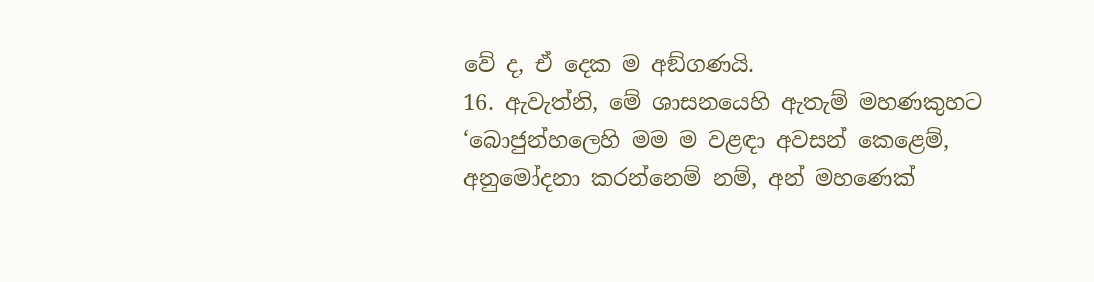වේ ද, ඒ දෙක ම අඞ්ගණයි.
16. ඇවැත්නි, මේ ශාසනයෙහි ඇතැම් මහණකුහට ‘බොජුන්හලෙහි මම ම වළඳා අවසන් කෙළෙම්, අනුමෝදනා කරන්නෙම් නම්, අන් මහණෙක්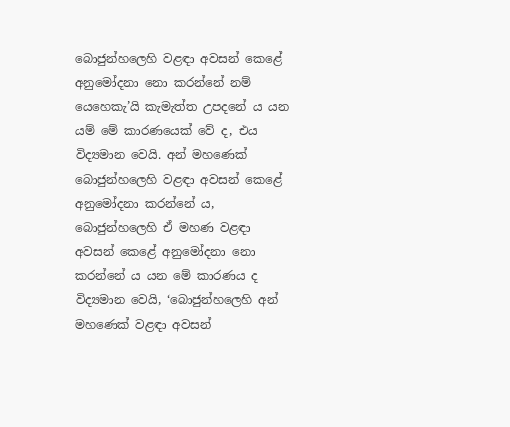බොජුන්හලෙහි වළඳා අවසන් කෙළේ අනුමෝදනා නො කරන්නේ නම් යෙහෙකැ’යි කැමැත්ත උපදනේ ය යන යම් මේ කාරණයෙක් වේ ද, එය විද්‍යමාන වෙයි. අන් මහණෙක් බොජුන්හලෙහි වළඳා අවසන් කෙළේ අනුමෝදනා කරන්නේ ය, බොජුන්හලෙහි ඒ මහණ වළඳා අවසන් කෙළේ අනුමෝදනා නො කරන්නේ ය යන මේ කාරණය ද විද්‍යමාන වෙයි, ‘බොජුන්හලෙහි අන් මහණෙක් වළඳා අවසන්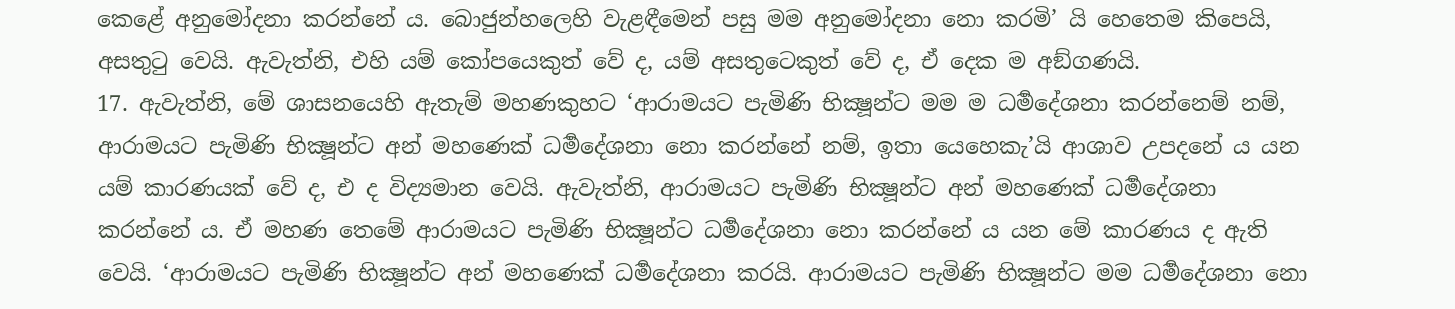කෙළේ අනුමෝදනා කරන්නේ ය. බොජුන්හලෙහි වැළඳීමෙන් පසු මම අනුමෝදනා නො කරමි’ යි හෙතෙම කිපෙයි, අසතුටු වෙයි. ඇවැත්නි, එහි යම් කෝපයෙකුත් වේ ද, යම් අසතුටෙකුත් වේ ද, ඒ දෙක ම අඞ්ගණයි.
17. ඇවැත්නි, මේ ශාසනයෙහි ඇතැම් මහණකුහට ‘ආරාමයට පැමිණි භික්‍ෂූන්ට මම ම ධර්‍මදේශනා කරන්නෙම් නම්, ආරාමයට පැමිණි භික්‍ෂූන්ට අන් මහණෙක් ධර්‍මදේශනා නො කරන්නේ නම්, ඉතා යෙහෙකැ’යි ආශාව උපදනේ ය යන යම් කාරණයක් වේ ද, එ ද විද්‍යමාන වෙයි. ඇවැත්නි, ආරාමයට පැමිණි භික්‍ෂූන්ට අන් මහණෙක් ධර්‍මදේශනා කරන්නේ ය. ඒ මහණ තෙමේ ආරාමයට පැමිණි භික්‍ෂූන්ට ධර්‍මදේශනා නො කරන්නේ ය යන මේ කාරණය ද ඇති වෙයි. ‘ආරාමයට පැමිණි භික්‍ෂූන්ට අන් මහණෙක් ධර්‍මදේශනා කරයි. ආරාමයට පැමිණි භික්‍ෂූන්ට මම ධර්‍මදේශනා නො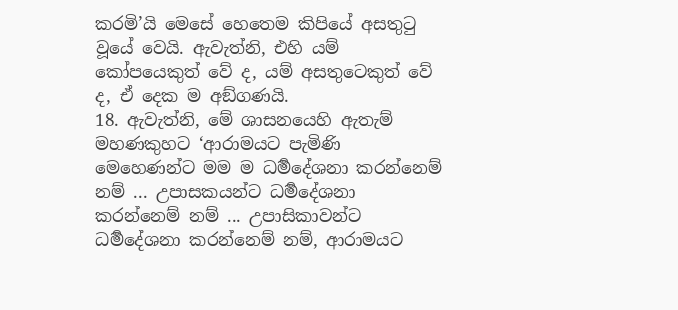කරමි’යි මෙසේ හෙතෙම කිපියේ අසතුටු වූයේ වෙයි. ඇවැත්නි, එහි යම් කෝපයෙකුත් වේ ද, යම් අසතුටෙකුත් වේ ද, ඒ දෙක ම අඞ්ගණයි.
18. ඇවැත්නි, මේ ශාසනයෙහි ඇතැම් මහණකුහට ‘ආරාමයට පැමිණි මෙහෙණන්ට මම ම ධර්‍මදේශනා කරන්නෙම් නම් ... උපාසකයන්ට ධර්‍මදේශනා කරන්නෙම් නම් ... උපාසිකාවන්ට ධර්‍මදේශනා කරන්නෙම් නම්, ආරාමයට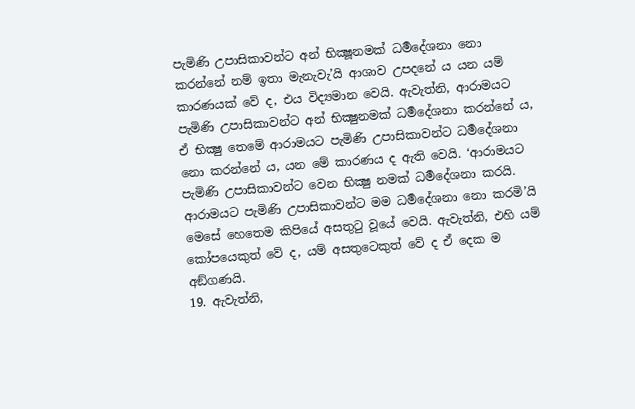පැමිණි උපාසිකාවන්ට අන් භික්‍ෂූනමක් ධර්‍මදේශනා නො කරන්නේ නම් ඉතා මැනැවැ’යි ආශාව උපදනේ ය යන යම් කාරණයක් වේ ද, එය විද්‍යමාන වෙයි. ඇවැත්නි, ආරාමයට පැමිණි උපාසිකාවන්ට අන් භික්‍ෂුනමක් ධර්‍මදේශනා කරන්නේ ය, ඒ භික්‍ෂු තෙමේ ආරාමයට පැමිණි උපාසිකාවන්ට ධර්‍මදේශනා නො කරන්නේ ය, යන මේ කාරණය ද ඇති වෙයි. ‘ආරාමයට පැමිණි උපාසිකාවන්ට වෙන භික්‍ෂු නමක් ධර්‍මදේශනා කරයි. ආරාමයට පැමිණි උපාසිකාවන්ට මම ධර්‍මදේශනා නො කරමි’යි මෙසේ හෙතෙම කිපියේ අසතුටු වූයේ වෙයි. ඇවැත්නි, එහි යම් කෝපයෙකුත් වේ ද, යම් අසතුටෙකුත් වේ ද ඒ දෙක ම අඞ්ගණයි.
19. ඇවැත්නි,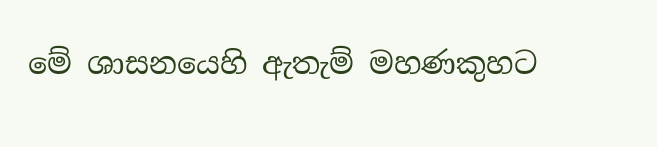මේ ශාසනයෙහි ඇතැම් මහණකුහට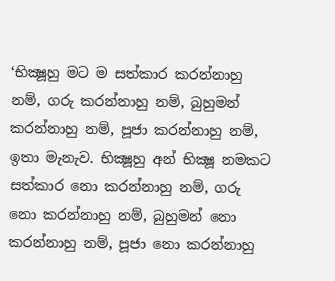‘භික්‍ෂූහු මට ම සත්කාර කරන්නාහු නම්, ගරු කරන්නාහු නම්, බුහුමන් කරන්නාහු නම්, පූජා කරන්නාහු නම්, ඉතා මැනැව. භික්‍ෂූහු අන් භික්‍ෂූ නමකට සත්කාර නො කරන්නාහු නම්, ගරු නො කරන්නාහු නම්, බුහුමන් නො කරන්නාහු නම්, පූජා නො කරන්නාහු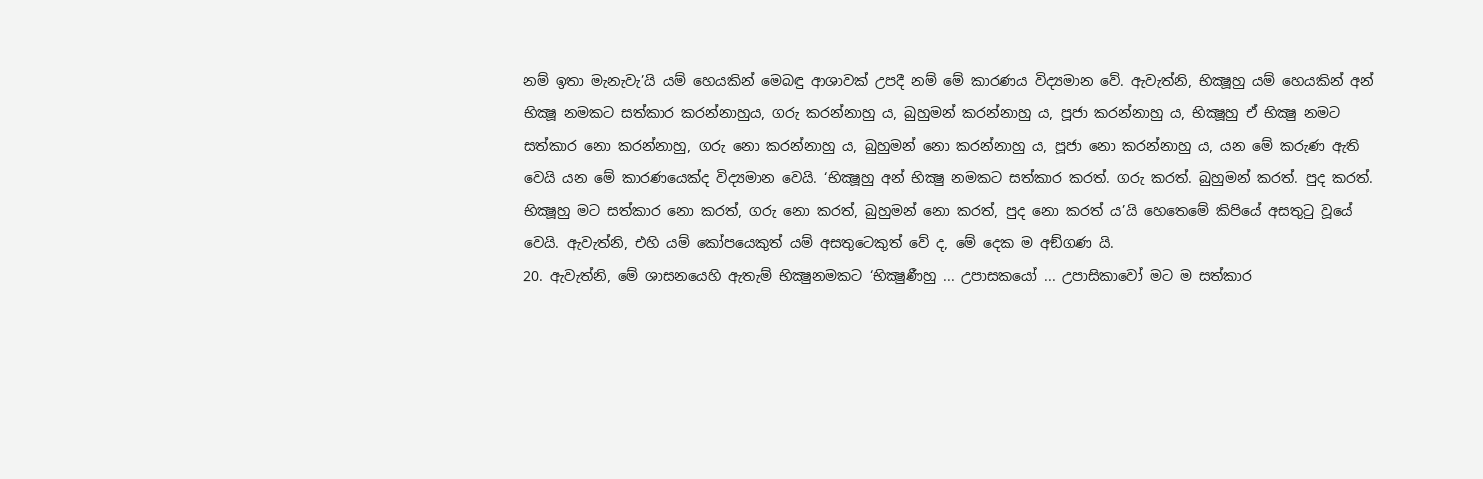නම් ඉතා මැනැවැ’යි යම් හෙයකින් මෙබඳු ආශාවක් උපදී නම් මේ කාරණය විද්‍යමාන වේ. ඇවැත්නි, භික්‍ෂූහු යම් හෙයකින් අන් භික්‍ෂූ නමකට සත්කාර කරන්නාහුය, ගරු කරන්නාහු ය, බුහුමන් කරන්නාහු ය, පූජා කරන්නාහු ය, භික්‍ෂූහු ඒ භික්‍ෂු නමට සත්කාර නො කරන්නාහු, ගරු නො කරන්නාහු ය, බුහුමන් නො කරන්නාහු ය, පූජා නො කරන්නාහු ය, යන මේ කරුණ ඇති වෙයි යන මේ කාරණයෙක්ද විද්‍යමාන වෙයි. ‘භික්‍ෂූහු අන් භික්‍ෂු නමකට සත්කාර කරත්. ගරු කරත්. බුහුමන් කරත්. පුද කරත්. භික්‍ෂූහු මට සත්කාර නො කරත්, ගරු නො කරත්, බුහුමන් නො කරත්, පුද නො කරත් ය’යි හෙතෙමේ කිපියේ අසතුටු වූයේ වෙයි. ඇවැත්නි, එහි යම් කෝපයෙකුත් යම් අසතුටෙකුත් වේ ද, මේ දෙක ම අඞ්ගණ යි.
20. ඇවැත්නි, මේ ශාසනයෙහි ඇතැම් භික්‍ෂුනමකට ‘භික්‍ෂුණීහු ... උපාසකයෝ ... උපාසිකාවෝ මට ම සත්කාර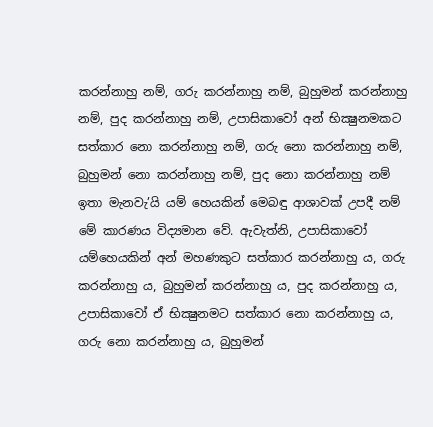කරන්නාහු නම්, ගරු කරන්නාහු නම්, බුහුමන් කරන්නාහු නම්, පුද කරන්නාහු නම්, උපාසිකාවෝ අන් භික්‍ෂුනමකට සත්කාර නො කරන්නාහු නම්, ගරු නො කරන්නාහු නම්, බුහුමන් නො කරන්නාහු නම්, පුද නො කරන්නාහු නම් ඉතා මැනවැ’යි යම් හෙයකින් මෙබඳු ආශාවක් උපදී නම් මේ කාරණය විද්‍යමාන වේ. ඇවැත්නි, උපාසිකාවෝ යම්හෙයකින් අන් මහණකුට සත්කාර කරන්නාහු ය, ගරු කරන්නාහු ය, බුහුමන් කරන්නාහු ය, පුද කරන්නාහු ය, උපාසිකාවෝ ඒ භික්‍ෂුනමට සත්කාර නො කරන්නාහු ය, ගරු නො කරන්නාහු ය, බුහුමන්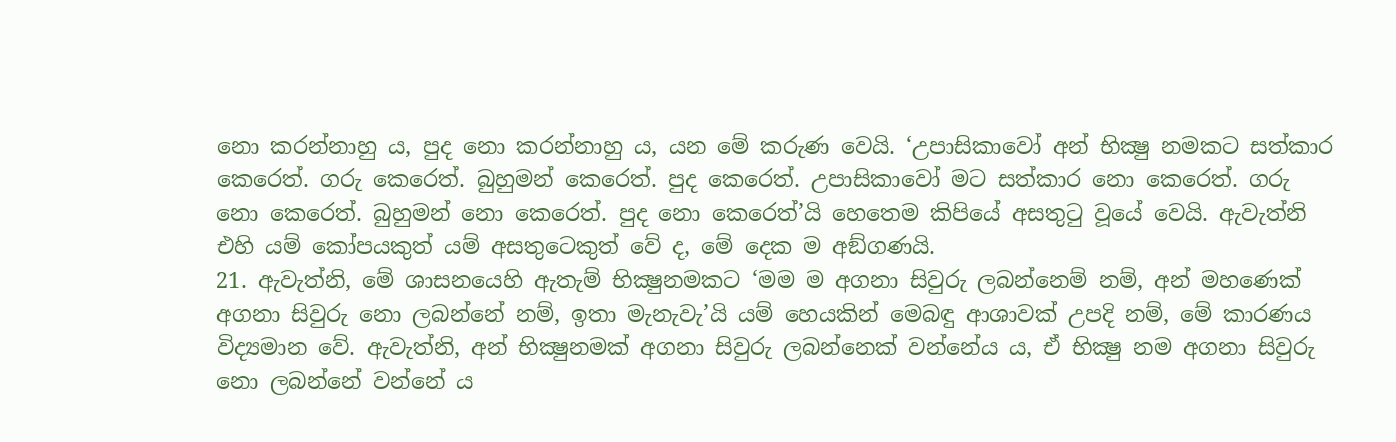නො කරන්නාහු ය, පුද නො කරන්නාහු ය, යන මේ කරුණ වෙයි. ‘උපාසිකාවෝ අන් භික්‍ෂු නමකට සත්කාර කෙරෙත්. ගරු කෙරෙත්. බුහුමන් කෙරෙත්. පුද කෙරෙත්. උපාසිකාවෝ මට සත්කාර නො කෙරෙත්. ගරු නො කෙරෙත්. බුහුමන් නො කෙරෙත්. පුද නො කෙරෙත්’යි හෙතෙම කිපියේ අසතුටු වූයේ වෙයි. ඇවැත්නි එහි යම් කෝපයකුත් යම් අසතුටෙකුත් වේ ද, මේ දෙක ම අඞ්ගණයි.
21. ඇවැත්නි, මේ ශාසනයෙහි ඇතැම් භික්‍ෂුනමකට ‘මම ම අගනා සිවුරු ලබන්නෙම් නම්, අන් මහණෙක් අගනා සිවුරු නො ලබන්නේ නම්, ඉතා මැනැවැ’යි යම් හෙයකින් මෙබඳු ආශාවක් උපදි නම්, මේ කාරණය විද්‍යමාන වේ. ඇවැත්නි, අන් භික්‍ෂුනමක් අගනා සිවුරු ලබන්නෙක් වන්නේය ය, ඒ භික්‍ෂු නම අගනා සිවුරු නො ලබන්නේ වන්නේ ය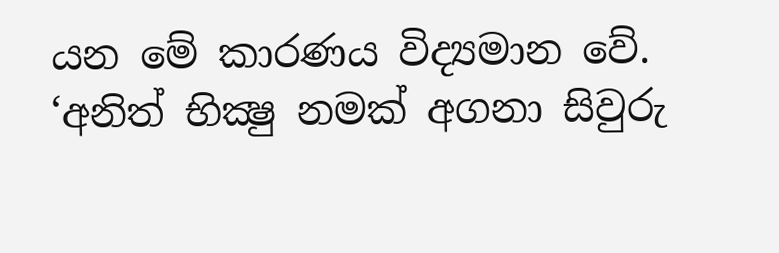යන මේ කාරණය විද්‍යමාන වේ. ‘අනිත් භික්‍ෂු නමක් අගනා සිවුරු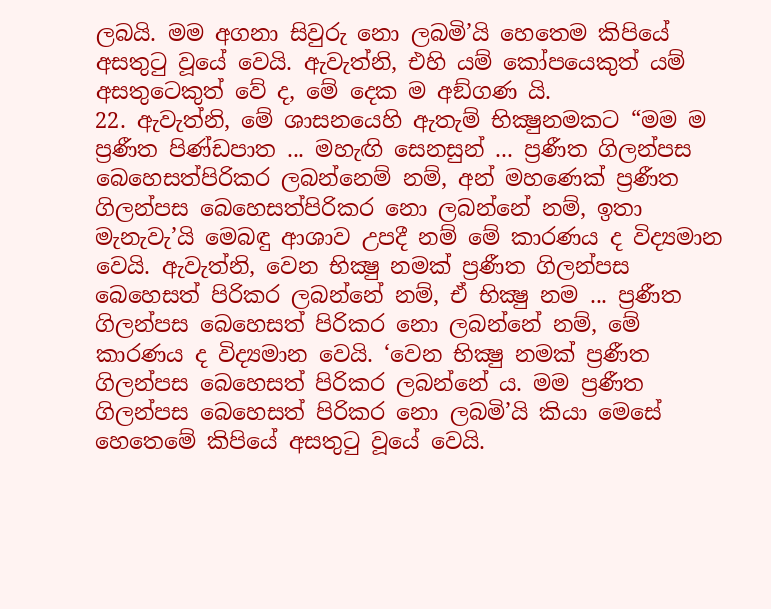ලබයි. මම අගනා සිවුරු නො ලබමි’යි හෙතෙම කිපියේ අසතුටු වූයේ වෙයි. ඇවැත්නි, එහි යම් කෝපයෙකුත් යම් අසතුටෙකුත් වේ ද, මේ දෙක ම අඞ්ගණ යි.
22. ඇවැත්නි, මේ ශාසනයෙහි ඇතැම් භික්‍ෂුනමකට “මම ම ප්‍රණීත පිණ්ඩපාත ... මහැඟි සෙනසුන් ... ප්‍රණීත ගිලන්පස බෙහෙසත්පිරිකර ලබන්නෙම් නම්, අන් මහණෙක් ප්‍රණීත ගිලන්පස බෙහෙසත්පිරිකර නො ලබන්නේ නම්, ඉතා මැනැවැ’යි මෙබඳු ආශාව උපදී නම් මේ කාරණය ද විද්‍යමාන වෙයි. ඇවැත්නි, වෙන භික්‍ෂු නමක් ප්‍රණීත ගිලන්පස බෙහෙසත් පිරිකර ලබන්නේ නම්, ඒ භික්‍ෂු නම ... ප්‍රණීත ගිලන්පස බෙහෙසත් පිරිකර නො ලබන්නේ නම්, මේ කාරණය ද විද්‍යමාන වෙයි. ‘වෙන භික්‍ෂු නමක් ප්‍රණීත ගිලන්පස බෙහෙසත් පිරිකර ලබන්නේ ය. මම ප්‍රණීත ගිලන්පස බෙහෙසත් පිරිකර නො ලබමි’යි කියා මෙසේ හෙතෙමේ කිපියේ අසතුටු වූයේ වෙයි.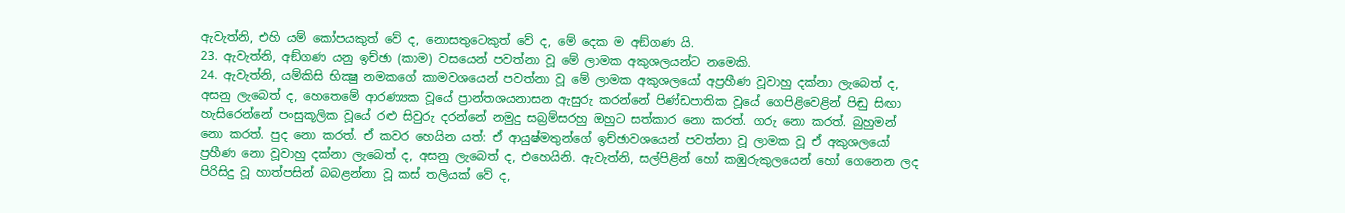ඇවැත්නි, එහි යම් කෝපයකුත් වේ ද, නොසතුටෙකුත් වේ ද, මේ දෙක ම අඞ්ගණ යි.
23. ඇවැත්නි, අඞ්ගණ යනු ඉච්ඡා (කාම) වසයෙන් පවත්නා වූ මේ ලාමක අකුශලයන්ට නමෙකි.
24. ඇවැත්නි, යම්කිසි භික්‍ෂු නමකගේ කාමවශයෙන් පවත්නා වූ මේ ලාමක අකුශලයෝ අප්‍රහීණ වූවාහු දක්නා ලැබෙත් ද, අසනු ලැබෙත් ද, හෙතෙමේ ආරණ්‍යක වූයේ ප්‍රාන්තශයනාසන ඇසුරු කරන්නේ පිණ්ඩපාතික වූයේ ගෙපිළිවෙළින් පිඬු සිඟා හැසිරෙන්නේ පංසුකූලික වූයේ රළු සිවුරු දරන්නේ නමුදු සබ්‍රම්සරහු ඔහුට සත්කාර නො කරත්. ගරු නො කරත්. බුහුමන් නො කරත්. පුද නො කරත්. ඒ කවර හෙයින යත්: ඒ ආයුෂ්මතුන්ගේ ඉච්ඡාවශයෙන් පවත්නා වූ ලාමක වූ ඒ අකුශලයෝ ප්‍රහීණ නො වූවාහු දක්නා ලැබෙත් ද, අසනු ලැබෙත් ද, එහෙයිනි. ඇවැත්නි, සල්පිළින් හෝ කඹුරුකුලයෙන් හෝ ගෙනෙන ලද පිරිසිදු වූ හාත්පසින් බබළන්නා වූ කස් තලියක් වේ ද,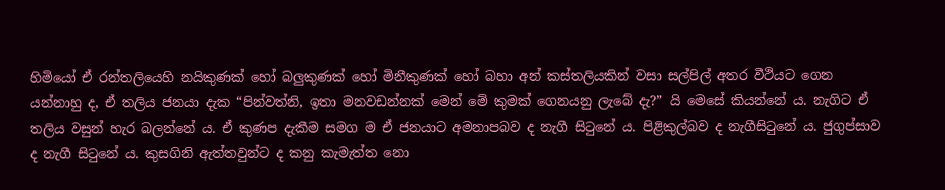හිමියෝ ඒ රන්තලියෙහි නයිකුණක් හෝ බලුකුණක් හෝ මිනීකුණක් හෝ බහා අන් කස්තලියකින් වසා සල්පිල් අතර වීථියට ගෙන යන්නාහු ද, ඒ තලිය ජනයා දැක “පින්වත්නි, ඉතා මනවඩන්නක් මෙන් මේ කුමක් ගෙනයනු ලැබේ දැ?” යි මෙසේ කියන්නේ ය. නැගිට ඒ තලිය වසුන් හැර බලන්නේ ය. ඒ කුණප දැකීම සමග ම ඒ ජනයාට අමනාපබව ද නැගී සිටුනේ ය. පිළිකුල්බව ද නැගීසිටුනේ ය. ජුගුප්සාව ද නැගී සිටුනේ ය. කුසගිනි ඇත්තවුන්ට ද කනු කැමැත්ත නො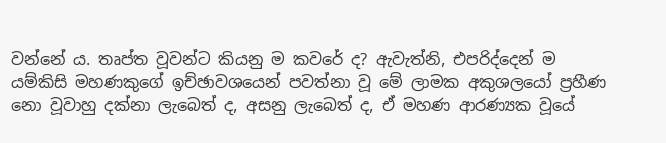වන්නේ ය. තෘප්ත වූවන්ට කියනු ම කවරේ ද? ඇවැත්නි, එපරිද්දෙන් ම යම්කිසි මහණකුගේ ඉච්ඡාවශයෙන් පවත්නා වූ මේ ලාමක අකුශලයෝ ප්‍රහීණ නො වූවාහු දක්නා ලැබෙත් ද, අසනු ලැබෙත් ද, ඒ මහණ ආරණ්‍යක වූයේ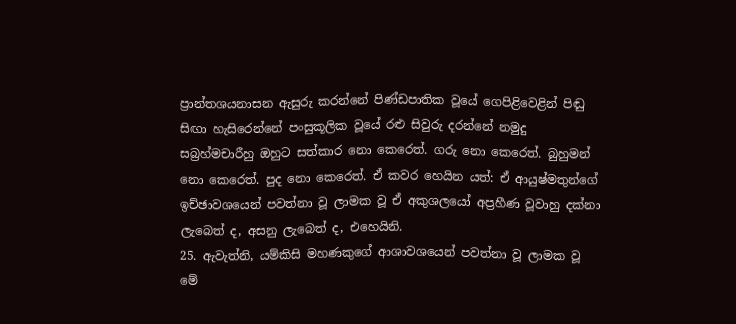ප්‍රාන්තශයනාසන ඇසුරු කරන්නේ පිණ්ඩපාතික වූයේ ගෙපිළිවෙළින් පිඬු සිඟා හැසිරෙන්නේ පංසුකූලික වූයේ රළු සිවුරු දරන්නේ නමුදු සබ්‍රහ්මචාරීහු ඔහුට සත්කාර නො කෙරෙත්. ගරු නො කෙරෙත්. බුහුමන් නො කෙරෙත්. පුද නො කෙරෙත්. ඒ කවර හෙයින යත්: ඒ ආයුෂ්මතුන්ගේ ඉච්ඡාවශයෙන් පවත්නා වූ ලාමක වූ ඒ අකුශලයෝ අප්‍රහීණ වූවාහු දක්නා ලැබෙත් ද, අසනු ලැබෙත් ද, එහෙයිනි.
25. ඇවැත්නි, යම්කිසි මහණකුගේ ආශාවශයෙන් පවත්නා වූ ලාමක වූ මේ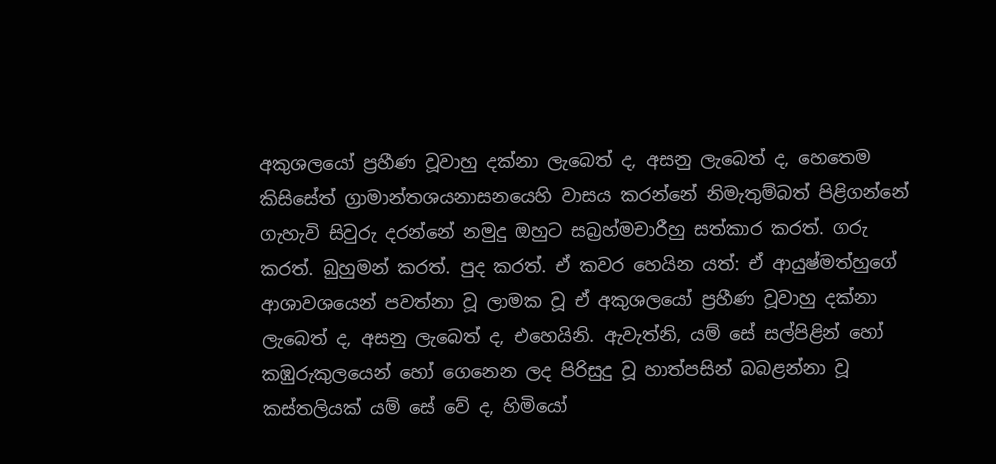අකුශලයෝ ප්‍රහීණ වූවාහු දක්නා ලැබෙත් ද, අසනු ලැබෙත් ද, හෙතෙම කිසිසේත් ග්‍රාමාන්තශයනාසනයෙහි වාසය කරන්නේ නිමැතුම්බත් පිළිගන්නේ ගැහැවි සිවුරු දරන්නේ නමුදු ඔහුට සබ්‍රහ්මචාරීහු සත්කාර කරත්. ගරු කරත්. බුහුමන් කරත්. පුද කරත්. ඒ කවර හෙයින යත්: ඒ ආයුෂ්මත්හුගේ ආශාවශයෙන් පවත්නා වූ ලාමක වූ ඒ අකුශලයෝ ප්‍රහීණ වූවාහු දක්නා ලැබෙත් ද, අසනු ලැබෙත් ද, එහෙයිනි. ඇවැත්නි, යම් සේ සල්පිළින් හෝ කඹුරුකුලයෙන් හෝ ගෙනෙන ලද පිරිසුදු වූ හාත්පසින් බබළන්නා වූ කස්තලියක් යම් සේ වේ ද, හිමියෝ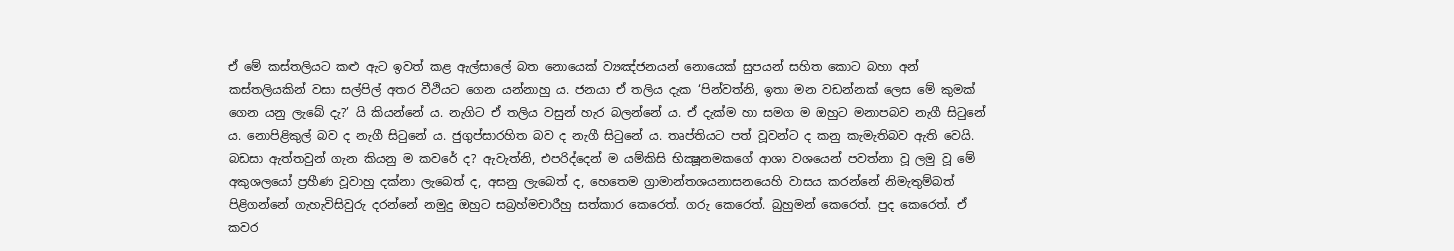ඒ මේ කස්තලියට කළු ඇට ඉවත් කළ ඇල්සාලේ බත නොයෙක් ව්‍යඤ්ජනයන් නොයෙක් සුපයන් සහිත කොට බහා අන් කස්තලියකින් වසා සල්පිල් අතර වීථියට ගෙන යන්නාහු ය. ජනයා ඒ තලිය දැක ‘පින්වත්නි, ඉතා මන වඩන්නක් ලෙස මේ කුමක් ගෙන යනු ලැබේ දැ?’ යි කියන්නේ ය. නැගිට ඒ තලිය වසුන් හැර බලන්නේ ය. ඒ දැක්ම හා සමග ම ඔහුට මනාපබව නැගී සිටුනේ ය. නොපිළිකුල් බව ද නැගී සිටුනේ ය. ජුගුප්සාරහිත බව ද නැගී සිටුනේ ය. තෘප්තියට පත් වූවන්ට ද කනු කැමැතිබව ඇති වෙයි. බඩසා ඇත්තවුන් ගැන කියනු ම කවරේ ද? ඇවැත්නි, එපරිද්දෙන් ම යම්කිසි භික්‍ෂූනමකගේ ආශා වශයෙන් පවත්නා වූ ලමු වූ මේ අකුශලයෝ ප්‍රහීණ වූවාහු දක්නා ලැබෙත් ද, අසනු ලැබෙත් ද, හෙතෙම ග්‍රාමාන්තශයනාසනයෙහි වාසය කරන්නේ නිමැතුම්බත් පිළිගන්නේ ගැහැවිසිවුරු දරන්නේ නමුදු ඔහුට සබ්‍රහ්මචාරීහු සත්කාර කෙරෙත්. ගරු කෙරෙත්. බුහුමන් කෙරෙත්. පුද කෙරෙත්. ඒ කවර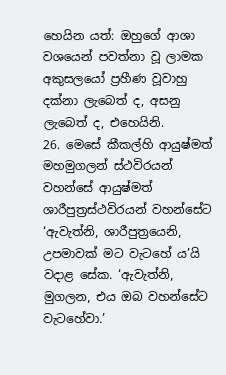හෙයින යත්: ඔහුගේ ආශා වශයෙන් පවත්නා වූ ලාමක අකුසලයෝ ප්‍රහීණ වූවාහු දක්නා ලැබෙත් ද, අසනු ලැබෙත් ද, එහෙයිනි.
26. මෙසේ කීකල්හි ආයුෂ්මත් මහමුගලන් ස්ථවිරයන් වහන්සේ ආයුෂ්මත් ශාරීපුත්‍රස්ථවිරයන් වහන්සේට ‘ඇවැත්නි, ශාරීපුත්‍රයෙනි, උපමාවක් මට වැටහේ ය’යි වදාළ සේක. ‘ඇවැත්නි, මුගලන, එය ඔබ වහන්සේට වැටහේවා.’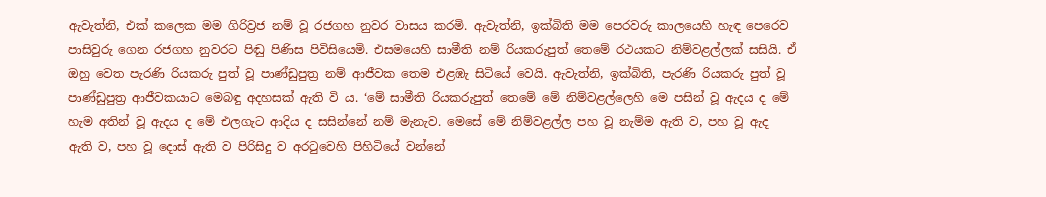ඇවැත්නි, එක් කලෙක මම ගිරිව්‍රජ නම් වූ රජගහ නුවර වාසය කරමි. ඇවැත්නි, ඉක්බිති මම පෙරවරු කාලයෙහි හැඳ පෙරෙව පාසිවුරු ගෙන රජගහ නුවරට පිඬු පිණිස පිවිසියෙමි. එසමයෙහි සාමීති නම් රියකරුපුත් තෙමේ රථයකට නිම්වළල්ලක් සසියි. ඒ ඔහු වෙත පැරණි රියකරු පුත් වූ පාණ්ඩුපුත්‍ර නම් ආජීවක තෙම එළඹැ සිටියේ වෙයි. ඇවැත්නි, ඉක්බිති, පැරණි රියකරු පුත් වූ පාණ්ඩුපුත්‍ර ආජීවකයාට මෙබඳු අදහසක් ඇති වි ය. ‘මේ සාමීති රියකරුපුත් තෙමේ මේ නිම්වළල්ලෙහි මෙ පසින් වූ ඇදය ද මේ හැම අතින් වූ ඇදය ද මේ එලගැට ආදිය ද සසින්නේ නම් මැනැව. මෙසේ මේ නිම්වළල්ල පහ වූ නැම්ම ඇති ව, පහ වූ ඇද ඇති ව, පහ වූ දොස් ඇති ව පිරිසිදු ව අරටුවෙහි පිහිටියේ වන්නේ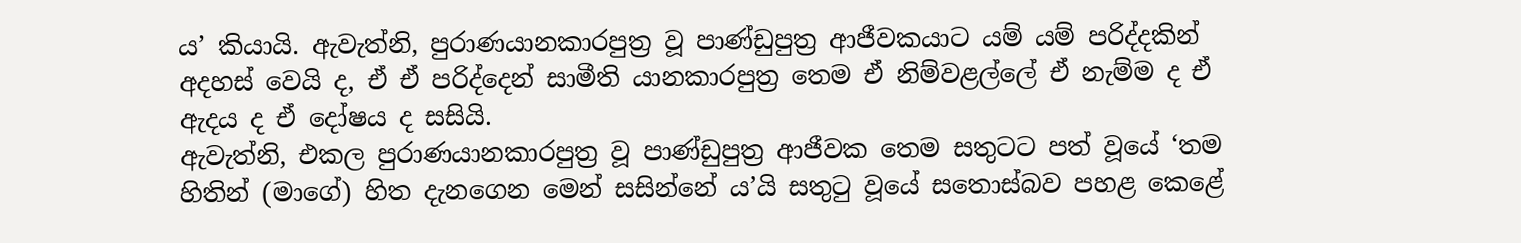ය’ කියායි. ඇවැත්නි, පුරාණයානකාරපුත්‍ර වූ පාණ්ඩුපුත්‍ර ආජීවකයාට යම් යම් පරිද්දකින් අදහස් වෙයි ද, ඒ ඒ පරිද්දෙන් සාමීති යානකාරපුත්‍ර තෙම ඒ නිම්වළල්ලේ ඒ නැම්ම ද ඒ ඇදය ද ඒ දෝෂය ද සසියි.
ඇවැත්නි, එකල පුරාණයානකාරපුත්‍ර වූ පාණ්ඩුපුත්‍ර ආජීවක තෙම සතුටට පත් වූයේ ‘තම හිතින් (මාගේ) හිත දැනගෙන මෙන් සසින්නේ ය’යි සතුටු වූයේ සතොස්බව පහළ කෙළේ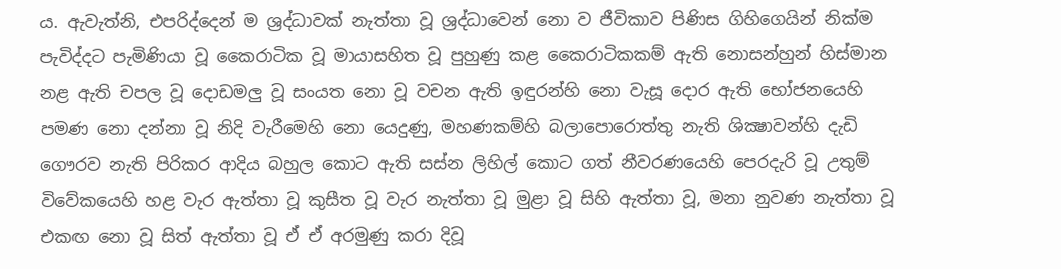ය. ඇවැත්නි, එපරිද්දෙන් ම ශ්‍රද්ධාවක් නැත්තා වූ ශ්‍රද්ධාවෙන් නො ව ජීවිකාව පිණිස ගිහිගෙයින් නික්ම පැවිද්දට පැමිණියා වූ කෛරාටික වූ මායාසහිත වූ පුහුණු කළ කෛරාටිකකම් ඇති නොසන්හුන් හිස්මාන නළ ඇති චපල වූ දොඩමලු වූ සංයත නො වූ වචන ඇති ඉඳුරන්හි නො වැසූ දොර ඇති භෝජනයෙහි පමණ නො දන්නා වූ නිදි වැරීමෙහි නො යෙදුණු, මහණකම්හි බලාපොරොත්තු නැති ශික්‍ෂාවන්හි දැඩි ගෞරව නැති පිරිකර ආදිය බහුල කොට ඇති සස්න ලිහිල් කොට ගත් නීවරණයෙහි පෙරදැරි වූ උතුම් විවේකයෙහි හළ වැර ඇත්තා වූ කුසීත වූ වැර නැත්තා වූ මුළා වූ සිහි ඇත්තා වූ, මනා නුවණ නැත්තා වූ එකඟ නො වූ සිත් ඇත්තා වූ ඒ ඒ අරමුණු කරා දිවූ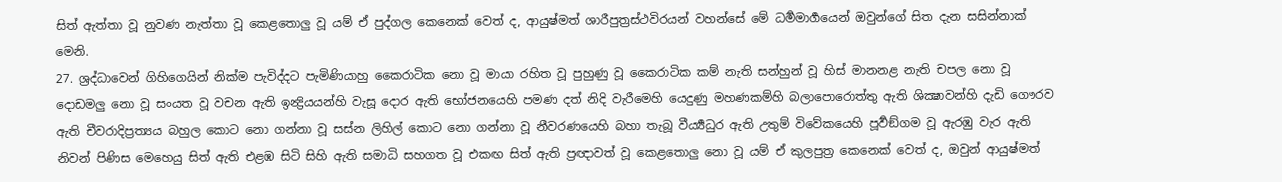සිත් ඇත්තා වූ නුවණ නැත්තා වූ කෙළතොලු වූ යම් ඒ පුද්ගල කෙනෙක් වෙත් ද, ආයුෂ්මත් ශාරීපුත්‍රස්ථවිරයන් වහන්සේ මේ ධර්‍මමාර්‍ගයෙන් ඔවුන්ගේ සිත දැන සසින්නාක් මෙනි.
27. ශ්‍රද්ධාවෙන් ගිහිගෙයින් නික්ම පැවිද්දට පැමිණියාහු කෛරාටික නො වූ මායා රහිත වූ පුහුණු වූ කෛරාටික කම් නැති සන්හුන් වූ හිස් මානනළ නැති චපල නො වූ දොඩමලු නො වූ සංයත වූ වචන ඇති ඉන්‍ද්‍රියයන්හි වැසූ දොර ඇති භෝජනයෙහි පමණ දත් නිදි වැරීමෙහි යෙදුණු මහණකම්හි බලාපොරොත්තු ඇති ශික්‍ෂාවන්හි දැඩි ගෞරව ඇති චීවරාදිප්‍රත්‍යය බහුල කොට නො ගන්නා වූ සස්න ලිහිල් කොට නො ගන්නා වූ නීවරණයෙහි බහා තැබූ වීර්‍ය්‍යධුර ඇති උතුම් විවේකයෙහි පූර්‍වඞ්ගම වූ ඇරඹු වැර ඇති නිවන් පිණිස මෙහෙයු සිත් ඇති එළඹ සිටි සිහි ඇති සමාධි සහගත වූ එකඟ සිත් ඇති ප්‍රඥාවත් වූ කෙළතොලු නො වූ යම් ඒ කුලපුත්‍ර කෙනෙක් වෙත් ද, ඔවුන් ආයුෂ්මත්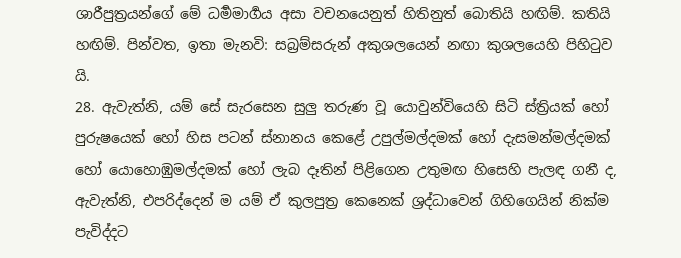ශාරීපුත්‍රයන්ගේ මේ ධර්‍මමාර්‍ගය අසා වචනයෙනුත් හිතිනුත් බොතියි හඟිම්. කතියි හඟිම්. පින්වත, ඉතා මැනවි: සබ්‍රම්සරුන් අකුශලයෙන් නඟා කුශලයෙහි පිහිටුව යි.
28. ඇවැත්නි, යම් සේ සැරසෙන සුලු තරුණ වූ යොවුන්වියෙහි සිටි ස්ත්‍රියක් හෝ පුරුෂයෙක් හෝ හිස පටන් ස්නානය කෙළේ උපුල්මල්දමක් හෝ දැසමන්මල්දමක් හෝ යොහොඹුමල්දමක් හෝ ලැබ දෑතින් පිළිගෙන උතුමඟ හිසෙහි පැලඳ ගනී ද,
ඇවැත්නි, එපරිද්දෙන් ම යම් ඒ කුලපුත්‍ර කෙනෙක් ශ්‍රද්ධාවෙන් ගිහිගෙයින් නික්ම පැවිද්දට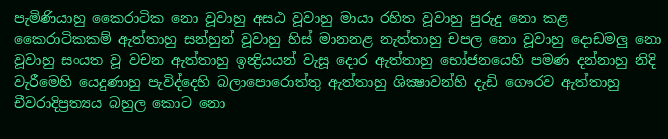පැමිණියාහු කෛරාටික නො වූවාහු අසඨ වූවාහු මායා රහිත වූවාහු පුරුදු නො කළ කෛරාටිකකම් ඇත්තාහු සන්හුන් වූවාහු හිස් මානනළ නැත්තාහු චපල නො වූවාහු දොඩමලු නො වූවාහු සංයත වූ වචන ඇත්තාහු ඉන්‍ද්‍රියයන් වැසූ දොර ඇත්තාහු භෝජනයෙහි පමණ දන්නාහු නිදි වැරීමෙහි යෙදුණාහු පැවිද්දෙහි බලාපොරොත්තු ඇත්තාහු ශික්‍ෂාවන්හි දැඩි ගෞරව ඇත්තාහු චීවරාදිප්‍රත්‍යය බහුල කොට නො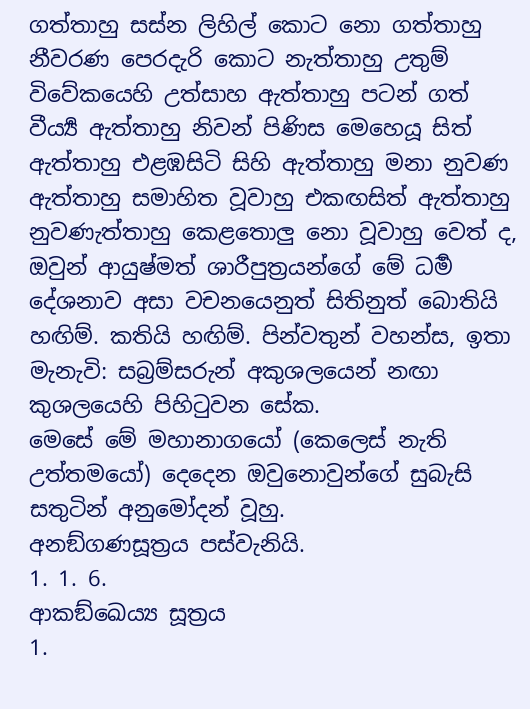ගත්තාහු සස්න ලිහිල් කොට නො ගත්තාහු නීවරණ පෙරදැරි කොට නැත්තාහු උතුම් විවේකයෙහි උත්සාහ ඇත්තාහු පටන් ගත් වීර්‍ය්‍ය ඇත්තාහු නිවන් පිණිස මෙහෙයූ සිත් ඇත්තාහු එළඹසිටි සිහි ඇත්තාහු මනා නුවණ ඇත්තාහු සමාහිත වූවාහු එකඟසිත් ඇත්තාහු නුවණැත්තාහු කෙළතොලු නො වූවාහු වෙත් ද, ඔවුන් ආයුෂ්මත් ශාරීපුත්‍රයන්ගේ මේ ධර්‍ම දේශනාව අසා වචනයෙනුත් සිතිනුත් බොතියි හඟිම්. කතියි හඟිම්. පින්වතුන් වහන්ස, ඉතා මැනැවි: සබ්‍රම්සරුන් අකුශලයෙන් නඟා කුශලයෙහි පිහිටුවන සේක.
මෙසේ මේ මහානාගයෝ (කෙලෙස් නැති උත්තමයෝ) දෙදෙන ඔවුනොවුන්ගේ සුබැසි සතුටින් අනුමෝදන් වූහු.
අනඞ්ගණසූත්‍රය පස්වැනියි.
1. 1. 6.
ආකඞ්ඛෙය්‍ය සූත්‍රය
1.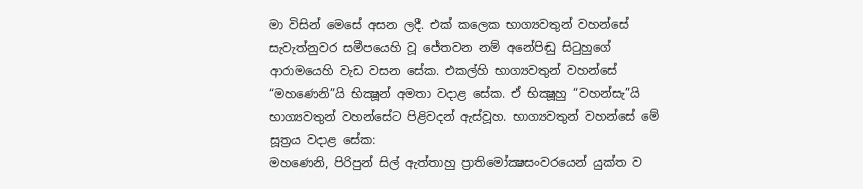මා විසින් මෙසේ අසන ලදී. එක් කලෙක භාග්‍යවතුන් වහන්සේ සැවැත්නුවර සමීපයෙහි වූ ජේතවන නම් අනේපිඬු සිටුහුගේ ආරාමයෙහි වැඩ වසන සේක. එකල්හි භාග්‍යවතුන් වහන්සේ “මහණෙනි”යි භික්‍ෂූන් අමතා වදාළ සේක. ඒ භික්‍ෂූහු “වහන්සැ”යි භාග්‍යවතුන් වහන්සේට පිළිවදන් ඇස්වූහ. භාග්‍යවතුන් වහන්සේ මේ සූත්‍රය වදාළ සේක:
මහණෙනි, පිරිපුන් සිල් ඇත්තාහු ප්‍රාතිමෝක්‍ෂසංවරයෙන් යුක්ත ව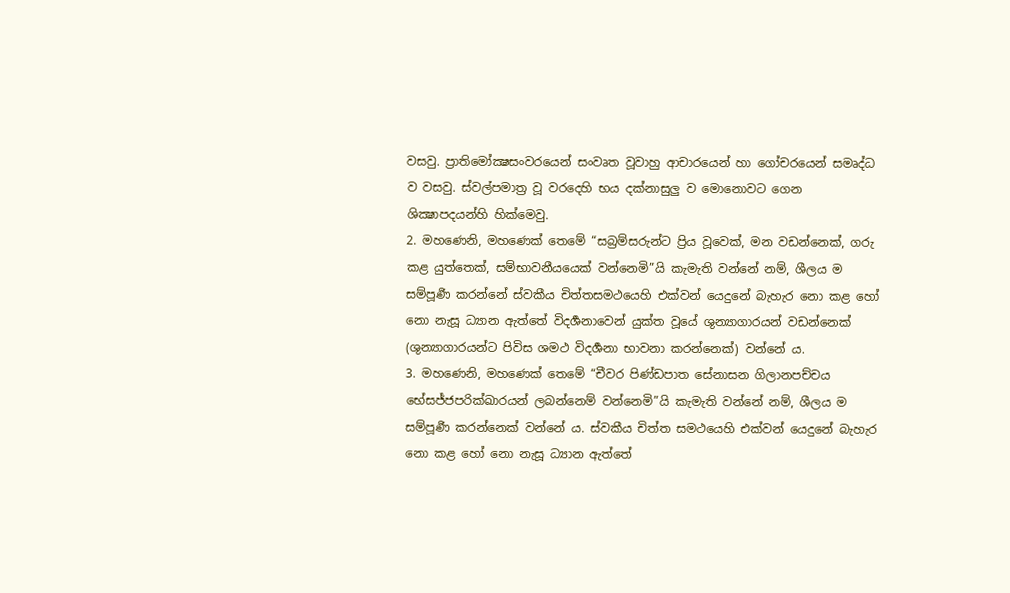වසවු. ප්‍රාතිමෝක්‍ෂසංවරයෙන් සංවෘත වූවාහු ආචාරයෙන් හා ගෝචරයෙන් සමෘද්ධ ව වසවු. ස්වල්පමාත්‍ර වූ වරදෙහි භය දක්නාසුලු ව මොනොවට ගෙන ශික්‍ෂාපදයන්හි හික්මෙවු.
2. මහණෙනි, මහණෙක් තෙමේ “සබ්‍රම්සරුන්ට ප්‍රිය වූවෙක්, මන වඩන්නෙක්, ගරු කළ යුත්තෙක්, සම්භාවනීයයෙක් වන්නෙමි”යි කැමැති වන්නේ නම්, ශීලය ම සම්පූර්‍ණ කරන්නේ ස්වකීය චිත්තසමථයෙහි එක්වන් යෙදුනේ බැහැර නො කළ හෝ නො නැසූ ධ්‍යාන ඇත්තේ විදර්‍ශනාවෙන් යුක්ත වූයේ ශුන්‍යාගාරයන් වඩන්නෙක් (ශුන්‍යාගාරයන්ට පිවිස ශමථ විදර්‍ශනා භාවනා කරන්නෙක්) වන්නේ ය.
3. මහණෙනි, මහණෙක් තෙමේ “චීවර පිණ්ඩපාත සේනාසන ගිලානපච්චය භේසජ්ජපරික්‍ඛාරයන් ලබන්නෙම් වන්නෙමි”යි කැමැති වන්නේ නම්, ශීලය ම සම්පූර්‍ණ කරන්නෙක් වන්නේ ය. ස්වකීය චිත්ත සමථයෙහි එක්වන් යෙදුනේ බැහැර නො කළ හෝ නො නැසූ ධ්‍යාන ඇත්තේ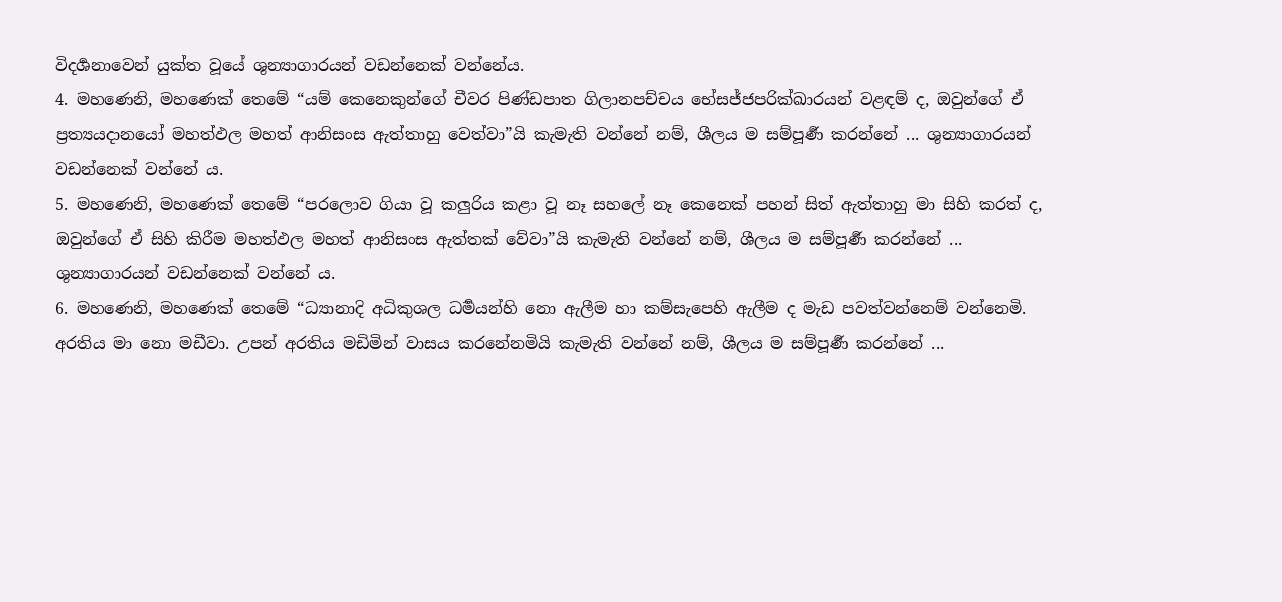විදර්‍ශනාවෙන් යුක්ත වූයේ ශුන්‍යාගාරයන් වඩන්නෙක් වන්නේය.
4. මහණෙනි, මහණෙක් තෙමේ “යම් කෙනෙකුන්ගේ චීවර පිණ්ඩපාත ගිලානපච්චය භේසජ්ජපරික්‍ඛාරයන් වළඳම් ද, ඔවුන්ගේ ඒ ප්‍රත්‍යයදානයෝ මහත්ඵල මහත් ආනිසංස ඇත්තාහු වෙත්වා”යි කැමැති වන්නේ නම්, ශීලය ම සම්පූර්‍ණ කරන්නේ ... ශුන්‍යාගාරයන් වඩන්නෙක් වන්නේ ය.
5. මහණෙනි, මහණෙක් තෙමේ “පරලොව ගියා වූ කලුරිය කළා වූ නෑ සහලේ නෑ කෙනෙක් පහන් සිත් ඇත්තාහු මා සිහි කරත් ද, ඔවුන්ගේ ඒ සිහි කිරීම මහත්ඵල මහත් ආනිසංස ඇත්තක් වේවා”යි කැමැති වන්නේ නම්, ශීලය ම සම්පූර්‍ණ කරන්නේ ... ශුන්‍යාගාරයන් වඩන්නෙක් වන්නේ ය.
6. මහණෙනි, මහණෙක් තෙමේ “ධ්‍යානාදි අධිකුශල ධර්‍මයන්හි නො ඇලීම හා කම්සැපෙහි ඇලීම ද මැඩ පවත්වන්නෙම් වන්නෙමි. අරතිය මා නො මඩීවා. උපන් අරතිය මඩිමින් වාසය කරනේනමියි කැමැති වන්නේ නම්, ශීලය ම සම්පූර්‍ණ කරන්නේ ...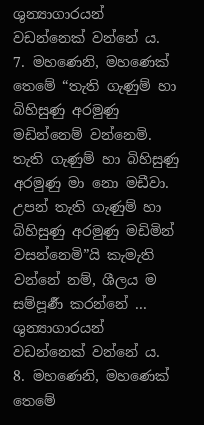ශුන්‍යාගාරයන් වඩන්නෙක් වන්නේ ය.
7. මහණෙනි, මහණෙක් තෙමේ “තැති ගැණුම් හා බිහිසුණු අරමුණු මඩින්නෙම් වන්නෙමි. තැති ගැණුම් හා බිහිසුණු අරමුණු මා නො මඩීවා. උපන් තැති ගැණුම් හා බිහිසුණු අරමුණු මඩිමින් වසන්නෙමි”යි කැමැති වන්නේ නම්, ශීලය ම සම්පූර්‍ණ කරන්නේ ... ශුන්‍යාගාරයන් වඩන්නෙක් වන්නේ ය.
8. මහණෙනි, මහණෙක් තෙමේ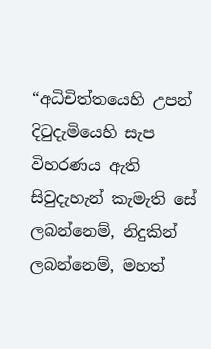“අධිචිත්තයෙහි උපන් දිටුදැමියෙහි සැප විහරණය ඇති සිවුදැහැන් කැමැති සේ ලබන්නෙම්, නිදුකින් ලබන්නෙම්, මහත්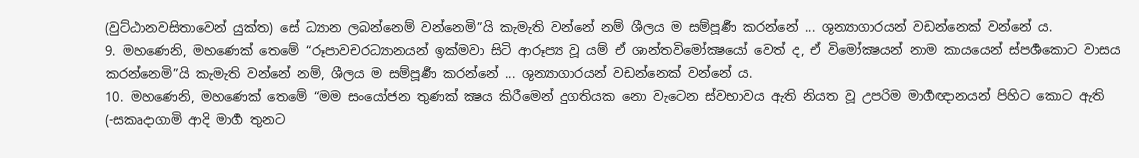(වුට්ඨානවසිතාවෙන් යුක්ත) සේ ධ්‍යාන ලබන්නෙම් වන්නෙමි”යි කැමැති වන්නේ නම් ශීලය ම සම්පූර්‍ණ කරන්නේ ... ශුන්‍යාගාරයන් වඩන්නෙක් වන්නේ ය.
9. මහණෙනි, මහණෙක් තෙමේ “රූපාවචරධ්‍යානයන් ඉක්මවා සිටි ආරූප්‍ය වූ යම් ඒ ශාන්තවිමෝක්‍ෂයෝ වෙත් ද, ඒ විමෝක්‍ෂයන් නාම කායයෙන් ස්පර්‍ශකොට වාසය කරන්නෙමි”යි කැමැති වන්නේ නම්, ශීලය ම සම්පූර්‍ණ කරන්නේ ... ශුන්‍යාගාරයන් වඩන්නෙක් වන්නේ ය.
10. මහණෙනි, මහණෙක් තෙමේ “මම සංයෝජන තුණක් ක්‍ෂය කිරීමෙන් දුගතියක නො වැටෙන ස්වභාවය ඇති නියත වූ උපරිම මාර්‍ගඥානයන් පිහිට කොට ඇති (-සකෘදාගාමි ආදි මාර්‍ග තුනට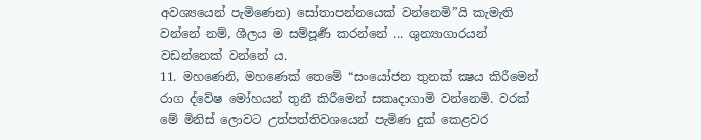අවශ්‍යයෙන් පැමිණෙන) සෝතාපන්නයෙක් වන්නෙමි”යි කැමැති වන්නේ නම්, ශීලය ම සම්පූර්‍ණ කරන්නේ ... ශුන්‍යාගාරයන් වඩන්නෙක් වන්නේ ය.
11. මහණෙනි, මහණෙක් තෙමේ “සංයෝජන තුනක් ක්‍ෂය කිරීමෙන් රාග ද්වේෂ මෝහයන් තුනී කිරීමෙන් සකෘදාගාමි වන්නෙමි. වරක් මේ මිනිස් ලොවට උත්පත්තිවශයෙන් පැමිණ දුක් කෙළවර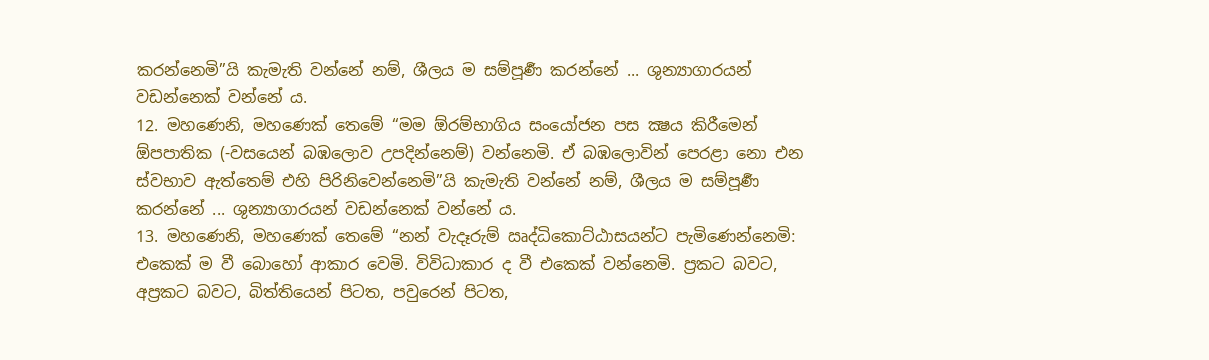කරන්නෙමි”යි කැමැති වන්නේ නම්, ශීලය ම සම්පූර්‍ණ කරන්නේ ... ශුන්‍යාගාරයන් වඩන්නෙක් වන්නේ ය.
12. මහණෙනි, මහණෙක් තෙමේ “මම ඕරම්භාගිය සංයෝජන පස ක්‍ෂය කිරීමෙන් ඕපපාතික (-වසයෙන් බඹලොව උපදින්නෙම්) වන්නෙමි. ඒ බඹලොවින් පෙරළා නො එන ස්වභාව ඇත්තෙම් එහි පිරිනිවෙන්නෙමි”යි කැමැති වන්නේ නම්, ශීලය ම සම්පූර්‍ණ කරන්නේ ... ශුන්‍යාගාරයන් වඩන්නෙක් වන්නේ ය.
13. මහණෙනි, මහණෙක් තෙමේ “නන් වැදෑරුම් ඍද්ධිකොට්ඨාසයන්ට පැමිණෙන්නෙමි: එකෙක් ම වී බොහෝ ආකාර වෙමි. විවිධාකාර ද වී එකෙක් වන්නෙමි. ප්‍රකට බවට, අප්‍රකට බවට, බිත්තියෙන් පිටත, පවුරෙන් පිටත,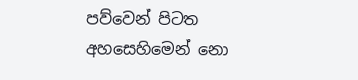පව්වෙන් පිටත අහසෙහිමෙන් නො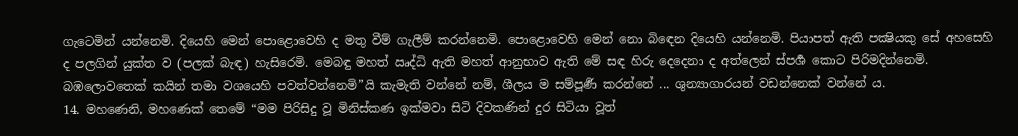ගැටෙමින් යන්නෙමි. දියෙහි මෙන් පොළොවෙහි ද මතු වීම් ගැලීම් කරන්නෙමි. පොළොවෙහි මෙන් නො බිඳෙන දියෙහි යන්නෙමි. පියාපත් ඇති පක්‍ෂියකු සේ අහසෙහි ද පලගින් යුක්ත ව (පලක් බැඳ) හැසිරෙමි. මෙබඳු මහත් ඍද්ධි ඇති මහත් ආනුභාව ඇති මේ සඳ හිරු දෙදෙනා ද අත්ලෙන් ස්පර්‍ශ කොට පිරිමදින්නෙමි. බඹලොවතෙක් කයින් තමා වශයෙහි පවත්වන්නෙමි”යි කැමැති වන්නේ නම්, ශීලය ම සම්පූර්‍ණ කරන්නේ ... ශුන්‍යාගාරයන් වඩන්නෙක් වන්නේ ය.
14. මහණෙනි, මහණෙක් තෙමේ “මම පිරිසිදු වූ මිනිස්කණ ඉක්මවා සිටි දිවකණින් දුර සිටියා වූත්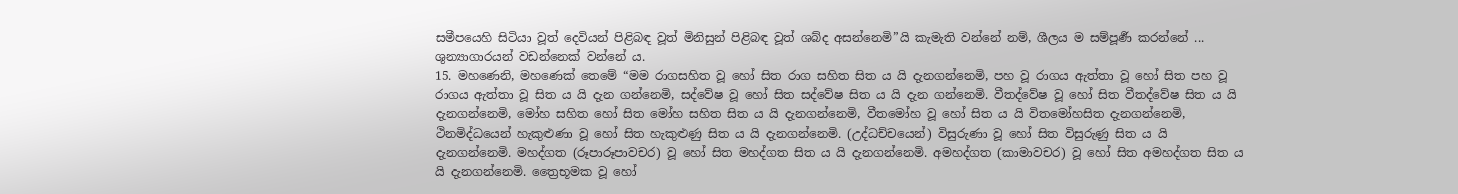සමීපයෙහි සිටියා වූත් දෙවියන් පිළිබඳ වූත් මිනිසුන් පිළිබඳ වූත් ශබ්ද අසන්නෙමි”යි කැමැති වන්නේ නම්, ශීලය ම සම්පූර්‍ණ කරන්නේ ... ශුන්‍යාගාරයන් වඩන්නෙක් වන්නේ ය.
15. මහණෙනි, මහණෙක් තෙමේ “මම රාගසහිත වූ හෝ සිත රාග සහිත සිත ය යි දැනගන්නෙමි, පහ වූ රාගය ඇත්තා වූ හෝ සිත පහ වූ රාගය ඇත්තා වූ සිත ය යි දැන ගන්නෙමි, සද්වේෂ වූ හෝ සිත සද්වේෂ සිත ය යි දැන ගන්නෙමි. වීතද්වේෂ වූ හෝ සිත වීතද්වේෂ සිත ය යි දැනගන්නෙමි, මෝහ සහිත හෝ සිත මෝහ සහිත සිත ය යි දැනගන්නෙමි, වීතමෝහ වූ හෝ සිත ය යි විතමෝහසිත දැනගන්නෙමි,
ථිනමිද්ධයෙන් හැකුළුණා වූ හෝ සිත හැකුළුණු සිත ය යි දැනගන්නෙමි. (උද්ධච්චයෙන්) විසුරුණා වූ හෝ සිත විසුරුණු සිත ය යි දැනගන්නෙමි. මහද්ගත (රූපාරූපාවචර) වූ හෝ සිත මහද්ගත සිත ය යි දැනගන්නෙමි. අමහද්ගත (කාමාවචර) වූ හෝ සිත අමහද්ගත සිත ය යි දැනගන්නෙමි. ත්‍රෛභූමක වූ හෝ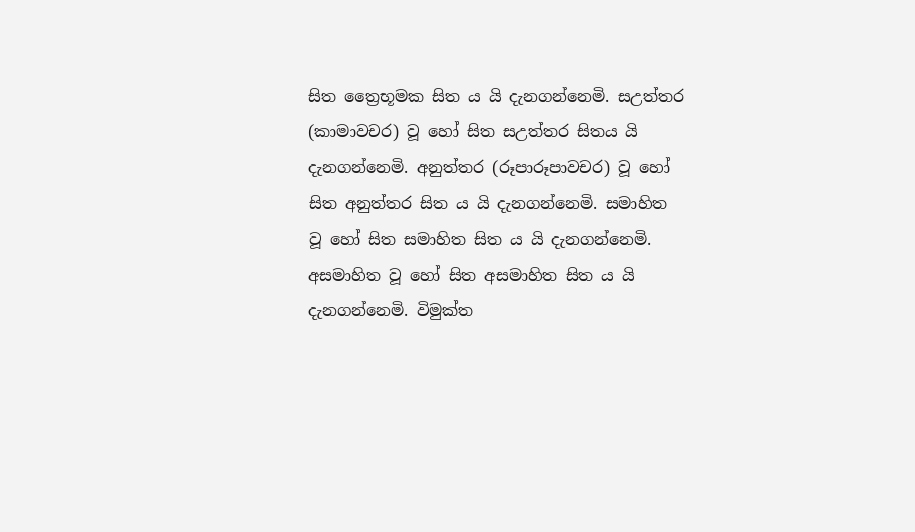සිත ත්‍රෛභූමක සිත ය යි දැනගන්නෙමි. සඋත්තර (කාමාවචර) වූ හෝ සිත සඋත්තර සිතය යි දැනගන්නෙමි. අනුත්තර (රූපාරූපාවචර) වූ හෝ සිත අනුත්තර සිත ය යි දැනගන්නෙමි. සමාහිත වූ හෝ සිත සමාහිත සිත ය යි දැනගන්නෙමි. අසමාහිත වූ හෝ සිත අසමාහිත සිත ය යි දැනගන්නෙමි. විමුක්ත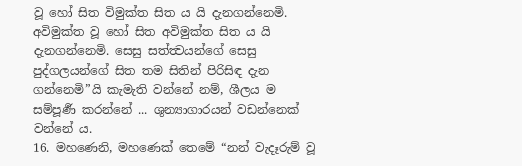වූ හෝ සිත විමුක්ත සිත ය යි දැනගන්නෙමි. අවිමුක්ත වූ හෝ සිත අවිමුක්ත සිත ය යි දැනගන්නෙමි. සෙසු සත්ත්‍වයන්ගේ සෙසු පුද්ගලයන්ගේ සිත තම සිතින් පිරිසිඳ දැන ගන්නෙමි”යි කැමැති වන්නේ නම්, ශීලය ම සම්පූර්‍ණ කරන්නේ ... ශුන්‍යාගාරයන් වඩන්නෙක් වන්නේ ය.
16. මහණෙනි, මහණෙක් තෙමේ “නන් වැදෑරුම් වූ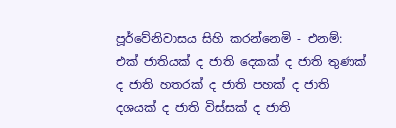පූර්වේනිවාසය සිහි කරන්නෙමි - එනම්: එක් ජාතියක් ද ජාති දෙකක් ද ජාති තුණක් ද ජාති හතරක් ද ජාති පහක් ද ජාති දශයක් ද ජාති විස්සක් ද ජාති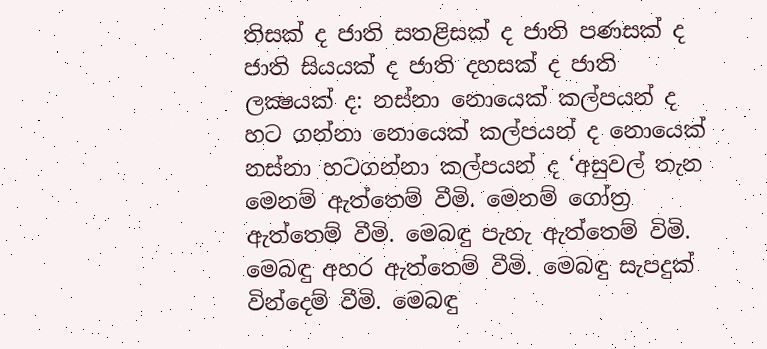තිසක් ද ජාති සතළිසක් ද ජාති පණසක් ද ජාති සියයක් ද ජාති දහසක් ද ජාති ලක්‍ෂයක් ද: නස්නා නොයෙක් කල්පයන් ද හට ගන්නා නොයෙක් කල්පයන් ද නොයෙක් නස්නා හටගන්නා කල්පයන් ද ‘අසුවල් තැන මෙනම් ඇත්තෙම් වීමි. මෙනම් ගෝත්‍ර ඇත්තෙම් වීමි. මෙබඳු පැහැ ඇත්තෙම් විමි. මෙබඳු අහර ඇත්තෙම් වීමි. මෙබඳු සැපදුක් වින්දෙම් වීමි. මෙබඳු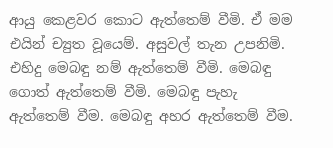ආයු කෙළවර කොට ඇත්තෙම් වීමි. ඒ මම එයින් ච්‍යුත වූයෙම්. අසුවල් තැන උපනිමි. එහිදු මෙබඳු නම් ඇත්තෙම් වීමි. මෙබඳු ගොත් ඇත්තෙම් වීමි. මෙබඳු පැහැ ඇත්තෙම් වීම. මෙබඳු අහර ඇත්තෙම් වීම.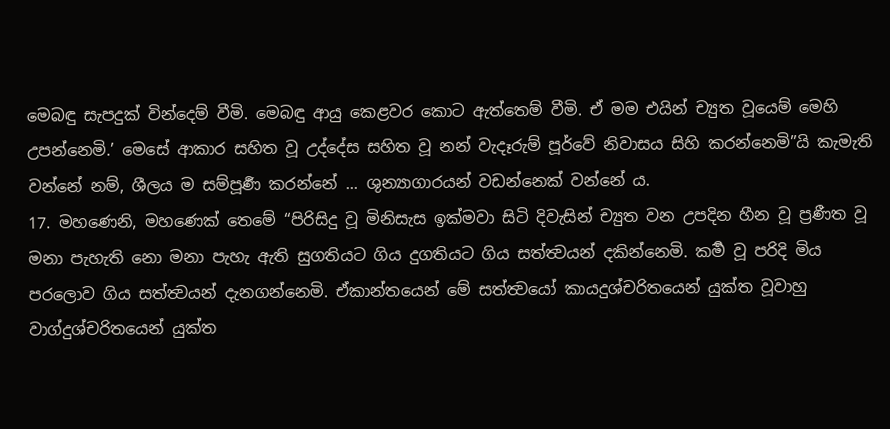මෙබඳු සැපදුක් වින්දෙම් වීමි. මෙබඳු ආයු කෙළවර කොට ඇත්තෙම් වීමි. ඒ මම එයින් ච්‍යුත වූයෙම් මෙහි උපන්නෙමි.’ මෙසේ ආකාර සහිත වූ උද්දේස සහිත වූ නන් වැදෑරුම් පූර්වේ නිවාසය සිහි කරන්නෙමි”යි කැමැති වන්නේ නම්, ශීලය ම සම්පූර්‍ණ කරන්නේ ... ශුන්‍යාගාරයන් වඩන්නෙක් වන්නේ ය.
17. මහණෙනි, මහණෙක් තෙමේ “පිරිසිදු වූ මිනිසැස ඉක්මවා සිටි දිවැසින් ච්‍යුත වන උපදින හීන වූ ප්‍රණීත වූ මනා පැහැති නො මනා පැහැ ඇති සුගතියට ගිය දුගතියට ගිය සත්ත්‍වයන් දකින්නෙමි. කර්‍ම වූ පරිදි මිය පරලොව ගිය සත්ත්‍වයන් දැනගන්නෙමි. ඒකාන්තයෙන් මේ සත්ත්‍වයෝ කායදුශ්චරිතයෙන් යුක්ත වූවාහු වාග්දුශ්චරිතයෙන් යුක්ත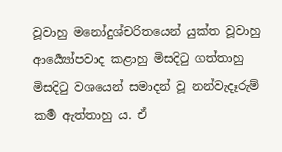වූවාහු මනෝදුශ්චරිතයෙන් යුක්ත වූවාහු ආර්‍ය්‍යෝපවාද කළාහු මිසදිටු ගත්තාහු මිසදිටු වශයෙන් සමාදන් වූ නන්වැදෑරුම් කර්‍ම ඇත්තාහු ය. ඒ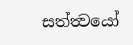සත්ත්‍වයෝ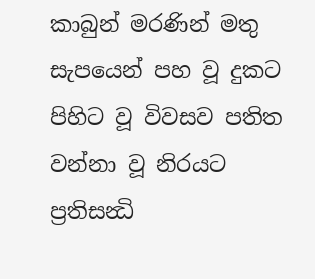කාබුන් මරණින් මතු සැපයෙන් පහ වූ දුකට පිහිට වූ විවසව පතිත වන්නා වූ නිරයට ප්‍රතිසන්‍ධි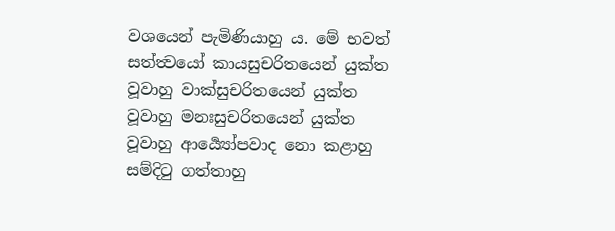වශයෙන් පැමිණියාහු ය. මේ භවත් සත්ත්‍වයෝ කායසුචරිතයෙන් යුක්ත වූවාහු වාක්සුචරිතයෙන් යුක්ත වූවාහු මනඃසුචරිතයෙන් යුක්ත වූවාහු ආර්‍ය්‍යෝපවාද නො කළාහු සම්දිටු ගත්තාහු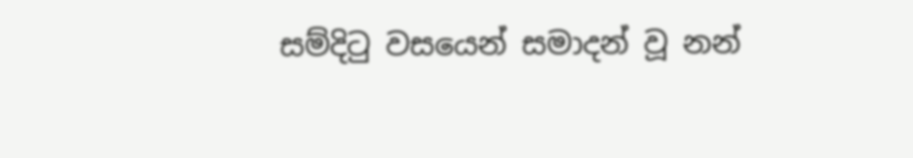සම්දිටු වසයෙන් සමාදන් වූ නන්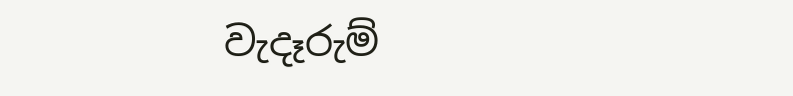වැදෑරුම්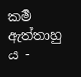කර්‍ම ඇත්තාහු ය -